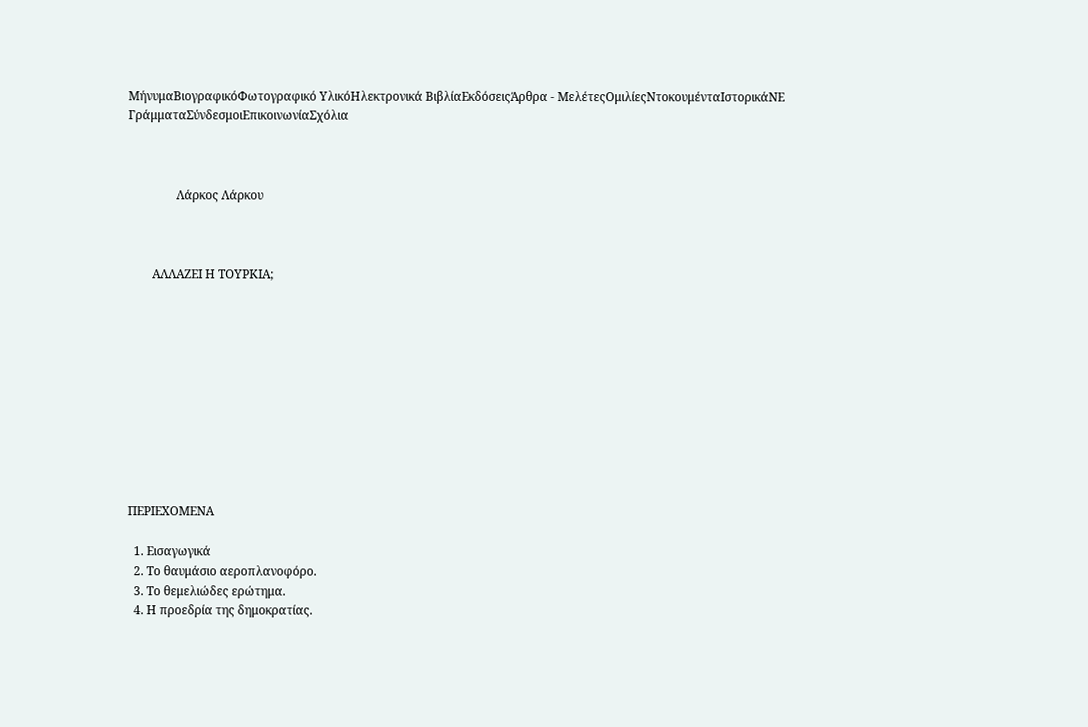ΜήνυμαΒιογραφικόΦωτογραφικό ΥλικόΗλεκτρονικά ΒιβλίαΕκδόσειςΆρθρα - ΜελέτεςΟμιλίεςΝτοκουμένταΙστορικάΝΕ ΓράμματαΣύνδεσμοιΕπικοινωνίαΣχόλια



                Λάρκος Λάρκου



        ΑΛΛΑΖΕΙ Η ΤΟΥΡΚΙΑ;











ΠΕΡΙΕΧΟΜΕΝΑ

  1. Εισαγωγικά
  2. Το θαυμάσιο αεροπλανοφόρο.
  3. Το θεμελιώδες ερώτημα.
  4. Η προεδρία της δημοκρατίας.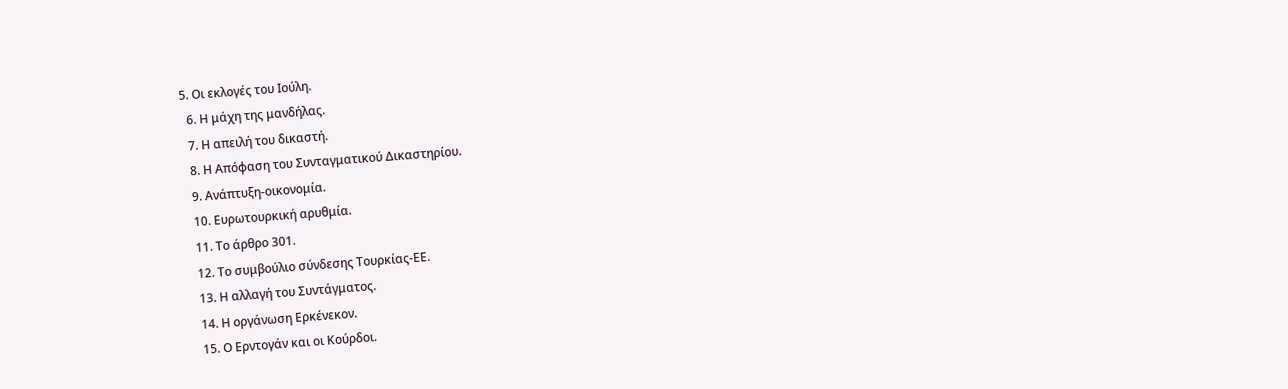5. Οι εκλογές του Ιούλη.
  6. Η μάχη της μανδήλας.
  7. Η απειλή του δικαστή.
  8. Η Απόφαση του Συνταγματικού Δικαστηρίου.
  9. Ανάπτυξη-οικονομία.
  10. Ευρωτουρκική αρυθμία.
  11. Το άρθρο 301.
  12. Το συμβούλιο σύνδεσης Τουρκίας-ΕΕ.
  13. Η αλλαγή του Συντάγματος.
  14. Η οργάνωση Ερκένεκον.
  15. Ο Ερντογάν και οι Κούρδοι.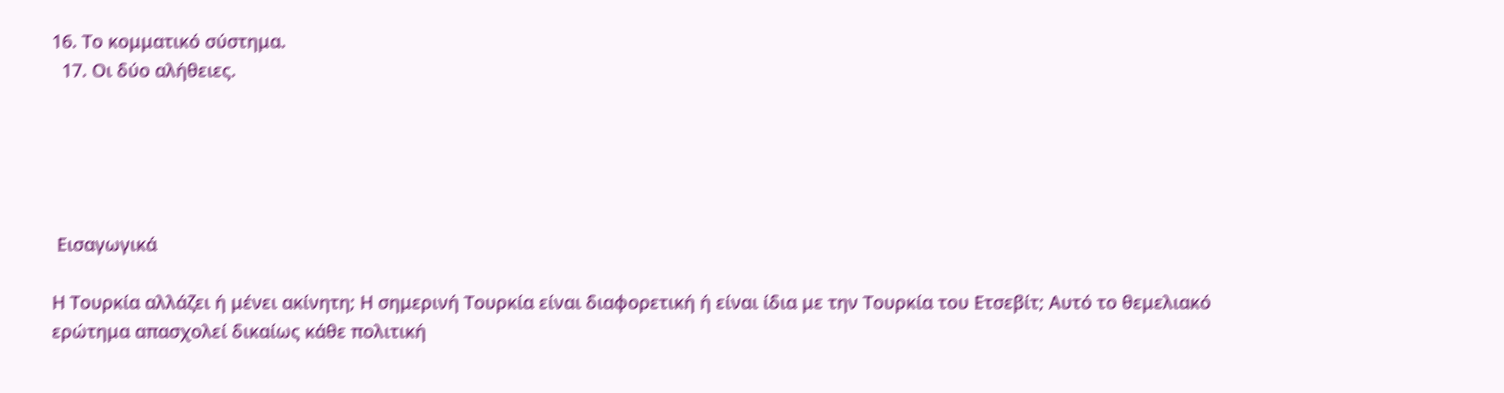16. Το κομματικό σύστημα.
  17. Οι δύο αλήθειες.





 Εισαγωγικά

Η Τουρκία αλλάζει ή μένει ακίνητη; Η σημερινή Τουρκία είναι διαφορετική ή είναι ίδια με την Τουρκία του Ετσεβίτ; Αυτό το θεμελιακό ερώτημα απασχολεί δικαίως κάθε πολιτική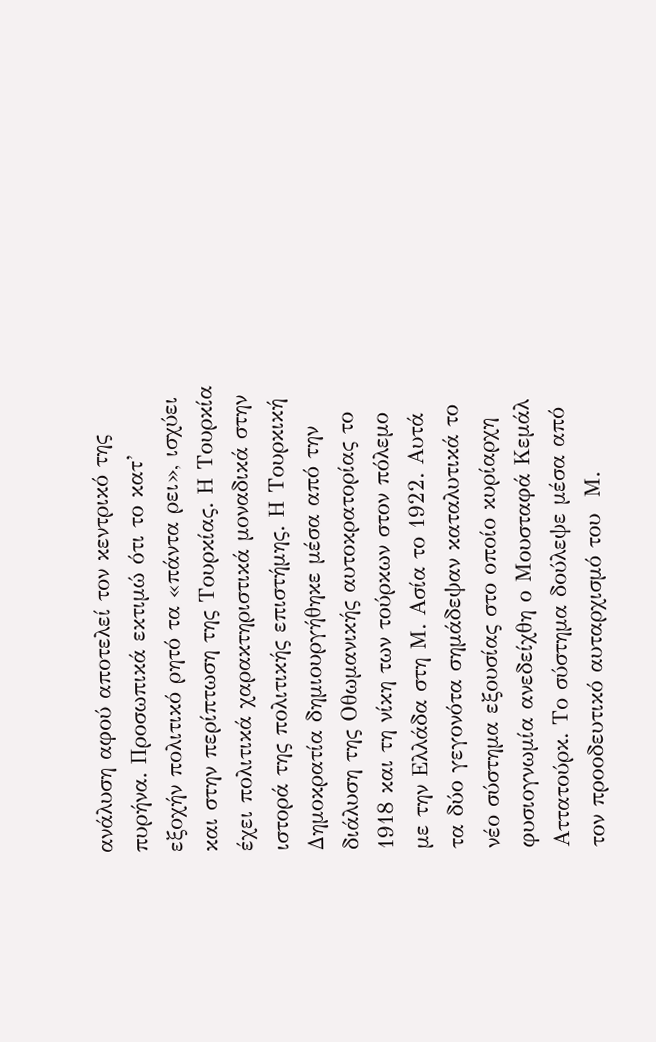ανάλυση αφού αποτελεί τον κεντρικό της πυρήνα. Προσωπικά εκτιμώ ότι το κατ’ εξοχήν πολιτικό ρητό τα «πάντα ρει», ισχύει και στην περίπτωση της Τουρκίας. Η Τουρκία έχει πολιτικά χαρακτηριστικά μοναδικά στην ιστορά της πολιτικής επιστήμης. Η Τουρκική Δημοκρατία δημιουργήθηκε μέσα από την διάλυση της Οθωμανικής αυτοκρατορίας το 1918 και τη νίκη των τούρκων στον πόλεμο με την Ελλάδα στη Μ. Ασία το 1922. Αυτά τα δύο γεγονότα σημάδεψαν καταλυτικά το νέο σύστημα εξουσίας στο οποίο κυρίαρχη φυσιογνωμία ανεδείχθη ο Μουσταφά Κεμάλ Αττατούρκ. Το σύστημα δούλεψε μέσα από τον προοδευτικό αυταρχισμό του  Μ.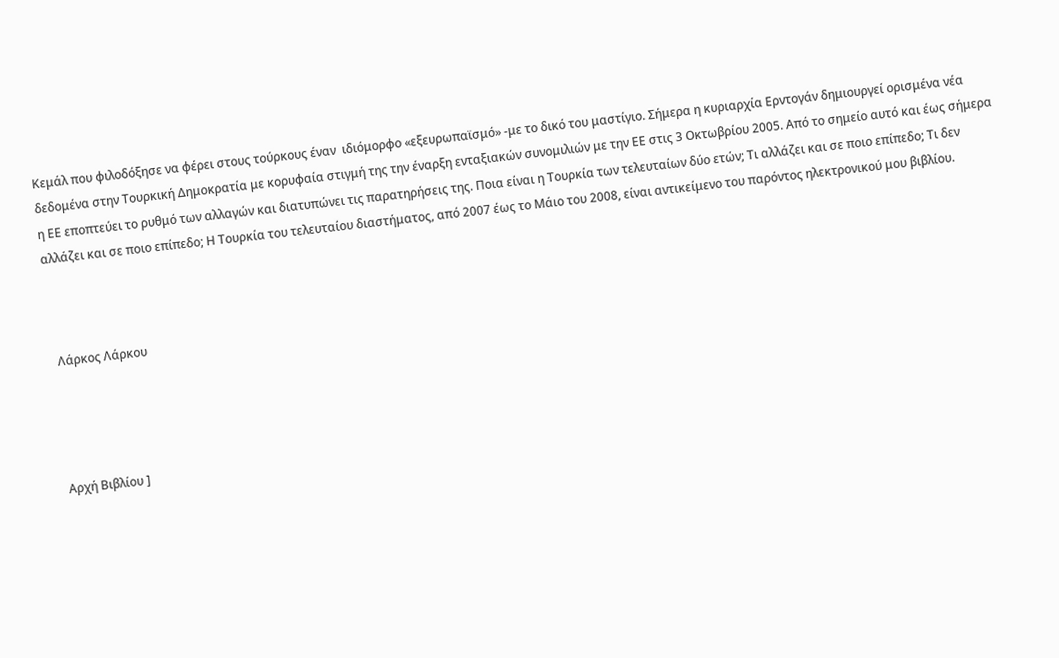Κεμάλ που φιλοδόξησε να φέρει στους τούρκους έναν  ιδιόμορφο «εξευρωπαϊσμό» -με το δικό του μαστίγιο. Σήμερα η κυριαρχία Ερντογάν δημιουργεί ορισμένα νέα δεδομένα στην Τουρκική Δημοκρατία με κορυφαία στιγμή της την έναρξη ενταξιακών συνομιλιών με την ΕΕ στις 3 Οκτωβρίου 2005. Από το σημείο αυτό και έως σήμερα η ΕΕ εποπτεύει το ρυθμό των αλλαγών και διατυπώνει τις παρατηρήσεις της. Ποια είναι η Τουρκία των τελευταίων δύο ετών; Τι αλλάζει και σε ποιο επίπεδο; Τι δεν αλλάζει και σε ποιο επίπεδο; Η Τουρκία του τελευταίου διαστήματος, από 2007 έως το Μάιο του 2008, είναι αντικείμενο του παρόντος ηλεκτρονικού μου βιβλίου.



  Λάρκος Λάρκου




 Αρχή Βιβλίου ]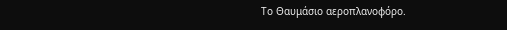Το Θαυμάσιο αεροπλανοφόρο.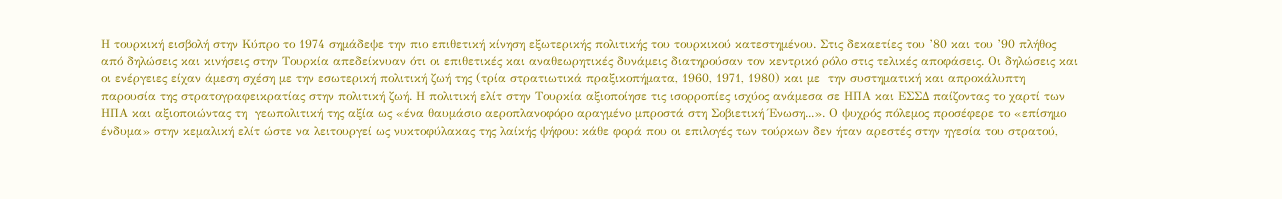Η τουρκική εισβολή στην Κύπρο το 1974 σημάδεψε την πιο επιθετική κίνηση εξωτερικής πολιτικής του τουρκικού κατεστημένου. Στις δεκαετίες του ’80 και του ’90 πλήθος από δηλώσεις και κινήσεις στην Τουρκία απεδείκνυαν ότι οι επιθετικές και αναθεωρητικές δυνάμεις διατηρούσαν τον κεντρικό ρόλο στις τελικές αποφάσεις. Οι δηλώσεις και οι ενέργειες είχαν άμεση σχέση με την εσωτερική πολιτική ζωή της (τρία στρατιωτικά πραξικοπήματα, 1960, 1971, 1980) και με  την συστηματική και απροκάλυπτη  παρουσία της στρατογραφεικρατίας στην πολιτική ζωή. Η πολιτική ελίτ στην Τουρκία αξιοποίησε τις ισορροπίες ισχύος ανάμεσα σε ΗΠΑ και ΕΣΣΔ παίζοντας το χαρτί των ΗΠΑ και αξιοποιώντας τη  γεωπολιτική της αξία ως «ένα θαυμάσιο αεροπλανοφόρο αραγμένο μπροστά στη Σοβιετική Ένωση...». Ο ψυχρός πόλεμος προσέφερε το «επίσημο ένδυμα» στην κεμαλική ελίτ ώστε να λειτουργεί ως νυκτοφύλακας της λαίκής ψήφου: κάθε φορά που οι επιλογές των τούρκων δεν ήταν αρεστές στην ηγεσία του στρατού,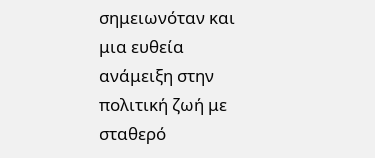σημειωνόταν και μια ευθεία ανάμειξη στην πολιτική ζωή με σταθερό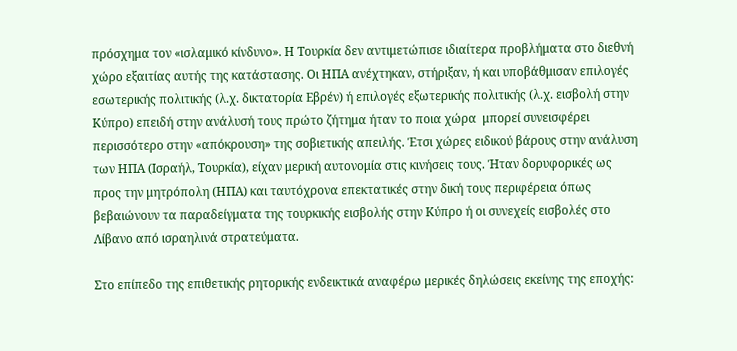πρόσχημα τον «ισλαμικό κίνδυνο». Η Τουρκία δεν αντιμετώπισε ιδιαίτερα προβλήματα στο διεθνή χώρο εξαιτίας αυτής της κατάστασης. Οι ΗΠΑ ανέχτηκαν, στήριξαν, ή και υποβάθμισαν επιλογές εσωτερικής πολιτικής (λ.χ. δικτατορία Εβρέν) ή επιλογές εξωτερικής πολιτικής (λ.χ. εισβολή στην Κύπρο) επειδή στην ανάλυσή τους πρώτο ζήτημα ήταν το ποια χώρα  μπορεί συνεισφέρει περισσότερο στην «απόκρουση» της σοβιετικής απειλής. Έτσι χώρες ειδικού βάρους στην ανάλυση των ΗΠΑ (Ισραήλ, Τουρκία), είχαν μερική αυτονομία στις κινήσεις τους. Ήταν δορυφορικές ως προς την μητρόπολη (ΗΠΑ) και ταυτόχρονα επεκτατικές στην δική τους περιφέρεια όπως βεβαιώνουν τα παραδείγματα της τουρκικής εισβολής στην Κύπρο ή οι συνεχείς εισβολές στο Λίβανο από ισραηλινά στρατεύματα.

Στο επίπεδο της επιθετικής ρητορικής ενδεικτικά αναφέρω μερικές δηλώσεις εκείνης της εποχής: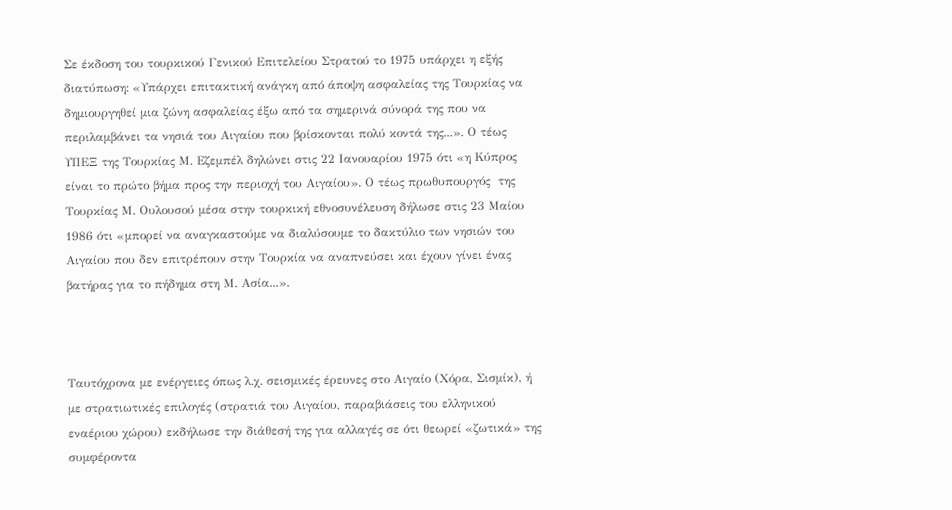Σε έκδοση του τουρκικού Γενικού Επιτελείου Στρατού το 1975 υπάρχει η εξής διατύπωση: «Υπάρχει επιτακτική ανάγκη από άποψη ασφαλείας της Τουρκίας να δημιουργηθεί μια ζώνη ασφαλείας έξω από τα σημερινά σύνορά της που να περιλαμβάνει τα νησιά του Αιγαίου που βρίσκονται πολύ κοντά της...». Ο τέως ΥΠΕΞ της Τουρκίας Μ. Εζεμπέλ δηλώνει στις 22 Ιανουαρίου 1975 ότι «η Κύπρος είναι το πρώτο βήμα προς την περιοχή του Αιγαίου». Ο τέως πρωθυπουργός  της Τουρκίας Μ. Ουλουσού μέσα στην τουρκική εθνοσυνέλευση δήλωσε στις 23 Μαίου 1986 ότι «μπορεί να αναγκαστούμε να διαλύσουμε το δακτύλιο των νησιών του Αιγαίου που δεν επιτρέπουν στην Τουρκία να αναπνεύσει και έχουν γίνει ένας βατήρας για το πήδημα στη Μ. Ασία...».



Ταυτόχρονα με ενέργειες όπως λ.χ. σεισμικές έρευνες στο Αιγαίο (Χόρα, Σισμίκ), ή με στρατιωτικές επιλογές (στρατιά του Αιγαίου, παραβιάσεις του ελληνικού εναέριου χώρου) εκδήλωσε την διάθεσή της για αλλαγές σε ότι θεωρεί «ζωτικά» της συμφέροντα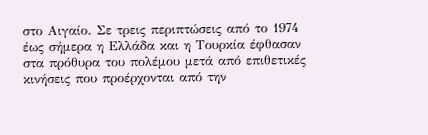στο Αιγαίο. Σε τρεις περιπτώσεις από το 1974 έως σήμερα η Ελλάδα και η Τουρκία έφθασαν στα πρόθυρα του πολέμου μετά από επιθετικές κινήσεις που προέρχονται από την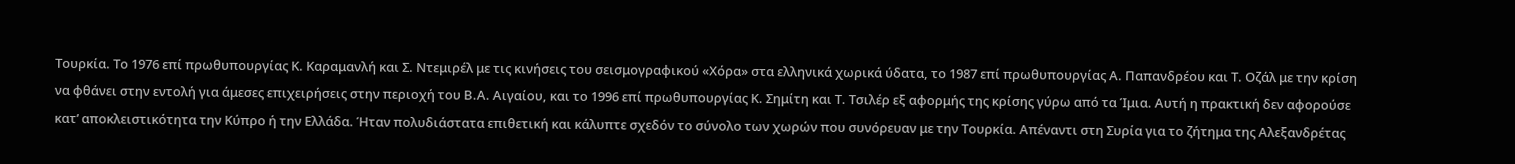Τουρκία. Το 1976 επί πρωθυπουργίας Κ. Καραμανλή και Σ. Ντεμιρέλ με τις κινήσεις του σεισμογραφικού «Χόρα» στα ελληνικά χωρικά ύδατα, το 1987 επί πρωθυπουργίας Α. Παπανδρέου και Τ. Οζάλ με την κρίση να φθάνει στην εντολή για άμεσες επιχειρήσεις στην περιοχή του Β.Α. Αιγαίου, και το 1996 επί πρωθυπουργίας Κ. Σημίτη και Τ. Τσιλέρ εξ αφορμής της κρίσης γύρω από τα Ίμια. Αυτή η πρακτική δεν αφορούσε κατ’ αποκλειστικότητα την Κύπρο ή την Ελλάδα. Ήταν πολυδιάστατα επιθετική και κάλυπτε σχεδόν το σύνολο των χωρών που συνόρευαν με την Τουρκία. Απέναντι στη Συρία για το ζήτημα της Αλεξανδρέτας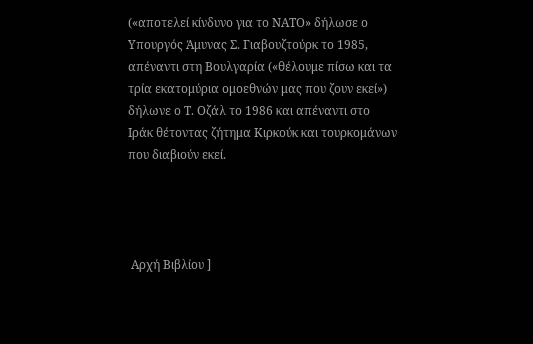(«αποτελεί κίνδυνο για το ΝΑΤΟ» δήλωσε ο Υπουργός Άμυνας Σ. Γιαβουζτούρκ το 1985, απέναντι στη Βουλγαρία («θέλουμε πίσω και τα τρία εκατομύρια ομοεθνών μας που ζουν εκεί») δήλωνε ο Τ. Οζάλ το 1986 και απέναντι στο Ιράκ θέτοντας ζήτημα Κιρκούκ και τουρκομάνων που διαβιούν εκεί.




 Αρχή Βιβλίου ]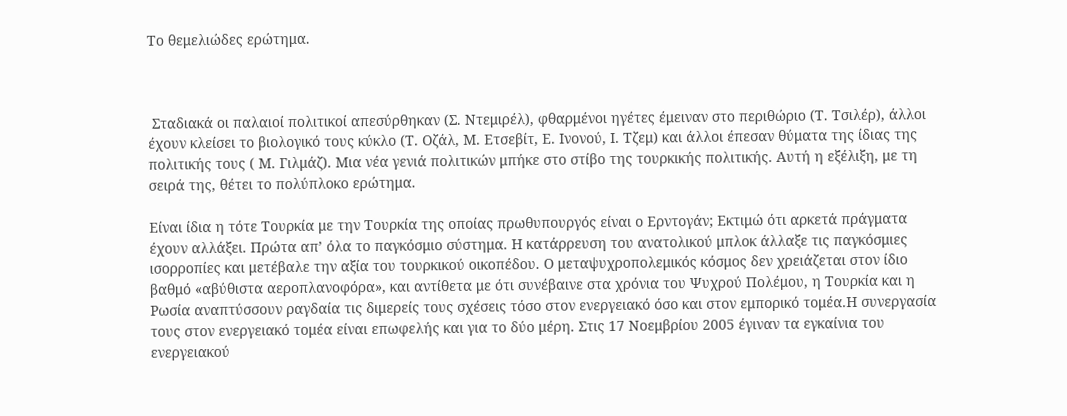Το θεμελιώδες ερώτημα.



 Σταδιακά οι παλαιοί πολιτικοί απεσύρθηκαν (Σ. Ντεμιρέλ), φθαρμένοι ηγέτες έμειναν στο περιθώριο (Τ. Τσιλέρ), άλλοι έχουν κλείσει το βιολογικό τους κύκλο (Τ. Οζάλ, Μ. Ετσεβίτ, Ε. Ινονού, Ι. Τζεμ) και άλλοι έπεσαν θύματα της ίδιας της πολιτικής τους ( Μ. Γιλμάζ). Μια νέα γενιά πολιτικών μπήκε στο στίβο της τουρκικής πολιτικής. Αυτή η εξέλιξη, με τη σειρά της, θέτει το πολύπλοκο ερώτημα.

Είναι ίδια η τότε Τουρκία με την Τουρκία της οποίας πρωθυπουργός είναι ο Ερντογάν; Εκτιμώ ότι αρκετά πράγματα έχουν αλλάξει. Πρώτα απ’ όλα το παγκόσμιο σύστημα. Η κατάρρευση του ανατολικού μπλοκ άλλαξε τις παγκόσμιες ισορροπίες και μετέβαλε την αξία του τουρκικού οικοπέδου. Ο μεταψυχροπολεμικός κόσμος δεν χρειάζεται στον ίδιο βαθμό «αβύθιστα αεροπλανοφόρα», και αντίθετα με ότι συνέβαινε στα χρόνια του Ψυχρού Πολέμου, η Τουρκία και η Ρωσία αναπτύσσουν ραγδαία τις διμερείς τους σχέσεις τόσο στον ενεργειακό όσο και στον εμπορικό τομέα.Η συνεργασία τους στον ενεργειακό τομέα είναι επωφελής και για το δύο μέρη. Στις 17 Νοεμβρίου 2005 έγιναν τα εγκαίνια του ενεργειακού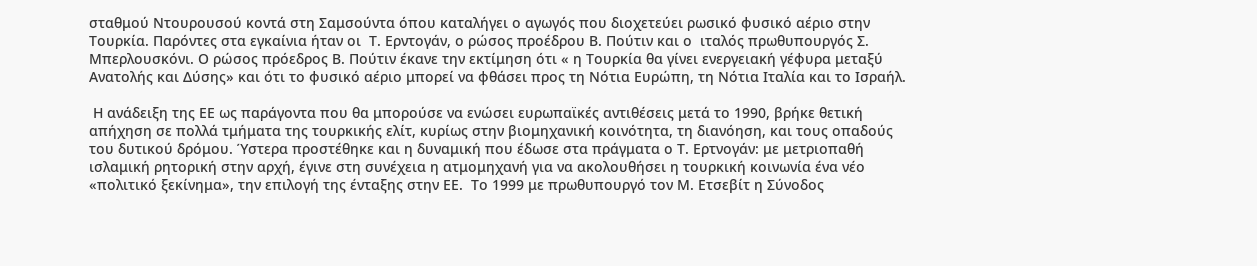σταθμού Ντουρουσού κοντά στη Σαμσούντα όπου καταλήγει ο αγωγός που διοχετεύει ρωσικό φυσικό αέριο στην Τουρκία. Παρόντες στα εγκαίνια ήταν οι  Τ. Ερντογάν, ο ρώσος προέδρου Β. Πούτιν και ο  ιταλός πρωθυπουργός Σ. Μπερλουσκόνι. Ο ρώσος πρόεδρος Β. Πούτιν έκανε την εκτίμηση ότι « η Τουρκία θα γίνει ενεργειακή γέφυρα μεταξύ Ανατολής και Δύσης» και ότι το φυσικό αέριο μπορεί να φθάσει προς τη Νότια Ευρώπη, τη Νότια Ιταλία και το Ισραήλ.

 Η ανάδειξη της ΕΕ ως παράγοντα που θα μπορούσε να ενώσει ευρωπαϊκές αντιθέσεις μετά το 1990, βρήκε θετική απήχηση σε πολλά τμήματα της τουρκικής ελίτ, κυρίως στην βιομηχανική κοινότητα, τη διανόηση, και τους οπαδούς του δυτικού δρόμου. Ύστερα προστέθηκε και η δυναμική που έδωσε στα πράγματα ο Τ. Ερτνογάν: με μετριοπαθή ισλαμική ρητορική στην αρχή, έγινε στη συνέχεια η ατμομηχανή για να ακολουθήσει η τουρκική κοινωνία ένα νέο «πολιτικό ξεκίνημα», την επιλογή της ένταξης στην ΕΕ.  Το 1999 με πρωθυπουργό τον Μ. Ετσεβίτ η Σύνοδος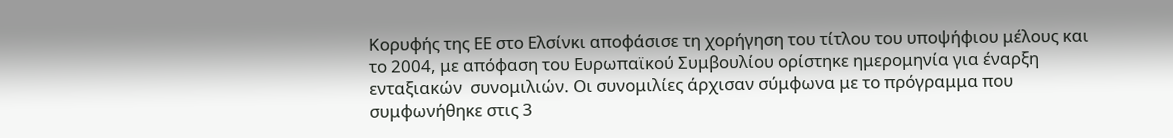Κορυφής της ΕΕ στο Ελσίνκι αποφάσισε τη χορήγηση του τίτλου του υποψήφιου μέλους και το 2004, με απόφαση του Ευρωπαϊκού Συμβουλίου ορίστηκε ημερομηνία για έναρξη ενταξιακών  συνομιλιών. Οι συνομιλίες άρχισαν σύμφωνα με το πρόγραμμα που συμφωνήθηκε στις 3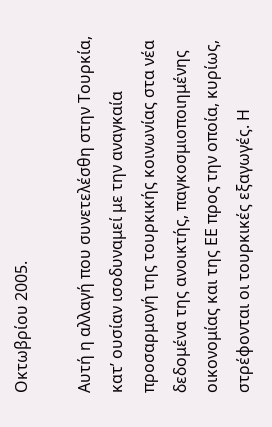Οκτωβρίου 2005.

Αυτή η αλλαγή που συνετελέσθη στην Τουρκία, κατ’ ουσίαν ισοδυναμεί με την αναγκαία προσαρμογή της τουρκικής κοινωνίας στα νέα δεδομένα της ανοικτής, παγκοσμιοποιημένης οικονομίας και της ΕΕ προς την οποία, κυρίως, στρέφονται οι τουρκικές εξαγωγές. Η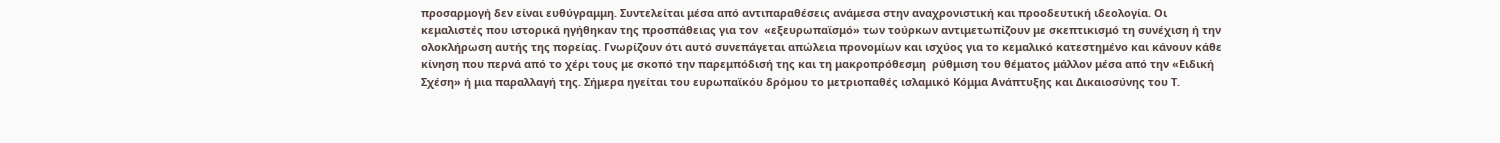προσαρμογή δεν είναι ευθύγραμμη. Συντελείται μέσα από αντιπαραθέσεις ανάμεσα στην αναχρονιστική και προοδευτική ιδεολογία. Οι κεμαλιστές που ιστορικά ηγήθηκαν της προσπάθειας για τον  «εξευρωπαϊσμό» των τούρκων αντιμετωπίζουν με σκεπτικισμό τη συνέχιση ή την  ολοκλήρωση αυτής της πορείας. Γνωρίζουν ότι αυτό συνεπάγεται απώλεια προνομίων και ισχύος για το κεμαλικό κατεστημένο και κάνουν κάθε κίνηση που περνά από το χέρι τους με σκοπό την παρεμπόδισή της και τη μακροπρόθεσμη  ρύθμιση του θέματος μάλλον μέσα από την «Ειδική Σχέση» ή μια παραλλαγή της. Σήμερα ηγείται του ευρωπαϊκόυ δρόμου το μετριοπαθές ισλαμικό Κόμμα Ανάπτυξης και Δικαιοσύνης του Τ.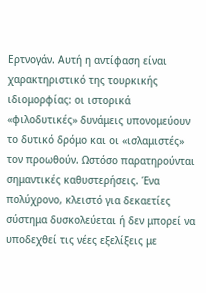Ερτνογάν. Αυτή η αντίφαση είναι χαρακτηριστικό της τουρκικής ιδιομορφίας: οι ιστορικά «φιλοδυτικές» δυνάμεις υπονομεύουν το δυτικό δρόμο και οι «ισλαμιστές» τον προωθούν. Ωστόσο παρατηρούνται σημαντικές καθυστερήσεις. Ένα πολύχρονο, κλειστό για δεκαετίες σύστημα δυσκολεύεται ή δεν μπορεί να υποδεχθεί τις νέες εξελίξεις με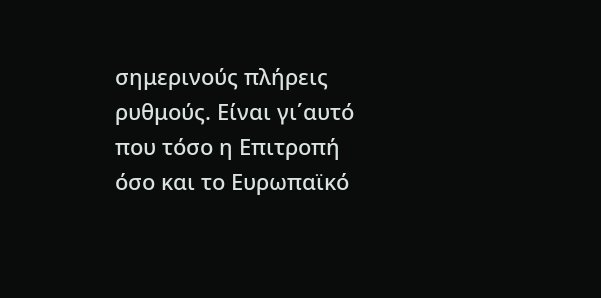σημερινούς πλήρεις  ρυθμούς. Είναι γι΄αυτό που τόσο η Επιτροπή όσο και το Ευρωπαϊκό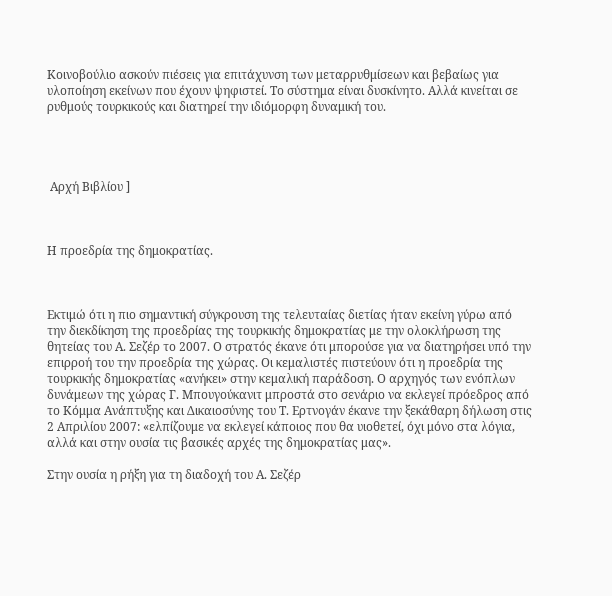Κοινοβούλιο ασκούν πιέσεις για επιτάχυνση των μεταρρυθμίσεων και βεβαίως για υλοποίηση εκείνων που έχουν ψηφιστεί. Το σύστημα είναι δυσκίνητο. Αλλά κινείται σε ρυθμούς τουρκικούς και διατηρεί την ιδιόμορφη δυναμική του.




 Αρχή Βιβλίου ]



Η προεδρία της δημοκρατίας.



Εκτιμώ ότι η πιο σημαντική σύγκρουση της τελευταίας διετίας ήταν εκείνη γύρω από την διεκδίκηση της προεδρίας της τουρκικής δημοκρατίας με την ολοκλήρωση της θητείας του Α. Σεζέρ το 2007. Ο στρατός έκανε ότι μπορούσε για να διατηρήσει υπό την επιρροή του την προεδρία της χώρας. Οι κεμαλιστές πιστεύουν ότι η προεδρία της τουρκικής δημοκρατίας «ανήκει» στην κεμαλική παράδοση. Ο αρχηγός των ενόπλων δυνάμεων της χώρας Γ. Μπουγούκανιτ μπροστά στο σενάριο να εκλεγεί πρόεδρος από το Κόμμα Ανάπτυξης και Δικαιοσύνης του Τ. Ερτνογάν έκανε την ξεκάθαρη δήλωση στις 2 Απριλίου 2007: «ελπίζουμε να εκλεγεί κάποιος που θα υιοθετεί, όχι μόνο στα λόγια, αλλά και στην ουσία τις βασικές αρχές της δημοκρατίας μας».

Στην ουσία η ρήξη για τη διαδοχή του Α. Σεζέρ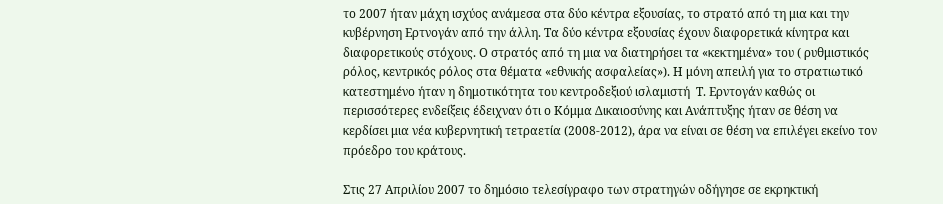το 2007 ήταν μάχη ισχύος ανάμεσα στα δύο κέντρα εξουσίας, το στρατό από τη μια και την κυβέρνηση Ερτνογάν από την άλλη. Τα δύο κέντρα εξουσίας έχουν διαφορετικά κίνητρα και διαφορετικούς στόχους. Ο στρατός από τη μια να διατηρήσει τα «κεκτημένα» του ( ρυθμιστικός ρόλος, κεντρικός ρόλος στα θέματα «εθνικής ασφαλείας»). Η μόνη απειλή για το στρατιωτικό κατεστημένο ήταν η δημοτικότητα του κεντροδεξιού ισλαμιστή  Τ. Ερντογάν καθώς οι περισσότερες ενδείξεις έδειχναν ότι ο Κόμμα Δικαιοσύνης και Ανάπτυξης ήταν σε θέση να κερδίσει μια νέα κυβερνητική τετραετία (2008-2012), άρα να είναι σε θέση να επιλέγει εκείνο τον πρόεδρο του κράτους.

Στις 27 Απριλίου 2007 το δημόσιο τελεσίγραφο των στρατηγών οδήγησε σε εκρηκτική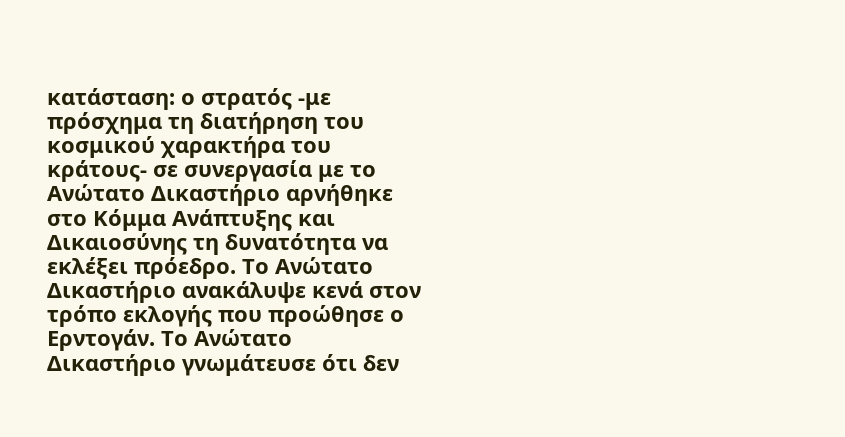κατάσταση: ο στρατός -με πρόσχημα τη διατήρηση του κοσμικού χαρακτήρα του κράτους- σε συνεργασία με το  Ανώτατο Δικαστήριο αρνήθηκε στο Κόμμα Ανάπτυξης και Δικαιοσύνης τη δυνατότητα να εκλέξει πρόεδρο. Το Ανώτατο Δικαστήριο ανακάλυψε κενά στον τρόπο εκλογής που προώθησε ο Ερντογάν. Το Ανώτατο Δικαστήριο γνωμάτευσε ότι δεν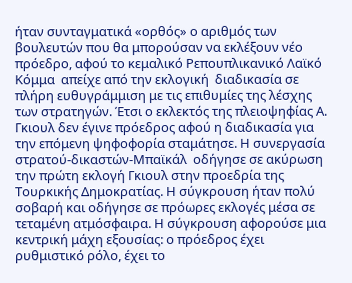ήταν συνταγματικά «ορθός» ο αριθμός των βουλευτών που θα μπορούσαν να εκλέξουν νέο πρόεδρο, αφού το κεμαλικό Ρεπουπλικανικό Λαϊκό Κόμμα  απείχε από την εκλογική  διαδικασία σε πλήρη ευθυγράμμιση με τις επιθυμίες της λέσχης των στρατηγών. Έτσι ο εκλεκτός της πλειοψηφίας Α. Γκιουλ δεν έγινε πρόεδρος αφού η διαδικασία για την επόμενη ψηφοφορία σταμάτησε. Η συνεργασία στρατού-δικαστών-Μπαϊκάλ  οδήγησε σε ακύρωση την πρώτη εκλογή Γκιουλ στην προεδρία της Τουρκικής Δημοκρατίας. Η σύγκρουση ήταν πολύ σοβαρή και οδήγησε σε πρόωρες εκλογές μέσα σε τεταμένη ατμόσφαιρα. Η σύγκρουση αφορούσε μια κεντρική μάχη εξουσίας: ο πρόεδρος έχει ρυθμιστικό ρόλο, έχει το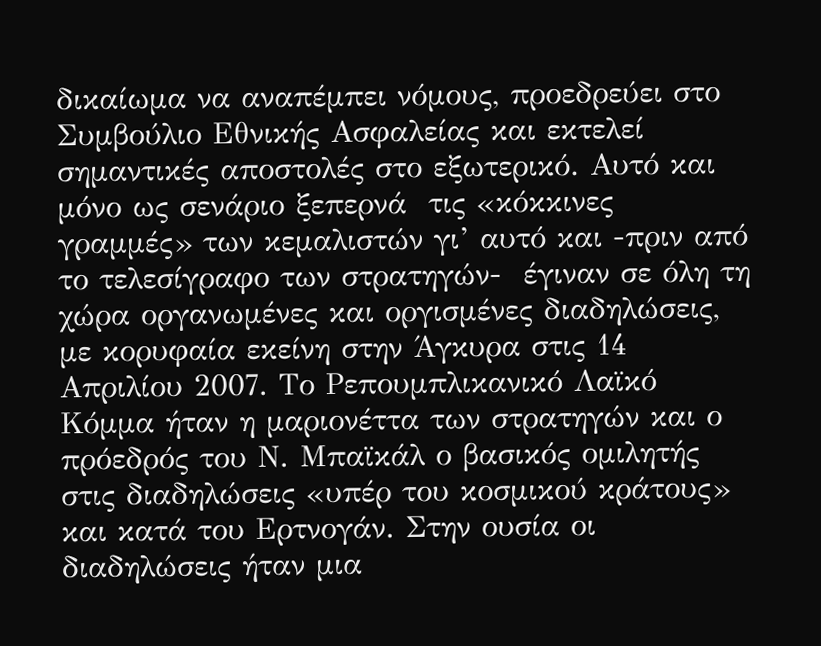δικαίωμα να αναπέμπει νόμους, προεδρεύει στο Συμβούλιο Εθνικής Ασφαλείας και εκτελεί σημαντικές αποστολές στο εξωτερικό. Αυτό και μόνο ως σενάριο ξεπερνά  τις «κόκκινες γραμμές» των κεμαλιστών γι’ αυτό και -πριν από το τελεσίγραφο των στρατηγών-  έγιναν σε όλη τη χώρα οργανωμένες και οργισμένες διαδηλώσεις, με κορυφαία εκείνη στην Άγκυρα στις 14 Απριλίου 2007. Το Ρεπουμπλικανικό Λαϊκό Κόμμα ήταν η μαριονέττα των στρατηγών και ο πρόεδρός του Ν. Μπαϊκάλ ο βασικός ομιλητής στις διαδηλώσεις «υπέρ του κοσμικού κράτους» και κατά του Ερτνογάν. Στην ουσία οι διαδηλώσεις ήταν μια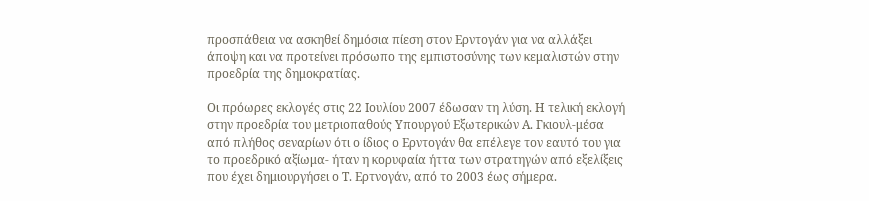προσπάθεια να ασκηθεί δημόσια πίεση στον Ερντογάν για να αλλάξει άποψη και να προτείνει πρόσωπο της εμπιστοσύνης των κεμαλιστών στην προεδρία της δημοκρατίας.

Οι πρόωρες εκλογές στις 22 Ιουλίου 2007 έδωσαν τη λύση. Η τελική εκλογή στην προεδρία του μετριοπαθούς Υπουργού Εξωτερικών Α. Γκιουλ-μέσα από πλήθος σεναρίων ότι ο ίδιος ο Ερντογάν θα επέλεγε τον εαυτό του για το προεδρικό αξίωμα- ήταν η κορυφαία ήττα των στρατηγών από εξελίξεις που έχει δημιουργήσει ο Τ. Ερτνογάν, από το 2003 έως σήμερα.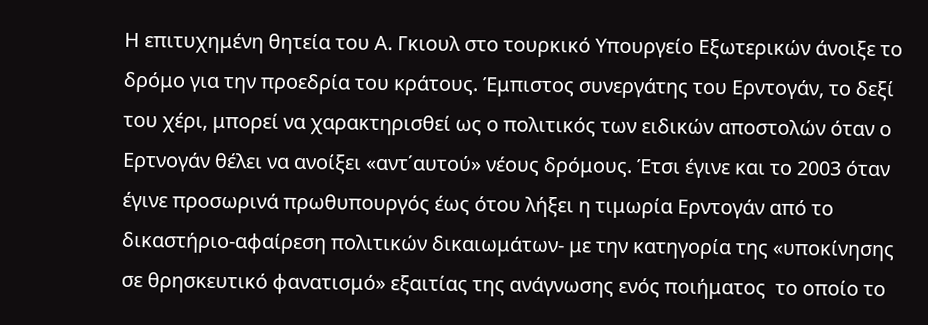Η επιτυχημένη θητεία του Α. Γκιουλ στο τουρκικό Υπουργείο Εξωτερικών άνοιξε το δρόμο για την προεδρία του κράτους. Έμπιστος συνεργάτης του Ερντογάν, το δεξί του χέρι, μπορεί να χαρακτηρισθεί ως ο πολιτικός των ειδικών αποστολών όταν ο Ερτνογάν θέλει να ανοίξει «αντ΄αυτού» νέους δρόμους. Έτσι έγινε και το 2003 όταν έγινε προσωρινά πρωθυπουργός έως ότου λήξει η τιμωρία Ερντογάν από το δικαστήριο-αφαίρεση πολιτικών δικαιωμάτων- με την κατηγορία της «υποκίνησης σε θρησκευτικό φανατισμό» εξαιτίας της ανάγνωσης ενός ποιήματος  το οποίο το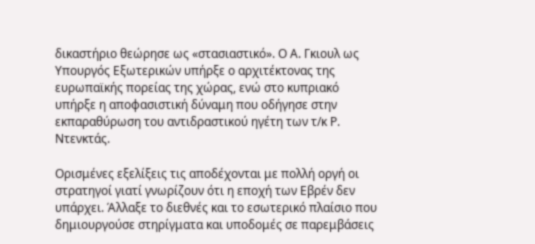δικαστήριο θεώρησε ως «στασιαστικό». Ο Α. Γκιουλ ως Υπουργός Εξωτερικών υπήρξε ο αρχιτέκτονας της ευρωπαϊκής πορείας της χώρας, ενώ στο κυπριακό υπήρξε η αποφασιστική δύναμη που οδήγησε στην  εκπαραθύρωση του αντιδραστικού ηγέτη των τ/κ Ρ. Ντενκτάς.

Ορισμένες εξελίξεις τις αποδέχονται με πολλή οργή οι στρατηγοί γιατί γνωρίζουν ότι η εποχή των Εβρέν δεν υπάρχει. Άλλαξε το διεθνές και το εσωτερικό πλαίσιο που δημιουργούσε στηρίγματα και υποδομές σε παρεμβάσεις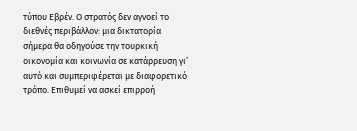τύπου Εβρέν. Ο στρατός δεν αγνοεί το διεθνές περιβάλλον: μια δικτατορία σήμερα θα οδηγούσε την τουρκική οικονομία και κοινωνία σε κατάρρευση γι’ αυτό και συμπεριφέρεται με διαφορετικό τρόπο. Επιθυμεί να ασκεί επιρροή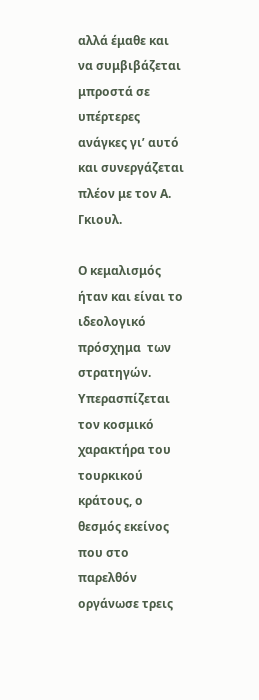αλλά έμαθε και να συμβιβάζεται μπροστά σε υπέρτερες ανάγκες γι’ αυτό και συνεργάζεται πλέον με τον Α. Γκιουλ.

Ο κεμαλισμός ήταν και είναι το ιδεολογικό πρόσχημα  των στρατηγών. Υπερασπίζεται τον κοσμικό χαρακτήρα του τουρκικού κράτους, ο θεσμός εκείνος που στο παρελθόν οργάνωσε τρεις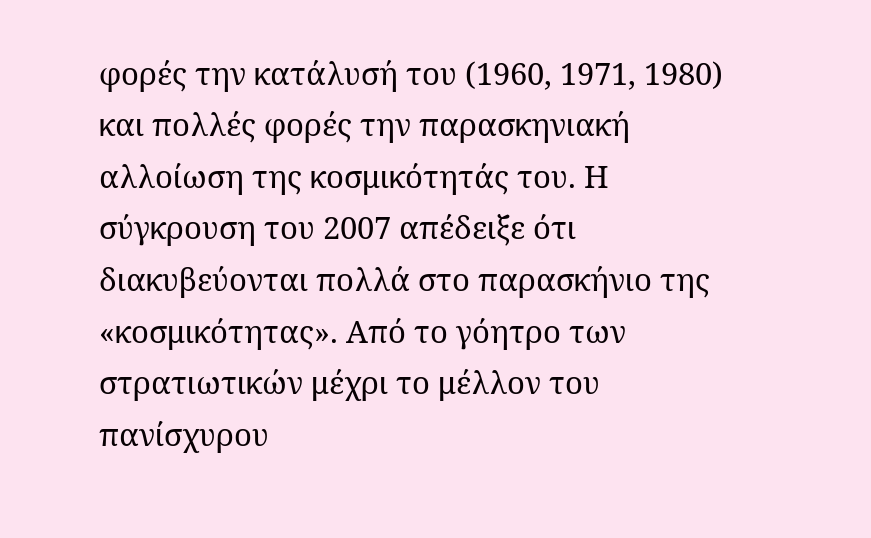φορές την κατάλυσή του (1960, 1971, 1980) και πολλές φορές την παρασκηνιακή αλλοίωση της κοσμικότητάς του. Η σύγκρουση του 2007 απέδειξε ότι διακυβεύονται πολλά στο παρασκήνιο της «κοσμικότητας». Από το γόητρο των στρατιωτικών μέχρι το μέλλον του πανίσχυρου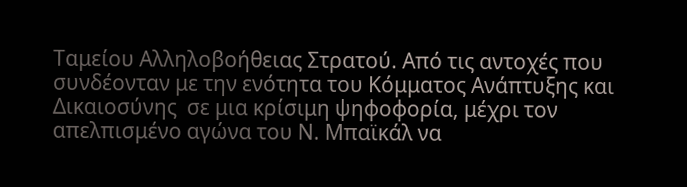Ταμείου Αλληλοβοήθειας Στρατού. Από τις αντοχές που συνδέονταν με την ενότητα του Κόμματος Ανάπτυξης και Δικαιοσύνης  σε μια κρίσιμη ψηφοφορία, μέχρι τον απελπισμένο αγώνα του Ν. Μπαϊκάλ να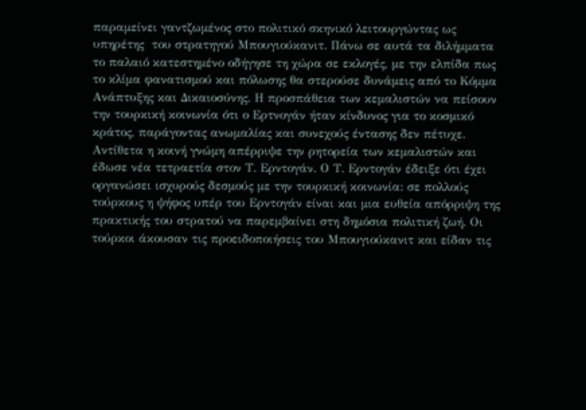παραμείνει γαντζωμένος στο πολιτικό σκηνικό λειτουργώντας ως υπηρέτης  του στρατηγού Μπουγιούκανιτ. Πάνω σε αυτά τα διλήμματα το παλαιό κατεστημένο οδήγησε τη χώρα σε εκλογές, με την ελπίδα πως το κλίμα φανατισμού και πόλωσης θα στερούσε δυνάμεις από το Κόμμα Ανάπτυξης και Δικαιοσύνης. Η προσπάθεια των κεμαλιστών να πείσουν την τουρκική κοινωνία ότι ο Ερτνογάν ήταν κίνδυνος για το κοσμικό κράτος, παράγοντας ανωμαλίας και συνεχούς έντασης δεν πέτυχε. Αντίθετα η κοινή γνώμη απέρριψε την ρητορεία των κεμαλιστών και έδωσε νέα τετραετία στον Τ. Ερντογάν. Ο Τ. Ερντογάν έδειξε ότι έχει οργανώσει ισχυρούς δεσμούς με την τουρκική κοινωνία: σε πολλούς τούρκους η ψήφος υπέρ του Ερντογάν είναι και μια ευθεία απόρριψη της πρακτικής του στρατού να παρεμβαίνει στη δημόσια πολιτική ζωή. Οι τούρκοι άκουσαν τις προειδοποιήσεις του Μπουγιούκανιτ και είδαν τις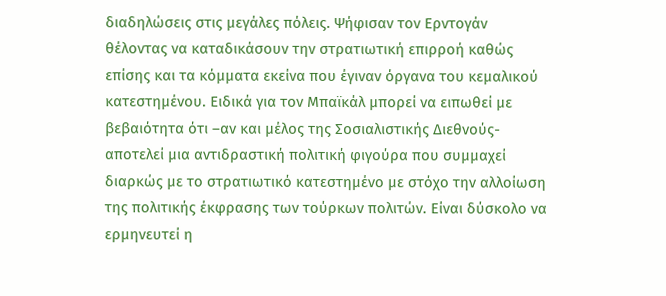διαδηλώσεις στις μεγάλες πόλεις. Ψήφισαν τον Ερντογάν θέλοντας να καταδικάσουν την στρατιωτική επιρροή καθώς επίσης και τα κόμματα εκείνα που έγιναν όργανα του κεμαλικού κατεστημένου. Ειδικά για τον Μπαϊκάλ μπορεί να ειπωθεί με βεβαιότητα ότι –αν και μέλος της Σοσιαλιστικής Διεθνούς- αποτελεί μια αντιδραστική πολιτική φιγούρα που συμμαχεί διαρκώς με το στρατιωτικό κατεστημένο με στόχο την αλλοίωση της πολιτικής έκφρασης των τούρκων πολιτών. Είναι δύσκολο να ερμηνευτεί η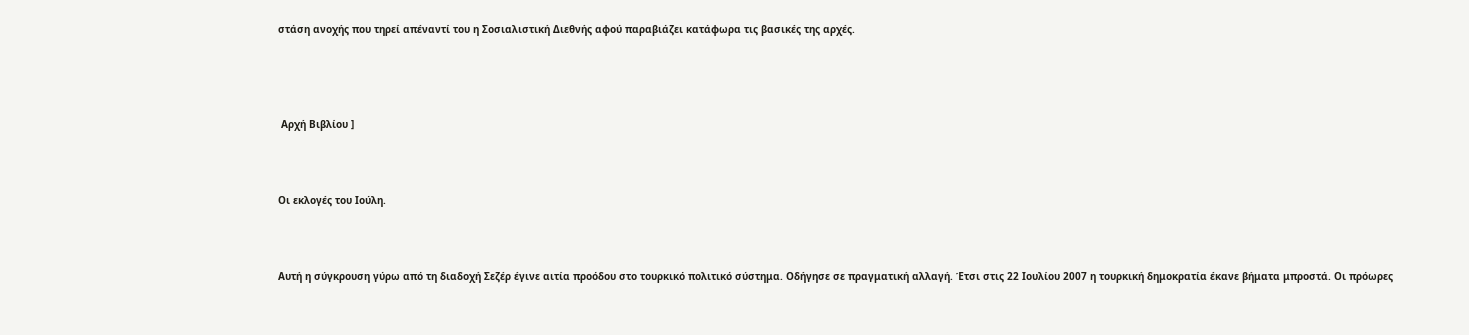στάση ανοχής που τηρεί απέναντί του η Σοσιαλιστική Διεθνής αφού παραβιάζει κατάφωρα τις βασικές της αρχές.




 Αρχή Βιβλίου ]



Οι εκλογές του Ιούλη.



Αυτή η σύγκρουση γύρω από τη διαδοχή Σεζέρ έγινε αιτία προόδου στο τουρκικό πολιτικό σύστημα. Οδήγησε σε πραγματική αλλαγή. Έτσι στις 22 Ιουλίου 2007 η τουρκική δημοκρατία έκανε βήματα μπροστά. Οι πρόωρες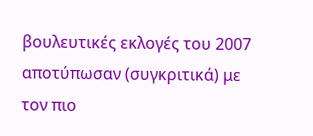βουλευτικές εκλογές του 2007  αποτύπωσαν (συγκριτικά) με τον πιο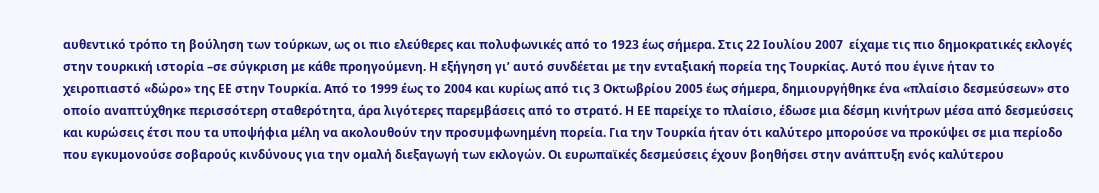αυθεντικό τρόπο τη βούληση των τούρκων, ως οι πιο ελεύθερες και πολυφωνικές από το 1923 έως σήμερα. Στις 22 Ιουλίου 2007  είχαμε τις πιο δημοκρατικές εκλογές στην τουρκική ιστορία –σε σύγκριση με κάθε προηγούμενη. Η εξήγηση γι’ αυτό συνδέεται με την ενταξιακή πορεία της Τουρκίας. Αυτό που έγινε ήταν το χειροπιαστό «δώρο» της ΕΕ στην Τουρκία. Από το 1999 έως το 2004 και κυρίως από τις 3 Οκτωβρίου 2005 έως σήμερα, δημιουργήθηκε ένα «πλαίσιο δεσμεύσεων» στο οποίο αναπτύχθηκε περισσότερη σταθερότητα, άρα λιγότερες παρεμβάσεις από το στρατό. Η ΕΕ παρείχε το πλαίσιο, έδωσε μια δέσμη κινήτρων μέσα από δεσμεύσεις και κυρώσεις έτσι που τα υποψήφια μέλη να ακολουθούν την προσυμφωνημένη πορεία. Για την Τουρκία ήταν ότι καλύτερο μπορούσε να προκύψει σε μια περίοδο που εγκυμονούσε σοβαρούς κινδύνους για την ομαλή διεξαγωγή των εκλογών. Οι ευρωπαϊκές δεσμεύσεις έχουν βοηθήσει στην ανάπτυξη ενός καλύτερου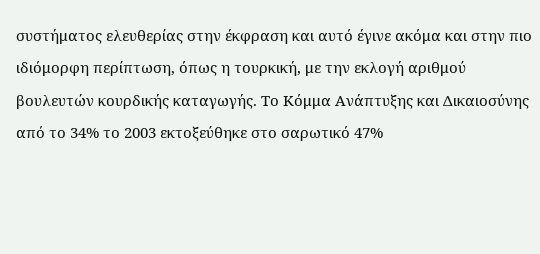συστήματος ελευθερίας στην έκφραση και αυτό έγινε ακόμα και στην πιο  ιδιόμορφη περίπτωση, όπως η τουρκική, με την εκλογή αριθμού βουλευτών κουρδικής καταγωγής. Το Κόμμα Ανάπτυξης και Δικαιοσύνης  από το 34% το 2003 εκτοξεύθηκε στο σαρωτικό 47%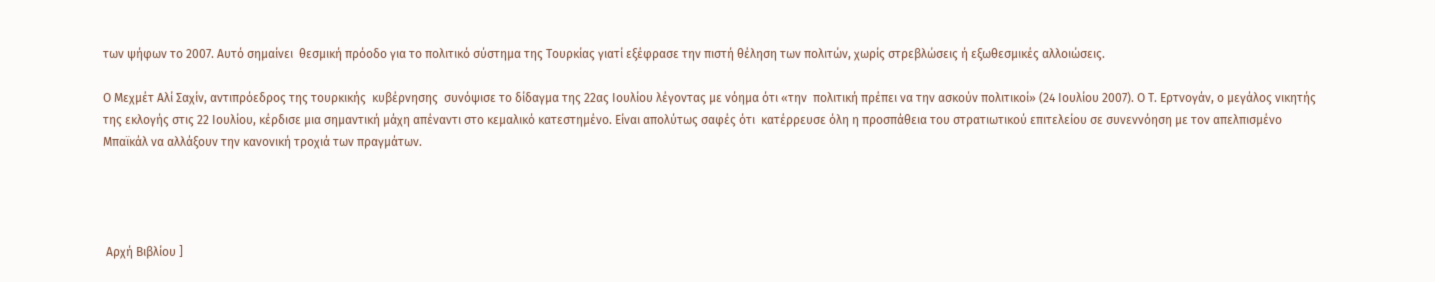των ψήφων το 2007. Αυτό σημαίνει  θεσμική πρόοδο για το πολιτικό σύστημα της Τουρκίας γιατί εξέφρασε την πιστή θέληση των πολιτών, χωρίς στρεβλώσεις ή εξωθεσμικές αλλοιώσεις.

Ο Μεχμέτ Αλί Σαχίν, αντιπρόεδρος της τουρκικής  κυβέρνησης  συνόψισε το δίδαγμα της 22ας Ιουλίου λέγοντας με νόημα ότι «την  πολιτική πρέπει να την ασκούν πολιτικοί» (24 Ιουλίου 2007). Ο Τ. Ερτνογάν, ο μεγάλος νικητής της εκλογής στις 22 Ιουλίου, κέρδισε μια σημαντική μάχη απέναντι στο κεμαλικό κατεστημένο. Είναι απολύτως σαφές ότι  κατέρρευσε όλη η προσπάθεια του στρατιωτικού επιτελείου σε συνεννόηση με τον απελπισμένο Μπαϊκάλ να αλλάξουν την κανονική τροχιά των πραγμάτων.




 Αρχή Βιβλίου ]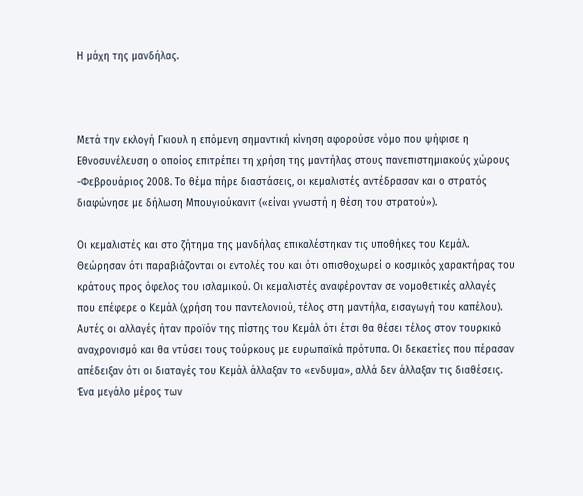Η μάχη της μανδήλας.



Μετά την εκλογή Γκιουλ η επόμενη σημαντική κίνηση αφορούσε νόμο που ψήφισε η Εθνοσυνέλευση ο οποίος επιτρέπει τη χρήση της μαντήλας στους πανεπιστημιακούς χώρους -Φεβρουάριος 2008. Το θέμα πήρε διαστάσεις, οι κεμαλιστές αντέδρασαν και ο στρατός διαφώνησε με δήλωση Μπουγιούκανιτ («είναι γνωστή η θέση του στρατού»).

Οι κεμαλιστές και στο ζήτημα της μανδήλας επικαλέστηκαν τις υποθήκες του Κεμάλ. Θεώρησαν ότι παραβιάζονται οι εντολές του και ότι οπισθοχωρεί ο κοσμικός χαρακτήρας του κράτους προς όφελος του ισλαμικού. Οι κεμαλιστές αναφέρονταν σε νομοθετικές αλλαγές που επέφερε ο Κεμάλ (χρήση του παντελονιού, τέλος στη μαντήλα, εισαγωγή του καπέλου). Αυτές οι αλλαγές ήταν προϊόν της πίστης του Κεμάλ ότι έτσι θα θέσει τέλος στον τουρκικό αναχρονισμό και θα ντύσει τους τούρκους με ευρωπαϊκά πρότυπα. Οι δεκαετίες που πέρασαν απέδειξαν ότι οι διαταγές του Κεμάλ άλλαξαν το «ενδυμα», αλλά δεν άλλαξαν τις διαθέσεις. Ένα μεγάλο μέρος των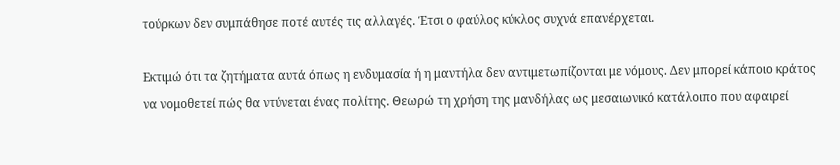τούρκων δεν συμπάθησε ποτέ αυτές τις αλλαγές. Έτσι ο φαύλος κύκλος συχνά επανέρχεται.

Εκτιμώ ότι τα ζητήματα αυτά όπως η ενδυμασία ή η μαντήλα δεν αντιμετωπίζονται με νόμους. Δεν μπορεί κάποιο κράτος να νομοθετεί πώς θα ντύνεται ένας πολίτης. Θεωρώ τη χρήση της μανδήλας ως μεσαιωνικό κατάλοιπο που αφαιρεί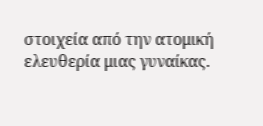στοιχεία από την ατομική ελευθερία μιας γυναίκας.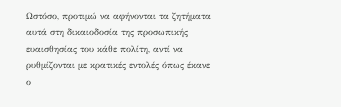Ωστόσο, προτιμώ να αφήνονται τα ζητήματα αυτά στη δικαιοδοσία της προσωπικής ευαισθησίας του κάθε πολίτη, αντί να ρυθμίζονται με κρατικές εντολές όπως έκανε ο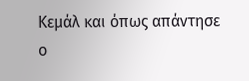Κεμάλ και όπως απάντησε ο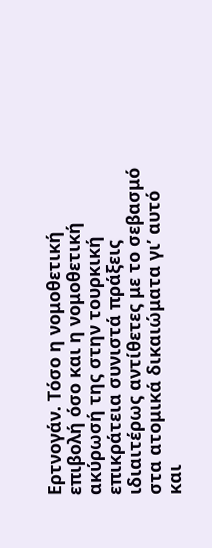Ερτνογάν. Τόσο η νομοθετική επιβολή όσο και η νομοθετική ακύρωσή της στην τουρκική επικράτεια συνιστά πράξεις ιδιαιτέρως αντίθετες με το σεβασμό στα ατομικά δικαιώματα γι’ αυτό και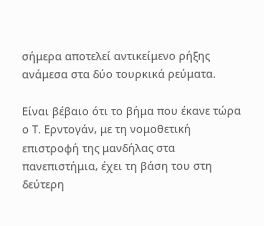σήμερα αποτελεί αντικείμενο ρήξης ανάμεσα στα δύο τουρκικά ρεύματα.

Είναι βέβαιο ότι το βήμα που έκανε τώρα ο Τ. Ερντογάν, με τη νομοθετική επιστροφή της μανδήλας στα πανεπιστήμια, έχει τη βάση του στη δεύτερη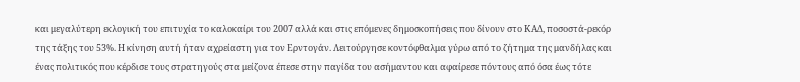και μεγαλύτερη εκλογική του επιτυχία το καλοκαίρι του 2007 αλλά και στις επόμενες δημοσκοπήσεις που δίνουν στο ΚΑΔ, ποσοστά-ρεκόρ της τάξης του 53%. Η κίνηση αυτή ήταν αχρείαστη για τον Ερντογάν. Λειτούργησε κοντόφθαλμα γύρω από το ζήτημα της μανδήλας και ένας πολιτικός που κέρδισε τους στρατηγούς στα μείζονα έπεσε στην παγίδα του ασήμαντου και αφαίρεσε πόντους από όσα έως τότε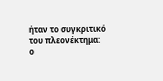ήταν το συγκριτικό του πλεονέκτημα: ο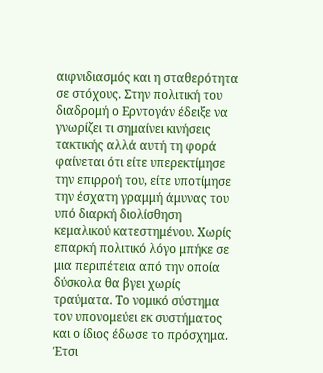αιφνιδιασμός και η σταθερότητα σε στόχους. Στην πολιτική του διαδρομή ο Ερντογάν έδειξε να γνωρίζει τι σημαίνει κινήσεις τακτικής αλλά αυτή τη φορά φαίνεται ότι είτε υπερεκτίμησε την επιρροή του, είτε υποτίμησε την έσχατη γραμμή άμυνας του υπό διαρκή διολίσθηση  κεμαλικού κατεστημένου. Χωρίς επαρκή πολιτικό λόγο μπήκε σε μια περιπέτεια από την οποία δύσκολα θα βγει χωρίς τραύματα. Το νομικό σύστημα τον υπονομεύει εκ συστήματος και ο ίδιος έδωσε το πρόσχημα. Έτσι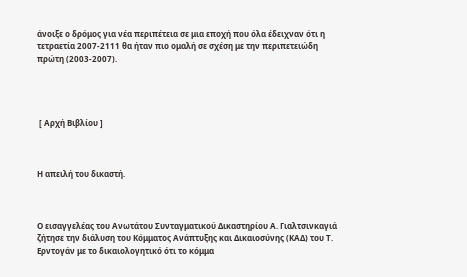άνοιξε ο δρόμος για νέα περιπέτεια σε μια εποχή που όλα έδειχναν ότι η τετραετία 2007-2111 θα ήταν πιο ομαλή σε σχέση με την περιπετειώδη πρώτη (2003-2007).




 [ Αρχή Βιβλίου ]



Η απειλή του δικαστή.



Ο εισαγγελέας του Ανωτάτου Συνταγματικού Δικαστηρίου Α. Γιαλτσινκαγιά ζήτησε την διάλυση του Κόμματος Ανάπτυξης και Δικαιοσύνης (ΚΑΔ) του Τ. Ερντογάν με το δικαιολογητικό ότι το κόμμα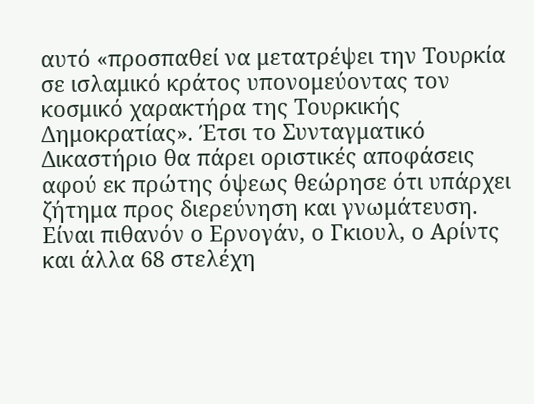αυτό «προσπαθεί να μετατρέψει την Τουρκία σε ισλαμικό κράτος υπονομεύοντας τον κοσμικό χαρακτήρα της Τουρκικής Δημοκρατίας». Έτσι το Συνταγματικό Δικαστήριο θα πάρει οριστικές αποφάσεις αφού εκ πρώτης όψεως θεώρησε ότι υπάρχει ζήτημα προς διερεύνηση και γνωμάτευση. Είναι πιθανόν ο Ερνογάν, ο Γκιουλ, ο Αρίντς και άλλα 68 στελέχη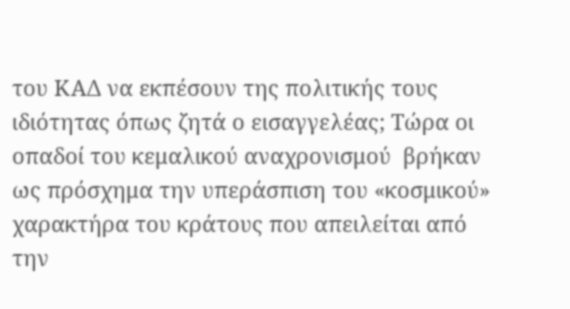του ΚΑΔ να εκπέσουν της πολιτικής τους ιδιότητας όπως ζητά ο εισαγγελέας; Τώρα οι οπαδοί του κεμαλικού αναχρονισμού  βρήκαν ως πρόσχημα την υπεράσπιση του «κοσμικού» χαρακτήρα του κράτους που απειλείται από την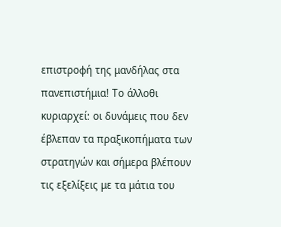επιστροφή της μανδήλας στα πανεπιστήμια! Το άλλοθι κυριαρχεί: οι δυνάμεις που δεν έβλεπαν τα πραξικοπήματα των στρατηγών και σήμερα βλέπουν τις εξελίξεις με τα μάτια του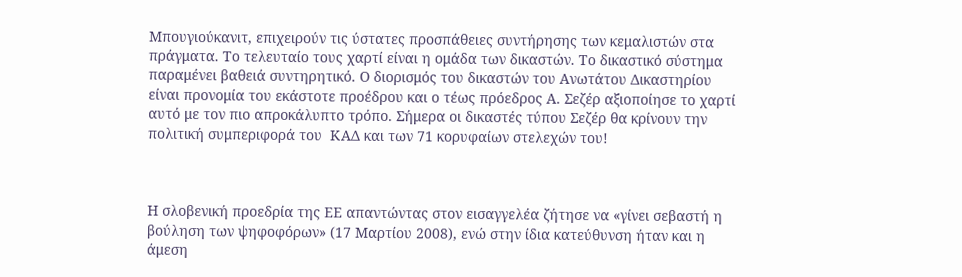Μπουγιούκανιτ, επιχειρούν τις ύστατες προσπάθειες συντήρησης των κεμαλιστών στα πράγματα. Το τελευταίο τους χαρτί είναι η ομάδα των δικαστών. Το δικαστικό σύστημα παραμένει βαθειά συντηρητικό. Ο διορισμός του δικαστών του Ανωτάτου Δικαστηρίου  είναι προνομία του εκάστοτε προέδρου και ο τέως πρόεδρος Α. Σεζέρ αξιοποίησε το χαρτί αυτό με τον πιο απροκάλυπτο τρόπο. Σήμερα οι δικαστές τύπου Σεζέρ θα κρίνουν την πολιτική συμπεριφορά του  ΚΑΔ και των 71 κορυφαίων στελεχών του!



Η σλοβενική προεδρία της ΕΕ απαντώντας στον εισαγγελέα ζήτησε να «γίνει σεβαστή η βούληση των ψηφοφόρων» (17 Μαρτίου 2008), ενώ στην ίδια κατεύθυνση ήταν και η άμεση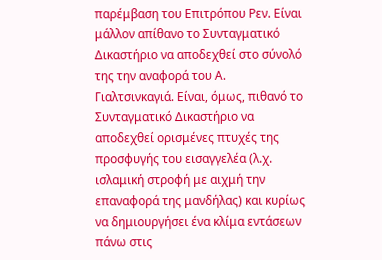παρέμβαση του Επιτρόπου Ρεν. Είναι μάλλον απίθανο το Συνταγματικό Δικαστήριο να αποδεχθεί στο σύνολό της την αναφορά του Α. Γιαλτσινκαγιά. Είναι, όμως, πιθανό το Συνταγματικό Δικαστήριο να αποδεχθεί ορισμένες πτυχές της προσφυγής του εισαγγελέα (λ.χ. ισλαμική στροφή με αιχμή την επαναφορά της μανδήλας) και κυρίως να δημιουργήσει ένα κλίμα εντάσεων πάνω στις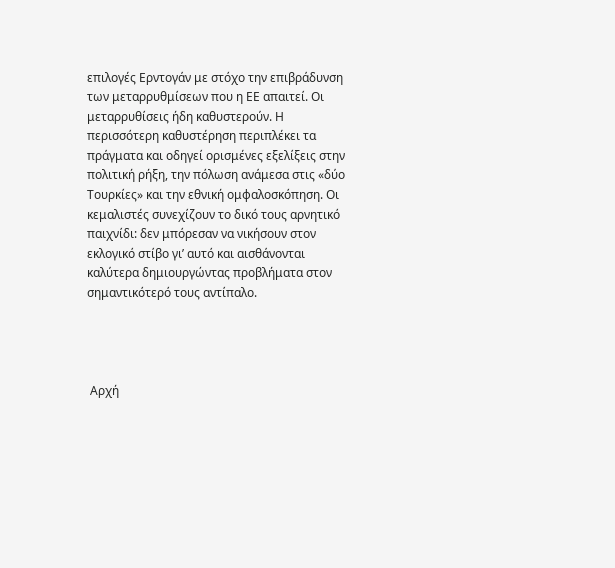επιλογές Ερντογάν με στόχο την επιβράδυνση των μεταρρυθμίσεων που η ΕΕ απαιτεί. Οι μεταρρυθίσεις ήδη καθυστερούν. Η περισσότερη καθυστέρηση περιπλέκει τα πράγματα και οδηγεί ορισμένες εξελίξεις στην πολιτική ρήξη, την πόλωση ανάμεσα στις «δύο Τουρκίες» και την εθνική ομφαλοσκόπηση. Οι κεμαλιστές συνεχίζουν το δικό τους αρνητικό παιχνίδι: δεν μπόρεσαν να νικήσουν στον εκλογικό στίβο γι’ αυτό και αισθάνονται καλύτερα δημιουργώντας προβλήματα στον σημαντικότερό τους αντίπαλο.




 Αρχή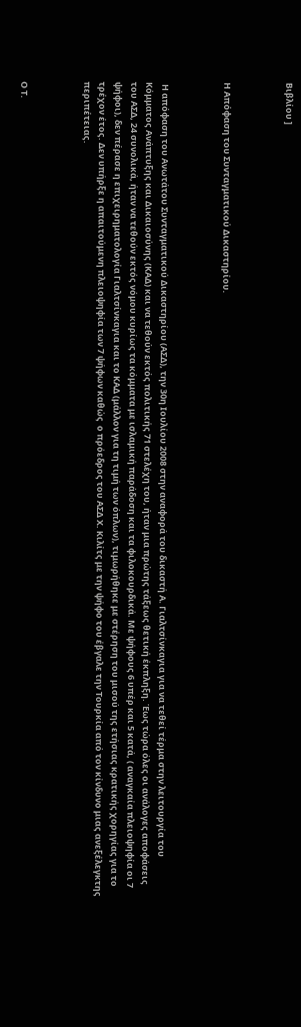Βιβλίου ]



Η Απόφαση του Συνταγματικού Δικαστηρίου.



 Η απόφαση του Ανωτάτου Συνταγματικού Δικαστηρίου (ΑΣΔ), την 30η Ιουλίου 2008 στην αναφορά του δικαστή Α. Γιαλτσίνκαγια για να τεθεί τέρμα στην λειτουργία του Κόμματος Ανάπτυξης και Δικαιοσύνης (ΚΑΔ) και να τεθούν εκτός πολιτικής 71 στελέχη του, ήταν μια πρώτης τάξεως θετική έκπληξη. Έως τώρα όλες οι ανάλογες αποφάσεις του ΑΣΔ, 24 συνολικά, ήταν να τεθούν εκτός νόμου κυρίως τα κόμματα με ισλαμική παράδοση και τα φιλοκουρδικά. Με ψήφους 6 υπέρ και 5 κατά, ( αναγκαία πλειοψηφία οι 7 ψήφοι), δεν πέρασε η επιχειρηματολογία Γιαλτσίνκαγια και το ΚΑΔ (μάλλον για τη τιμή των όπλων), τιμωρήθηκε με στέρηση του μισού της ετήσιας κρατικής χορηγίας για το τρέχον έτος. Δεν υπήρξε η απαιτούμενη πλειοψηφία των 7 ψήφων καθώς  ο πρόεδρος του ΑΣΔ Χ. Κιλίτς με την ψήφο του έβγαλε την Τουρκία από τον κίνδυνο μιας ανεξέλεγκτης περιπέτειας.



Ο Τ.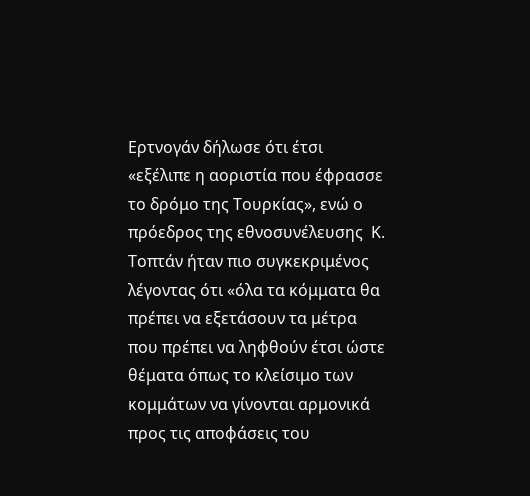Ερτνογάν δήλωσε ότι έτσι «εξέλιπε η αοριστία που έφρασσε το δρόμο της Τουρκίας», ενώ ο πρόεδρος της εθνοσυνέλευσης  Κ. Τοπτάν ήταν πιο συγκεκριμένος λέγοντας ότι «όλα τα κόμματα θα πρέπει να εξετάσουν τα μέτρα που πρέπει να ληφθούν έτσι ώστε θέματα όπως το κλείσιμο των κομμάτων να γίνονται αρμονικά προς τις αποφάσεις του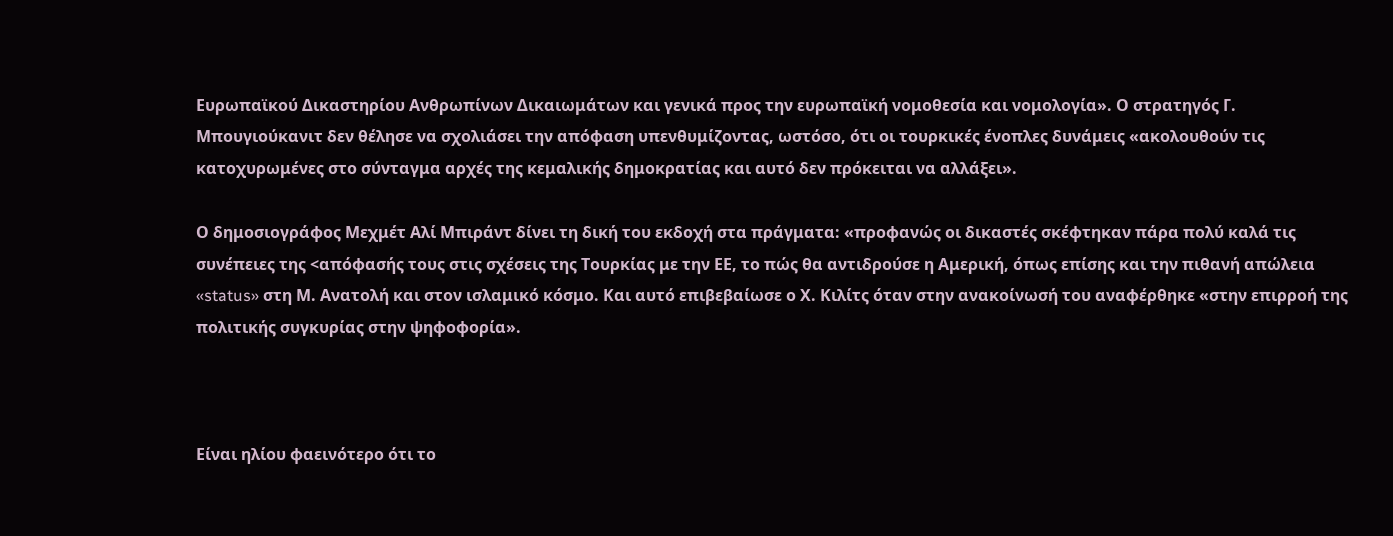Ευρωπαϊκού Δικαστηρίου Ανθρωπίνων Δικαιωμάτων και γενικά προς την ευρωπαϊκή νομοθεσία και νομολογία». Ο στρατηγός Γ. Μπουγιούκανιτ δεν θέλησε να σχολιάσει την απόφαση υπενθυμίζοντας, ωστόσο, ότι οι τουρκικές ένοπλες δυνάμεις «ακολουθούν τις κατοχυρωμένες στο σύνταγμα αρχές της κεμαλικής δημοκρατίας και αυτό δεν πρόκειται να αλλάξει».

Ο δημοσιογράφος Μεχμέτ Αλί Μπιράντ δίνει τη δική του εκδοχή στα πράγματα: «προφανώς οι δικαστές σκέφτηκαν πάρα πολύ καλά τις συνέπειες της <απόφασής τους στις σχέσεις της Τουρκίας με την ΕΕ, το πώς θα αντιδρούσε η Αμερική, όπως επίσης και την πιθανή απώλεια «status» στη Μ. Ανατολή και στον ισλαμικό κόσμο. Και αυτό επιβεβαίωσε ο Χ. Κιλίτς όταν στην ανακοίνωσή του αναφέρθηκε «στην επιρροή της πολιτικής συγκυρίας στην ψηφοφορία».



Είναι ηλίου φαεινότερο ότι το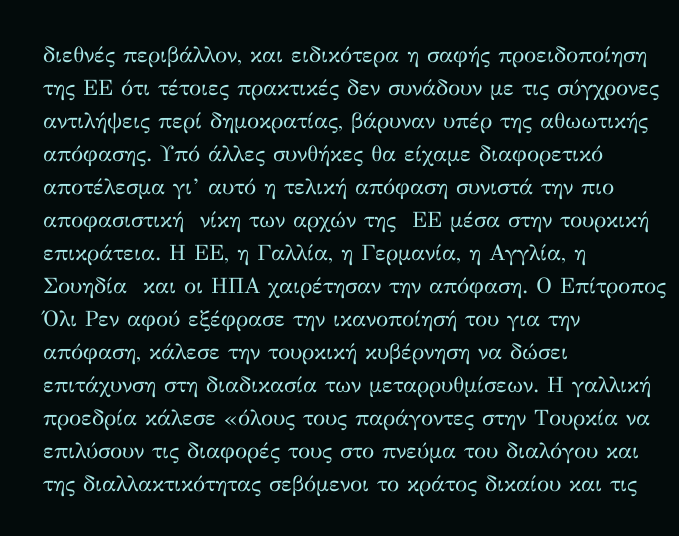διεθνές περιβάλλον, και ειδικότερα η σαφής προειδοποίηση της ΕΕ ότι τέτοιες πρακτικές δεν συνάδουν με τις σύγχρονες αντιλήψεις περί δημοκρατίας, βάρυναν υπέρ της αθωωτικής απόφασης. Υπό άλλες συνθήκες θα είχαμε διαφορετικό αποτέλεσμα γι’ αυτό η τελική απόφαση συνιστά την πιο αποφασιστική  νίκη των αρχών της  ΕΕ μέσα στην τουρκική επικράτεια. Η ΕΕ, η Γαλλία, η Γερμανία, η Αγγλία, η Σουηδία  και οι ΗΠΑ χαιρέτησαν την απόφαση. Ο Επίτροπος Όλι Ρεν αφού εξέφρασε την ικανοποίησή του για την απόφαση, κάλεσε την τουρκική κυβέρνηση να δώσει επιτάχυνση στη διαδικασία των μεταρρυθμίσεων. Η γαλλική προεδρία κάλεσε «όλους τους παράγοντες στην Τουρκία να επιλύσουν τις διαφορές τους στο πνεύμα του διαλόγου και της διαλλακτικότητας σεβόμενοι το κράτος δικαίου και τις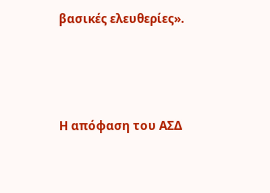βασικές ελευθερίες».



Η απόφαση του ΑΣΔ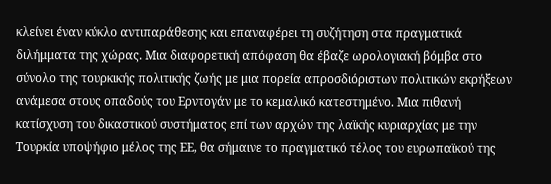κλείνει έναν κύκλο αντιπαράθεσης και επαναφέρει τη συζήτηση στα πραγματικά διλήμματα της χώρας. Μια διαφορετική απόφαση θα έβαζε ωρολογιακή βόμβα στο σύνολο της τουρκικής πολιτικής ζωής με μια πορεία απροσδιόριστων πολιτικών εκρήξεων ανάμεσα στους οπαδούς του Ερντογάν με το κεμαλικό κατεστημένο. Μια πιθανή κατίσχυση του δικαστικού συστήματος επί των αρχών της λαϊκής κυριαρχίας με την Τουρκία υποψήφιο μέλος της ΕΕ, θα σήμαινε το πραγματικό τέλος του ευρωπαϊκού της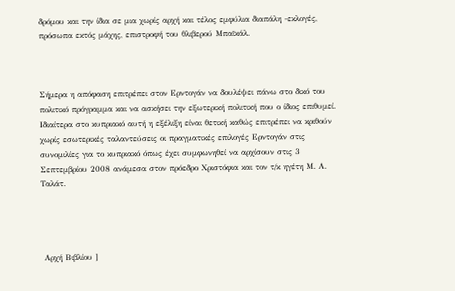δρόμου και την ίδια σε μια χωρίς αρχή και τέλος εμφύλια διαπάλη -εκλογές, πρόσωπα εκτός μάχης, επιστροφή του θλιβερού Μπαϊκάλ.



Σήμερα η απόφαση επιτρέπει στον Ερντογάν να δουλέψει πάνω στο δικό του πολιτικό πρόγραμμα και να ασκήσει την εξωτερική πολιτική που ο ίδιος επιθυμεί. Ιδιαίτερα στο κυπριακό αυτή η εξέλιξη είναι θετική καθώς επιτρέπει να κριθούν χωρίς εσωτερικές ταλαντεύσεις οι πραγματικές επιλογές Ερντογάν στις συνομιλίες για το κυπριακό όπως έχει συμφωνηθεί να αρχίσουν στις 3 Σεπτεμβρίου 2008 ανάμεσα στον πρόεδρο Χριστόφια και τον τ/κ ηγέτη Μ. Α. Ταλάτ.




 Αρχή Βιβλίου ]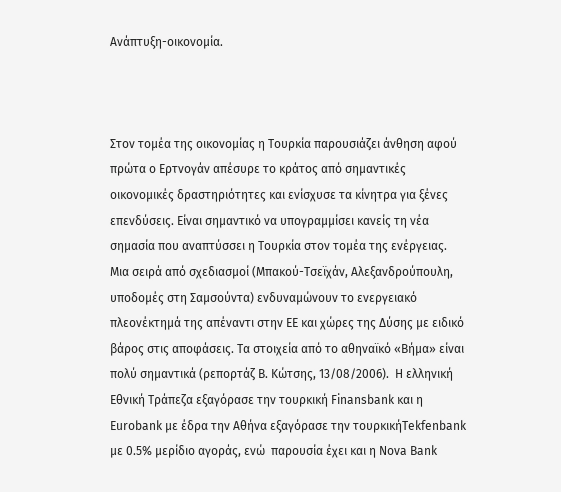Ανάπτυξη-οικονομία.



Στον τομέα της οικονομίας η Τουρκία παρουσιάζει άνθηση αφού πρώτα ο Ερτνογάν απέσυρε το κράτος από σημαντικές οικονομικές δραστηριότητες και ενίσχυσε τα κίνητρα για ξένες επενδύσεις. Είναι σημαντικό να υπογραμμίσει κανείς τη νέα σημασία που αναπτύσσει η Τουρκία στον τομέα της ενέργειας. Μια σειρά από σχεδιασμοί (Μπακού-Τσεϊχάν, Αλεξανδρούπουλη, υποδομές στη Σαμσούντα) ενδυναμώνουν το ενεργειακό πλεονέκτημά της απέναντι στην ΕΕ και χώρες της Δύσης με ειδικό βάρος στις αποφάσεις. Τα στοιχεία από το αθηναϊκό «Βήμα» είναι πολύ σημαντικά (ρεπορτάζ Β. Κώτσης, 13/08/2006).  Η ελληνική Εθνική Τράπεζα εξαγόρασε την τουρκική Finansbank και η Eurobank με έδρα την Αθήνα εξαγόρασε την τουρκικήTekfenbank με 0.5% μερίδιο αγοράς, ενώ  παρουσία έχει και η Nova Bank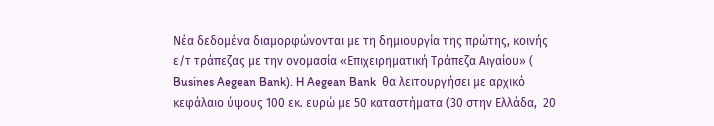Nέα δεδομένα διαμορφώνονται με τη δημιουργία της πρώτης, κοινής ε/τ τράπεζας με την ονομασία «Επιχειρηματική Τράπεζα Αιγαίου» ( Busines Aegean Bank). H Aegean Bank  θα λειτουργήσει με αρχικό κεφάλαιο ύψους 100 εκ. ευρώ με 50 καταστήματα (30 στην Ελλάδα,  20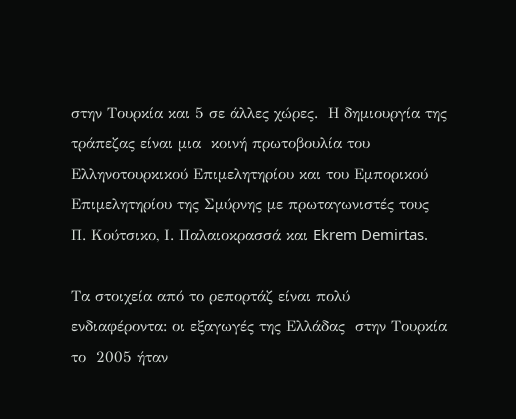στην Τουρκία και 5 σε άλλες χώρες.  Η δημιουργία της τράπεζας είναι μια  κοινή πρωτοβουλία του Ελληνοτουρκικού Επιμελητηρίου και του Εμπορικού Επιμελητηρίου της Σμύρνης με πρωταγωνιστές τους  Π. Κούτσικο, Ι. Παλαιοκρασσά και Ekrem Demirtas.

Τα στοιχεία από το ρεπορτάζ είναι πολύ ενδιαφέροντα: οι εξαγωγές της Ελλάδας  στην Τουρκία  το  2005 ήταν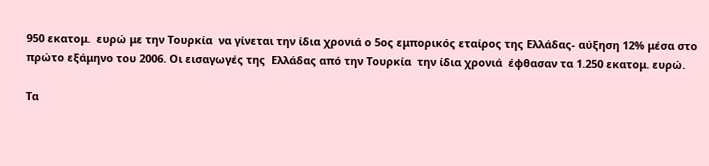950 εκατομ.  ευρώ με την Τουρκία  να γίνεται την ίδια χρονιά ο 5ος εμπορικός εταίρος της Ελλάδας- αύξηση 12% μέσα στο πρώτο εξάμηνο του 2006. Οι εισαγωγές της  Ελλάδας από την Τουρκία  την ίδια χρονιά  έφθασαν τα 1.250 εκατομ. ευρώ.

Τα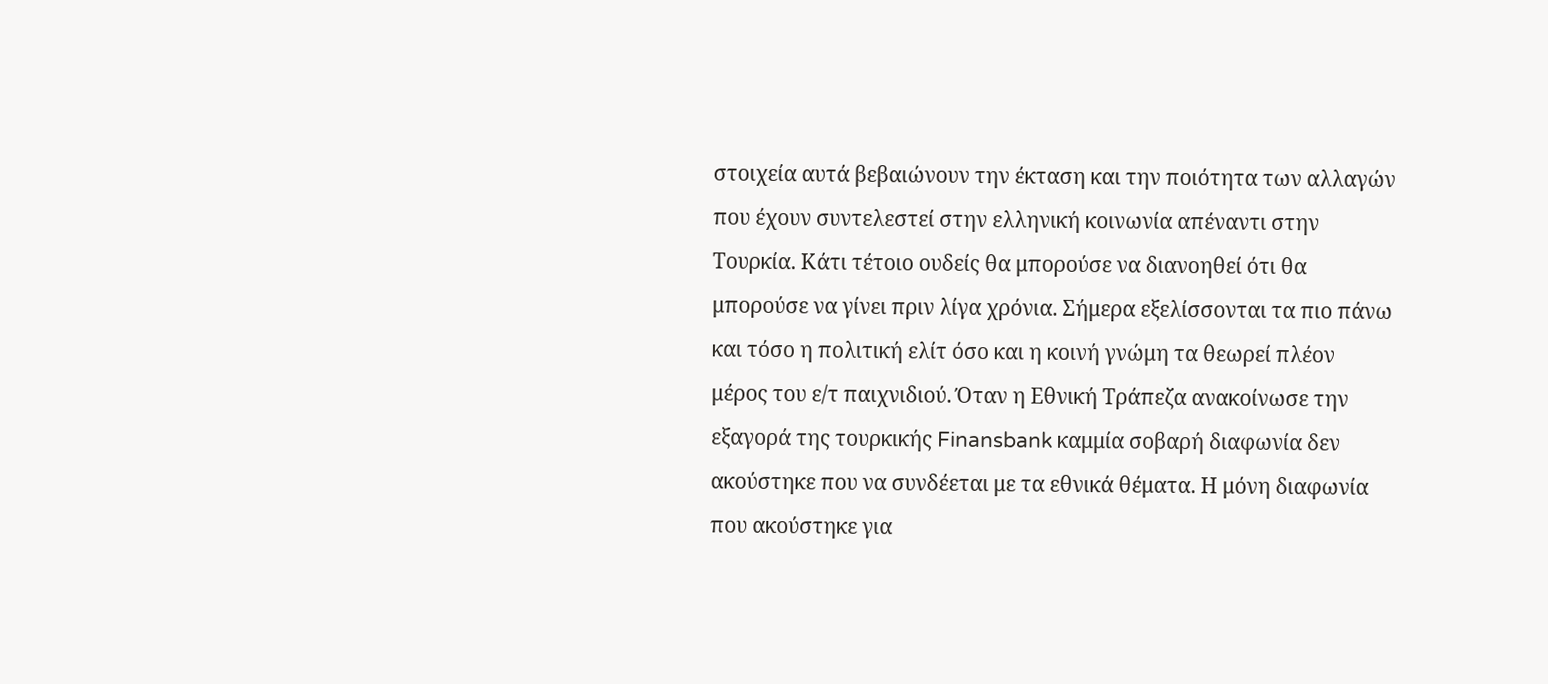στοιχεία αυτά βεβαιώνουν την έκταση και την ποιότητα των αλλαγών που έχουν συντελεστεί στην ελληνική κοινωνία απέναντι στην Τουρκία. Κάτι τέτοιο ουδείς θα μπορούσε να διανοηθεί ότι θα μπορούσε να γίνει πριν λίγα χρόνια. Σήμερα εξελίσσονται τα πιο πάνω και τόσο η πολιτική ελίτ όσο και η κοινή γνώμη τα θεωρεί πλέον μέρος του ε/τ παιχνιδιού. Όταν η Εθνική Τράπεζα ανακοίνωσε την εξαγορά της τουρκικής Finansbank καμμία σοβαρή διαφωνία δεν ακούστηκε που να συνδέεται με τα εθνικά θέματα. Η μόνη διαφωνία που ακούστηκε για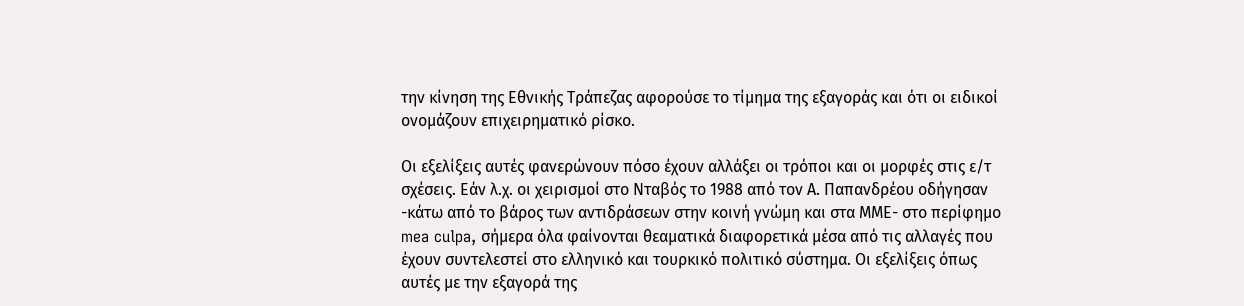την κίνηση της Εθνικής Τράπεζας αφορούσε το τίμημα της εξαγοράς και ότι οι ειδικοί ονομάζουν επιχειρηματικό ρίσκο.

Οι εξελίξεις αυτές φανερώνουν πόσο έχουν αλλάξει οι τρόποι και οι μορφές στις ε/τ σχέσεις. Εάν λ.χ. οι χειρισμοί στο Νταβός το 1988 από τον Α. Παπανδρέου οδήγησαν -κάτω από το βάρος των αντιδράσεων στην κοινή γνώμη και στα ΜΜΕ- στο περίφημο mea culpa, σήμερα όλα φαίνονται θεαματικά διαφορετικά μέσα από τις αλλαγές που έχουν συντελεστεί στο ελληνικό και τουρκικό πολιτικό σύστημα. Οι εξελίξεις όπως αυτές με την εξαγορά της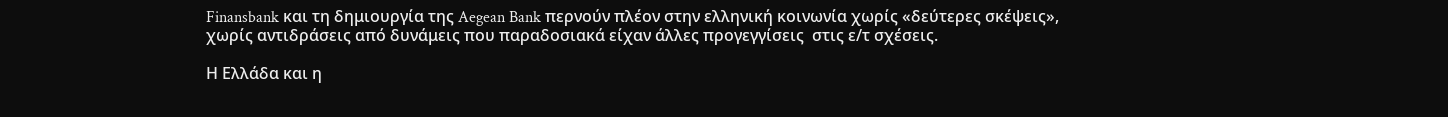Finansbank και τη δημιουργία της Aegean Bank περνούν πλέον στην ελληνική κοινωνία χωρίς «δεύτερες σκέψεις», χωρίς αντιδράσεις από δυνάμεις που παραδοσιακά είχαν άλλες προγεγγίσεις  στις ε/τ σχέσεις.

Η Ελλάδα και η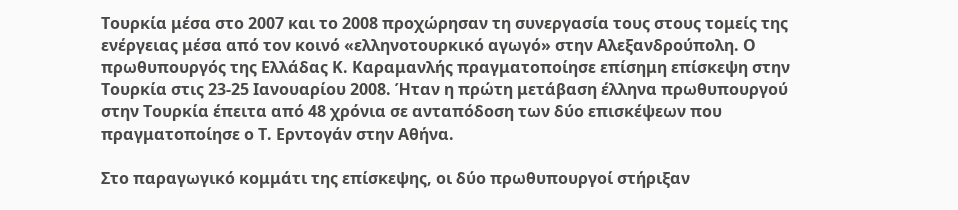Τουρκία μέσα στο 2007 και το 2008 προχώρησαν τη συνεργασία τους στους τομείς της ενέργειας μέσα από τον κοινό «ελληνοτουρκικό αγωγό» στην Αλεξανδρούπολη. Ο πρωθυπουργός της Ελλάδας Κ. Καραμανλής πραγματοποίησε επίσημη επίσκεψη στην Τουρκία στις 23-25 Ιανουαρίου 2008. Ήταν η πρώτη μετάβαση έλληνα πρωθυπουργού στην Τουρκία έπειτα από 48 χρόνια σε ανταπόδοση των δύο επισκέψεων που πραγματοποίησε ο Τ. Ερντογάν στην Αθήνα.

Στο παραγωγικό κομμάτι της επίσκεψης, οι δύο πρωθυπουργοί στήριξαν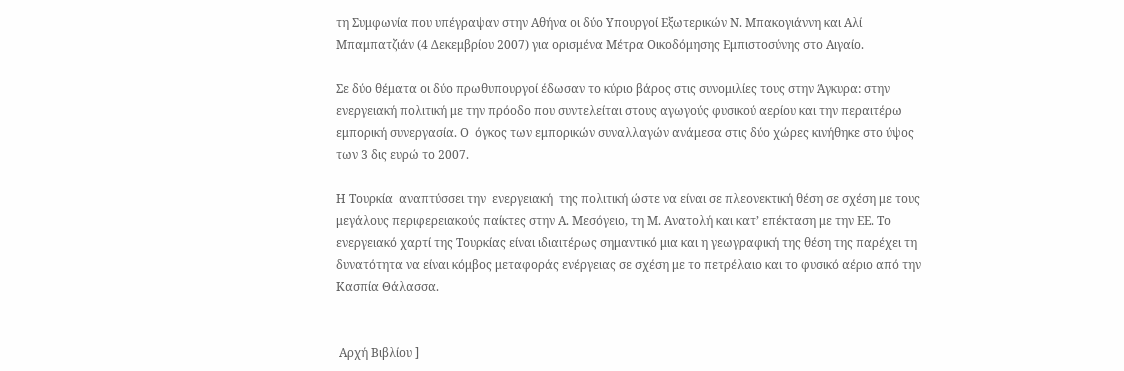τη Συμφωνία που υπέγραψαν στην Αθήνα οι δύο Υπουργοί Εξωτερικών Ν. Μπακογιάννη και Αλί Μπαμπατζιάν (4 Δεκεμβρίου 2007) για ορισμένα Μέτρα Οικοδόμησης Εμπιστοσύνης στο Αιγαίο.

Σε δύο θέματα οι δύο πρωθυπουργοί έδωσαν το κύριο βάρος στις συνομιλίες τους στην Άγκυρα: στην ενεργειακή πολιτική με την πρόοδο που συντελείται στους αγωγούς φυσικού αερίου και την περαιτέρω εμπορική συνεργασία. Ο  όγκος των εμπορικών συναλλαγών ανάμεσα στις δύο χώρες κινήθηκε στο ύψος των 3 δις ευρώ το 2007.

Η Τουρκία  αναπτύσσει την  ενεργειακή  της πολιτική ώστε να είναι σε πλεονεκτική θέση σε σχέση με τους μεγάλους περιφερειακούς παίκτες στην Α. Μεσόγειο, τη Μ. Ανατολή και κατ’ επέκταση με την ΕΕ. Το ενεργειακό χαρτί της Τουρκίας είναι ιδιαιτέρως σημαντικό μια και η γεωγραφική της θέση της παρέχει τη δυνατότητα να είναι κόμβος μεταφοράς ενέργειας σε σχέση με το πετρέλαιο και το φυσικό αέριο από την  Κασπία Θάλασσα.


 Αρχή Βιβλίου ]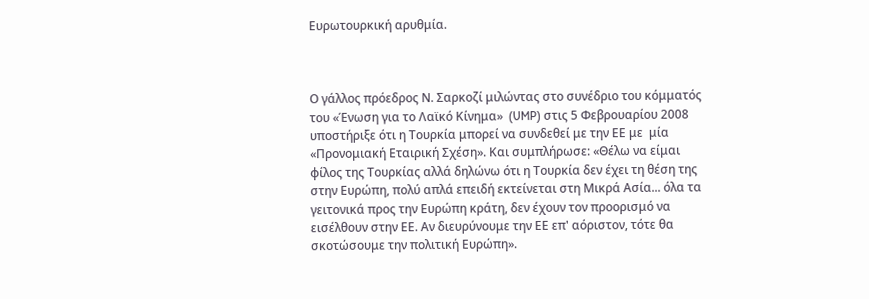Ευρωτουρκική αρυθμία.



Ο γάλλος πρόεδρος Ν. Σαρκοζί μιλώντας στο συνέδριο του κόμματός του «Ένωση για το Λαϊκό Κίνημα»  (UMP) στις 5 Φεβρουαρίου 2008 υποστήριξε ότι η Τουρκία μπορεί να συνδεθεί με την ΕΕ με  μία «Προνομιακή Εταιρική Σχέση». Και συμπλήρωσε: «Θέλω να είμαι φίλος της Τουρκίας αλλά δηλώνω ότι η Τουρκία δεν έχει τη θέση της στην Ευρώπη, πολύ απλά επειδή εκτείνεται στη Μικρά Ασία... όλα τα γειτονικά προς την Ευρώπη κράτη, δεν έχουν τον προορισμό να εισέλθουν στην ΕΕ. Αν διευρύνουμε την ΕΕ επ' αόριστον, τότε θα σκοτώσουμε την πολιτική Ευρώπη».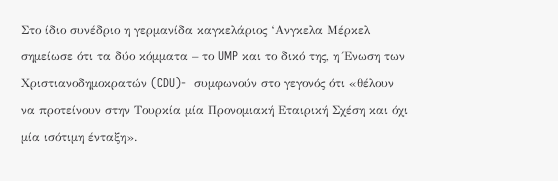Στο ίδιο συνέδριο η γερμανίδα καγκελάριος ‘Ανγκελα Μέρκελ σημείωσε ότι τα δύο κόμματα – το UMP και το δικό της, η Ένωση των Χριστιανοδημοκρατών (CDU)-  συμφωνούν στο γεγονός ότι «θέλουν να προτείνουν στην Τουρκία μία Προνομιακή Εταιρική Σχέση και όχι μία ισότιμη ένταξη».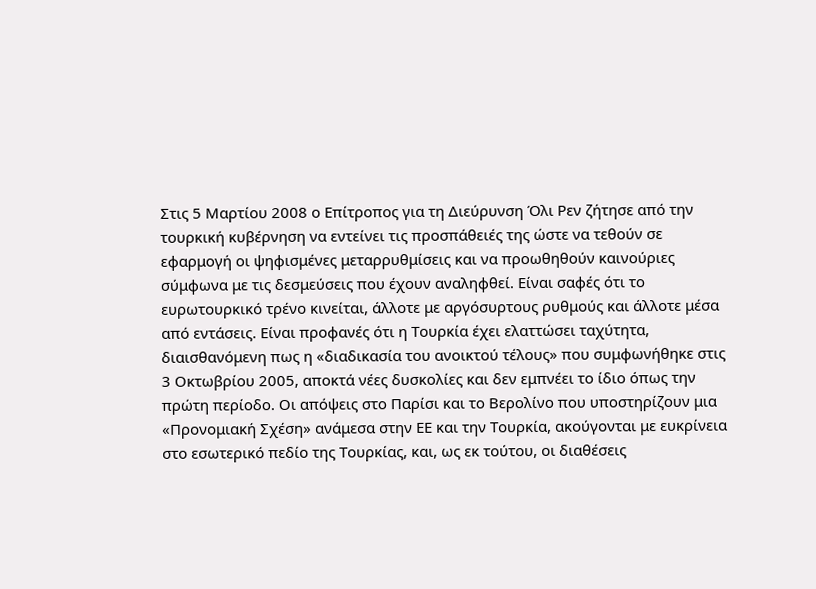Στις 5 Μαρτίου 2008 ο Επίτροπος για τη Διεύρυνση Όλι Ρεν ζήτησε από την τουρκική κυβέρνηση να εντείνει τις προσπάθειές της ώστε να τεθούν σε εφαρμογή οι ψηφισμένες μεταρρυθμίσεις και να προωθηθούν καινούριες σύμφωνα με τις δεσμεύσεις που έχουν αναληφθεί. Είναι σαφές ότι το ευρωτουρκικό τρένο κινείται, άλλοτε με αργόσυρτους ρυθμούς και άλλοτε μέσα από εντάσεις. Είναι προφανές ότι η Τουρκία έχει ελαττώσει ταχύτητα, διαισθανόμενη πως η «διαδικασία του ανοικτού τέλους» που συμφωνήθηκε στις 3 Οκτωβρίου 2005, αποκτά νέες δυσκολίες και δεν εμπνέει το ίδιο όπως την πρώτη περίοδο. Οι απόψεις στο Παρίσι και το Βερολίνο που υποστηρίζουν μια «Προνομιακή Σχέση» ανάμεσα στην ΕΕ και την Τουρκία, ακούγονται με ευκρίνεια στο εσωτερικό πεδίο της Τουρκίας, και, ως εκ τούτου, οι διαθέσεις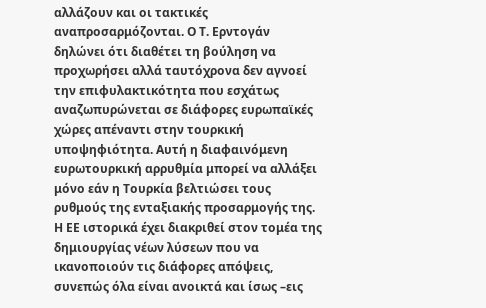αλλάζουν και οι τακτικές αναπροσαρμόζονται. Ο Τ. Ερντογάν  δηλώνει ότι διαθέτει τη βούληση να προχωρήσει αλλά ταυτόχρονα δεν αγνοεί την επιφυλακτικότητα που εσχάτως αναζωπυρώνεται σε διάφορες ευρωπαϊκές χώρες απέναντι στην τουρκική υποψηφιότητα. Αυτή η διαφαινόμενη ευρωτουρκική αρρυθμία μπορεί να αλλάξει μόνο εάν η Τουρκία βελτιώσει τους ρυθμούς της ενταξιακής προσαρμογής της. Η ΕΕ ιστορικά έχει διακριθεί στον τομέα της δημιουργίας νέων λύσεων που να ικανοποιούν τις διάφορες απόψεις, συνεπώς όλα είναι ανοικτά και ίσως –εις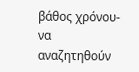βάθος χρόνου- να αναζητηθούν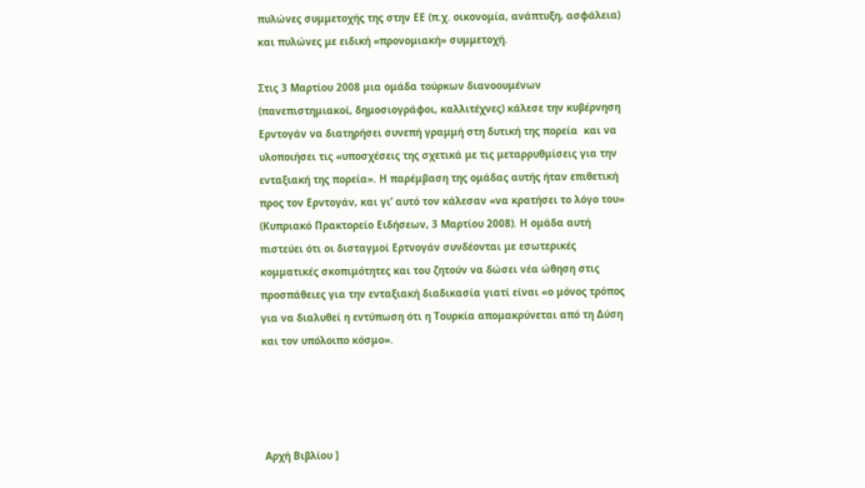πυλώνες συμμετοχής της στην ΕΕ (π.χ. οικονομία, ανάπτυξη, ασφάλεια) και πυλώνες με ειδική «προνομιακή» συμμετοχή.

Στις 3 Μαρτίου 2008 μια ομάδα τούρκων διανοουμένων (πανεπιστημιακοί, δημοσιογράφοι, καλλιτέχνες) κάλεσε την κυβέρνηση Ερντογάν να διατηρήσει συνεπή γραμμή στη δυτική της πορεία  και να υλοποιήσει τις «υποσχέσεις της σχετικά με τις μεταρρυθμίσεις για την ενταξιακή της πορεία». Η παρέμβαση της ομάδας αυτής ήταν επιθετική προς τον Ερντογάν, και γι’ αυτό τον κάλεσαν «να κρατήσει το λόγο του» (Κυπριακό Πρακτορείο Ειδήσεων, 3 Μαρτίου 2008). Η ομάδα αυτή πιστεύει ότι οι δισταγμοί Ερτνογάν συνδέονται με εσωτερικές κομματικές σκοπιμότητες και του ζητούν να δώσει νέα ώθηση στις προσπάθειες για την ενταξιακή διαδικασία γιατί είναι «ο μόνος τρόπος για να διαλυθεί η εντύπωση ότι η Τουρκία απομακρύνεται από τη Δύση και τον υπόλοιπο κόσμο».




 Αρχή Βιβλίου ]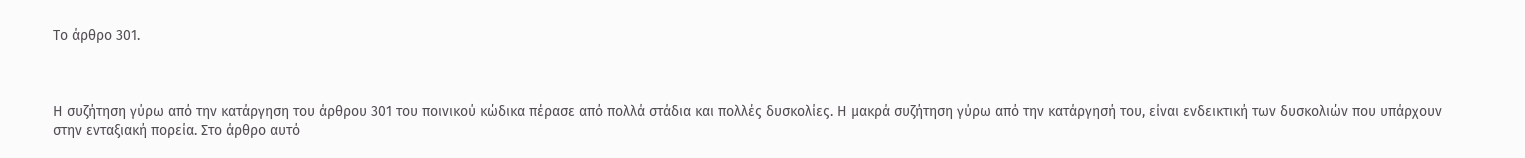Το άρθρο 301.



Η συζήτηση γύρω από την κατάργηση του άρθρου 301 του ποινικού κώδικα πέρασε από πολλά στάδια και πολλές δυσκολίες. Η μακρά συζήτηση γύρω από την κατάργησή του, είναι ενδεικτική των δυσκολιών που υπάρχουν στην ενταξιακή πορεία. Στο άρθρο αυτό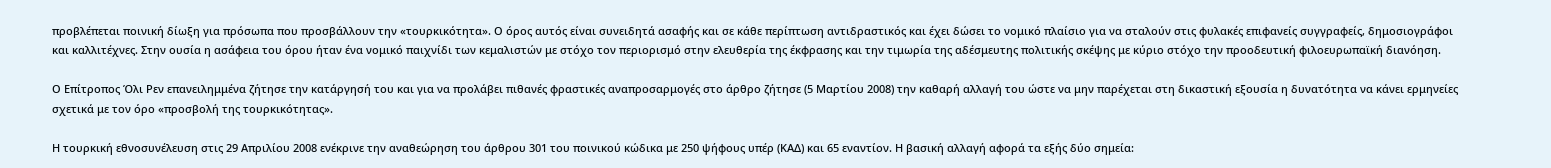προβλέπεται ποινική δίωξη για πρόσωπα που προσβάλλουν την «τουρκικότητα». Ο όρος αυτός είναι συνειδητά ασαφής και σε κάθε περίπτωση αντιδραστικός και έχει δώσει το νομικό πλαίσιο για να σταλούν στις φυλακές επιφανείς συγγραφείς, δημοσιογράφοι και καλλιτέχνες. Στην ουσία η ασάφεια του όρου ήταν ένα νομικό παιχνίδι των κεμαλιστών με στόχο τον περιορισμό στην ελευθερία της έκφρασης και την τιμωρία της αδέσμευτης πολιτικής σκέψης με κύριο στόχο την προοδευτική φιλοευρωπαϊκή διανόηση.

Ο Επίτροπος Όλι Ρεν επανειλημμένα ζήτησε την κατάργησή του και για να προλάβει πιθανές φραστικές αναπροσαρμογές στο άρθρο ζήτησε (5 Μαρτίου 2008) την καθαρή αλλαγή του ώστε να μην παρέχεται στη δικαστική εξουσία η δυνατότητα να κάνει ερμηνείες σχετικά με τον όρο «προσβολή της τουρκικότητας».

Η τουρκική εθνοσυνέλευση στις 29 Απριλίου 2008 ενέκρινε την αναθεώρηση του άρθρου 301 του ποινικού κώδικα με 250 ψήφους υπέρ (ΚΑΔ) και 65 εναντίον. Η βασική αλλαγή αφορά τα εξής δύο σημεία: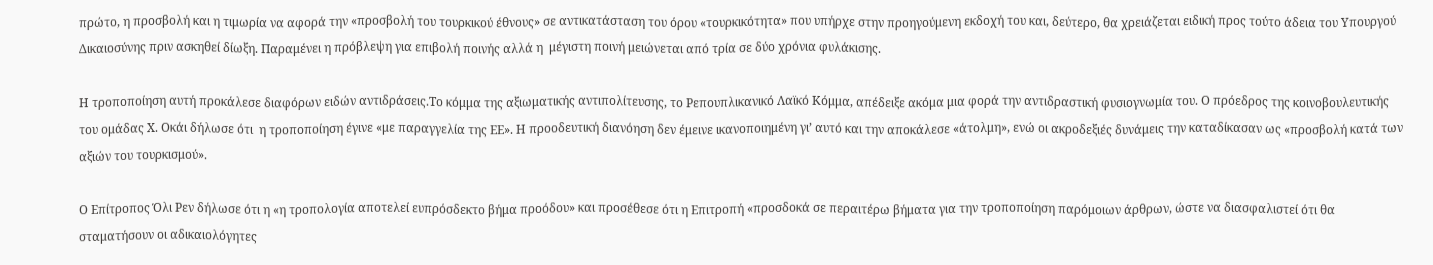πρώτο, η προσβολή και η τιμωρία να αφορά την «προσβολή του τουρκικού έθνους» σε αντικατάσταση του όρου «τουρκικότητα» που υπήρχε στην προηγούμενη εκδοχή του και, δεύτερο, θα χρειάζεται ειδική προς τούτο άδεια του Υπουργού Δικαιοσύνης πριν ασκηθεί δίωξη. Παραμένει η πρόβλεψη για επιβολή ποινής αλλά η  μέγιστη ποινή μειώνεται από τρία σε δύο χρόνια φυλάκισης.

Η τροποποίηση αυτή προκάλεσε διαφόρων ειδών αντιδράσεις.Το κόμμα της αξιωματικής αντιπολίτευσης, το Ρεπουπλικανικό Λαϊκό Κόμμα, απέδειξε ακόμα μια φορά την αντιδραστική φυσιογνωμία του. Ο πρόεδρος της κοινοβουλευτικής του ομάδας Χ. Οκάι δήλωσε ότι  η τροποποίηση έγινε «με παραγγελία της ΕΕ». Η προοδευτική διανόηση δεν έμεινε ικανοποιημένη γι’ αυτό και την αποκάλεσε «άτολμη», ενώ οι ακροδεξιές δυνάμεις την καταδίκασαν ως «προσβολή κατά των αξιών του τουρκισμού».

Ο Επίτροπος Όλι Ρεν δήλωσε ότι η «η τροπολογία αποτελεί ευπρόσδεκτο βήμα προόδου» και προσέθεσε ότι η Επιτροπή «προσδοκά σε περαιτέρω βήματα για την τροποποίηση παρόμοιων άρθρων, ώστε να διασφαλιστεί ότι θα σταματήσουν οι αδικαιολόγητες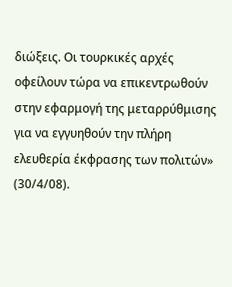διώξεις. Οι τουρκικές αρχές οφείλουν τώρα να επικεντρωθούν στην εφαρμογή της μεταρρύθμισης για να εγγυηθούν την πλήρη ελευθερία έκφρασης των πολιτών» (30/4/08).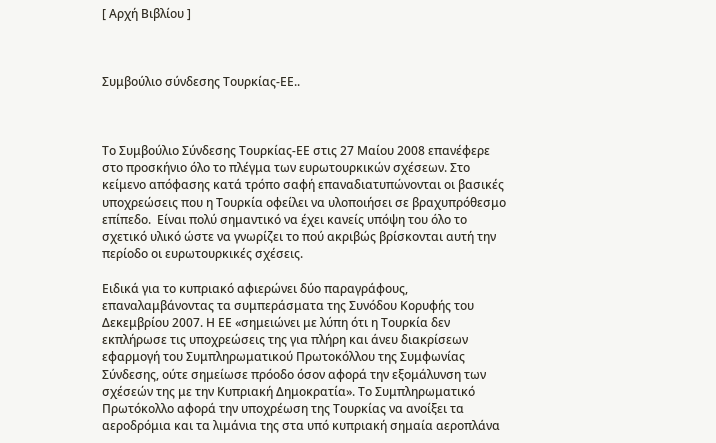[ Αρχή Βιβλίου ]



Συμβούλιο σύνδεσης Τουρκίας-ΕΕ..



Το Συμβούλιο Σύνδεσης Τουρκίας-ΕΕ στις 27 Μαίου 2008 επανέφερε στο προσκήνιο όλο το πλέγμα των ευρωτουρκικών σχέσεων. Στο κείμενο απόφασης κατά τρόπο σαφή επαναδιατυπώνονται οι βασικές υποχρεώσεις που η Τουρκία οφείλει να υλοποιήσει σε βραχυπρόθεσμο επίπεδο.  Είναι πολύ σημαντικό να έχει κανείς υπόψη του όλο το σχετικό υλικό ώστε να γνωρίζει το πού ακριβώς βρίσκονται αυτή την περίοδο οι ευρωτουρκικές σχέσεις.

Ειδικά για το κυπριακό αφιερώνει δύο παραγράφους, επαναλαμβάνοντας τα συμπεράσματα της Συνόδου Κορυφής του Δεκεμβρίου 2007. Η ΕΕ «σημειώνει με λύπη ότι η Τουρκία δεν εκπλήρωσε τις υποχρεώσεις της για πλήρη και άνευ διακρίσεων εφαρμογή του Συμπληρωματικού Πρωτοκόλλου της Συμφωνίας Σύνδεσης, ούτε σημείωσε πρόοδο όσον αφορά την εξομάλυνση των σχέσεών της με την Κυπριακή Δημοκρατία». Το Συμπληρωματικό Πρωτόκολλο αφορά την υποχρέωση της Τουρκίας να ανοίξει τα αεροδρόμια και τα λιμάνια της στα υπό κυπριακή σημαία αεροπλάνα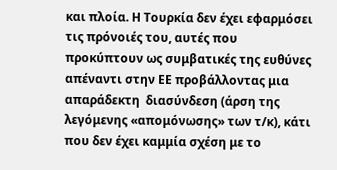και πλοία. Η Τουρκία δεν έχει εφαρμόσει τις πρόνοιές του, αυτές που προκύπτουν ως συμβατικές της ευθύνες απέναντι στην ΕΕ προβάλλοντας μια απαράδεκτη  διασύνδεση (άρση της λεγόμενης «απομόνωσης» των τ/κ), κάτι που δεν έχει καμμία σχέση με το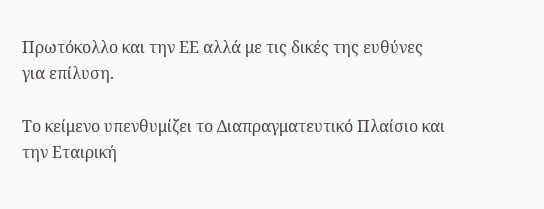Πρωτόκολλο και την ΕΕ αλλά με τις δικές της ευθύνες για επίλυση.

Το κείμενο υπενθυμίζει το Διαπραγματευτικό Πλαίσιο και την Εταιρική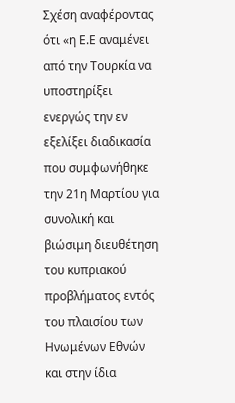Σχέση αναφέροντας ότι «η Ε.Ε αναμένει από την Τουρκία να υποστηρίξει ενεργώς την εν εξελίξει διαδικασία που συμφωνήθηκε την 21η Μαρτίου για συνολική και βιώσιμη διευθέτηση του κυπριακού προβλήματος εντός του πλαισίου των Ηνωμένων Εθνών και στην ίδια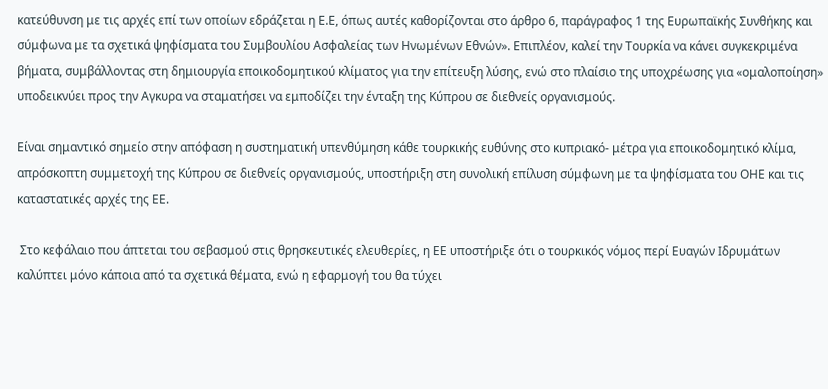κατεύθυνση με τις αρχές επί των οποίων εδράζεται η Ε.Ε, όπως αυτές καθορίζονται στο άρθρο 6, παράγραφος 1 της Ευρωπαϊκής Συνθήκης και σύμφωνα με τα σχετικά ψηφίσματα του Συμβουλίου Ασφαλείας των Ηνωμένων Εθνών». Επιπλέον, καλεί την Τουρκία να κάνει συγκεκριμένα βήματα, συμβάλλοντας στη δημιουργία εποικοδομητικού κλίματος για την επίτευξη λύσης, ενώ στο πλαίσιο της υποχρέωσης για «ομαλοποίηση» υποδεικνύει προς την Αγκυρα να σταματήσει να εμποδίζει την ένταξη της Κύπρου σε διεθνείς οργανισμούς.

Είναι σημαντικό σημείο στην απόφαση η συστηματική υπενθύμηση κάθε τουρκικής ευθύνης στο κυπριακό- μέτρα για εποικοδομητικό κλίμα, απρόσκοπτη συμμετοχή της Κύπρου σε διεθνείς οργανισμούς, υποστήριξη στη συνολική επίλυση σύμφωνη με τα ψηφίσματα του ΟΗΕ και τις καταστατικές αρχές της ΕΕ.

 Στο κεφάλαιο που άπτεται του σεβασμού στις θρησκευτικές ελευθερίες, η ΕΕ υποστήριξε ότι ο τουρκικός νόμος περί Ευαγών Ιδρυμάτων καλύπτει μόνο κάποια από τα σχετικά θέματα, ενώ η εφαρμογή του θα τύχει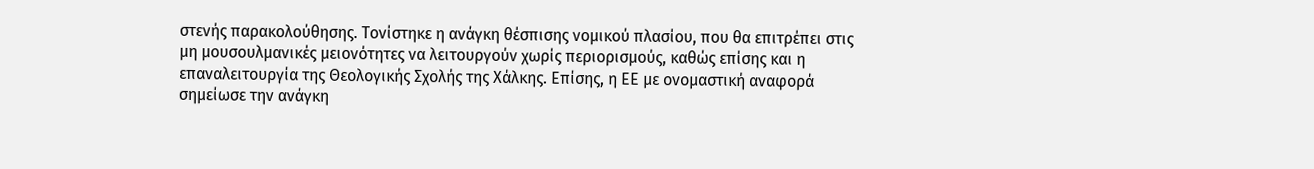στενής παρακολούθησης. Τονίστηκε η ανάγκη θέσπισης νομικού πλασίου, που θα επιτρέπει στις μη μουσουλμανικές μειονότητες να λειτουργούν χωρίς περιορισμούς, καθώς επίσης και η επαναλειτουργία της Θεολογικής Σχολής της Χάλκης. Επίσης, η ΕΕ με ονομαστική αναφορά σημείωσε την ανάγκη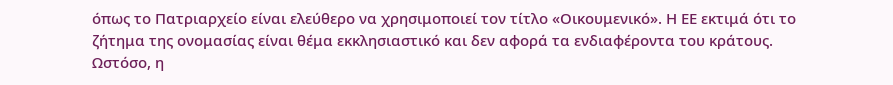όπως το Πατριαρχείο είναι ελεύθερο να χρησιμοποιεί τον τίτλο «Οικουμενικό». Η ΕΕ εκτιμά ότι το ζήτημα της ονομασίας είναι θέμα εκκλησιαστικό και δεν αφορά τα ενδιαφέροντα του κράτους. Ωστόσο, η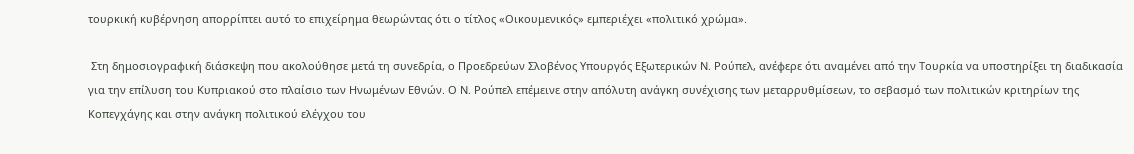τουρκική κυβέρνηση απορρίπτει αυτό το επιχείρημα θεωρώντας ότι ο τίτλος «Οικουμενικός» εμπεριέχει «πολιτικό χρώμα».

 Στη δημοσιογραφική διάσκεψη που ακολούθησε μετά τη συνεδρία, ο Προεδρεύων Σλοβένος Υπουργός Εξωτερικών Ν. Ρούπελ, ανέφερε ότι αναμένει από την Τουρκία να υποστηρίξει τη διαδικασία για την επίλυση του Κυπριακού στο πλαίσιο των Ηνωμένων Εθνών. Ο Ν. Ρούπελ επέμεινε στην απόλυτη ανάγκη συνέχισης των μεταρρυθμίσεων, το σεβασμό των πολιτικών κριτηρίων της Κοπεγχάγης και στην ανάγκη πολιτικού ελέγχου του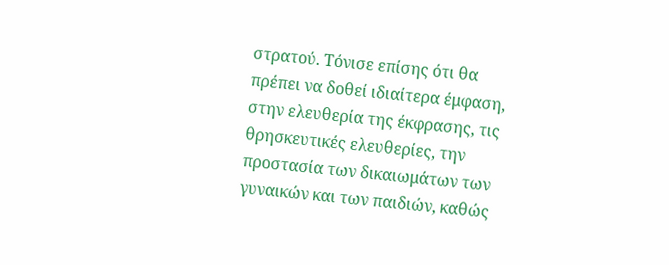στρατού. Τόνισε επίσης ότι θα πρέπει να δοθεί ιδιαίτερα έμφαση, στην ελευθερία της έκφρασης, τις θρησκευτικές ελευθερίες, την προστασία των δικαιωμάτων των γυναικών και των παιδιών, καθώς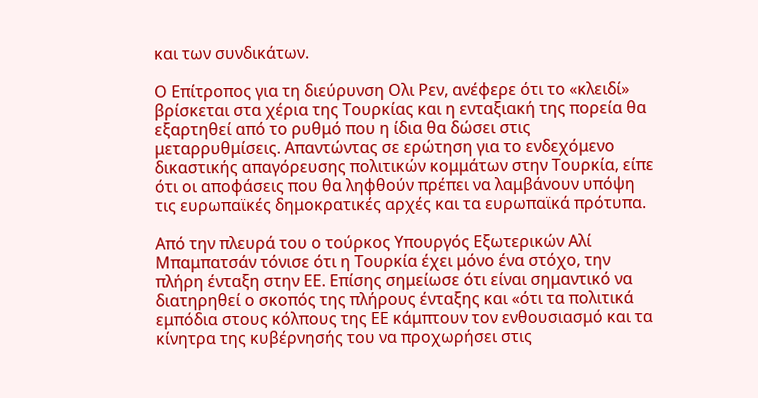και των συνδικάτων.

Ο Επίτροπος για τη διεύρυνση Ολι Ρεν, ανέφερε ότι το «κλειδί» βρίσκεται στα χέρια της Τουρκίας και η ενταξιακή της πορεία θα εξαρτηθεί από το ρυθμό που η ίδια θα δώσει στις μεταρρυθμίσεις. Απαντώντας σε ερώτηση για το ενδεχόμενο δικαστικής απαγόρευσης πολιτικών κομμάτων στην Τουρκία, είπε ότι οι αποφάσεις που θα ληφθούν πρέπει να λαμβάνουν υπόψη τις ευρωπαϊκές δημοκρατικές αρχές και τα ευρωπαϊκά πρότυπα.

Από την πλευρά του ο τούρκος Υπουργός Εξωτερικών Αλί Μπαμπατσάν τόνισε ότι η Τουρκία έχει μόνο ένα στόχο, την πλήρη ένταξη στην ΕΕ. Επίσης σημείωσε ότι είναι σημαντικό να διατηρηθεί ο σκοπός της πλήρους ένταξης και «ότι τα πολιτικά εμπόδια στους κόλπους της ΕΕ κάμπτουν τον ενθουσιασμό και τα κίνητρα της κυβέρνησής του να προχωρήσει στις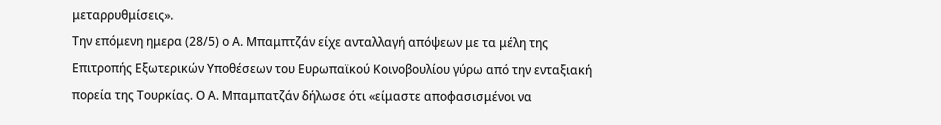μεταρρυθμίσεις».
Την επόμενη ημερα (28/5) ο Α. Μπαμπτζάν είχε ανταλλαγή απόψεων με τα μέλη της Επιτροπής Εξωτερικών Υποθέσεων του Ευρωπαϊκού Κοινοβουλίου γύρω από την ενταξιακή πορεία της Τουρκίας. Ο Α. Μπαμπατζάν δήλωσε ότι «είμαστε αποφασισμένοι να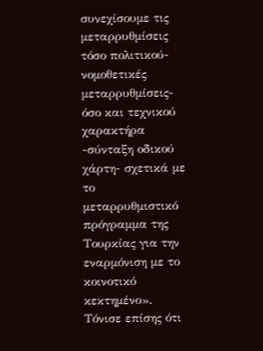συνεχίσουμε τις μεταρρυθμίσεις τόσο πολιτικού-νομοθετικές μεταρρυθμίσεις- όσο και τεχνικού χαρακτήρα -σύνταξη οδικού χάρτη- σχετικά με το μεταρρυθμιστικό πρόγραμμα της Τουρκίας για την εναρμόνιση με το κοινοτικό κεκτημένο». Τόνισε επίσης ότι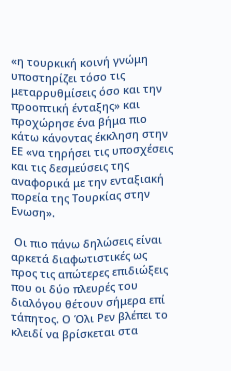«η τουρκική κοινή γνώμη υποστηρίζει τόσο τις μεταρρυθμίσεις όσο και την προοπτική ένταξης» και προχώρησε ένα βήμα πιο κάτω κάνοντας έκκληση στην ΕΕ «να τηρήσει τις υποσχέσεις και τις δεσμεύσεις της αναφορικά με την ενταξιακή πορεία της Τουρκίας στην Ενωση».

 Οι πιο πάνω δηλώσεις είναι αρκετά διαφωτιστικές ως προς τις απώτερες επιδιώξεις που οι δύο πλευρές του διαλόγου θέτουν σήμερα επί τάπητος. Ο Όλι Ρεν βλέπει το κλειδί να βρίσκεται στα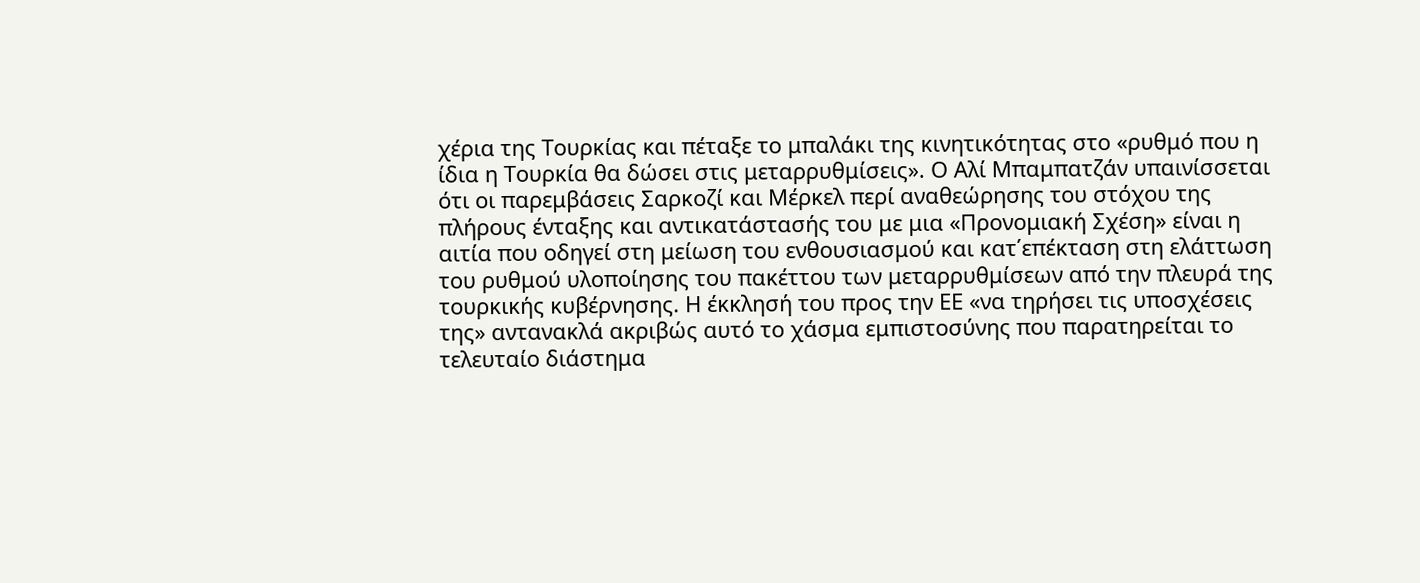χέρια της Τουρκίας και πέταξε το μπαλάκι της κινητικότητας στο «ρυθμό που η ίδια η Τουρκία θα δώσει στις μεταρρυθμίσεις». Ο Αλί Μπαμπατζάν υπαινίσσεται ότι οι παρεμβάσεις Σαρκοζί και Μέρκελ περί αναθεώρησης του στόχου της πλήρους ένταξης και αντικατάστασής του με μια «Προνομιακή Σχέση» είναι η αιτία που οδηγεί στη μείωση του ενθουσιασμού και κατ΄επέκταση στη ελάττωση του ρυθμού υλοποίησης του πακέττου των μεταρρυθμίσεων από την πλευρά της τουρκικής κυβέρνησης. Η έκκλησή του προς την ΕΕ «να τηρήσει τις υποσχέσεις της» αντανακλά ακριβώς αυτό το χάσμα εμπιστοσύνης που παρατηρείται το τελευταίο διάστημα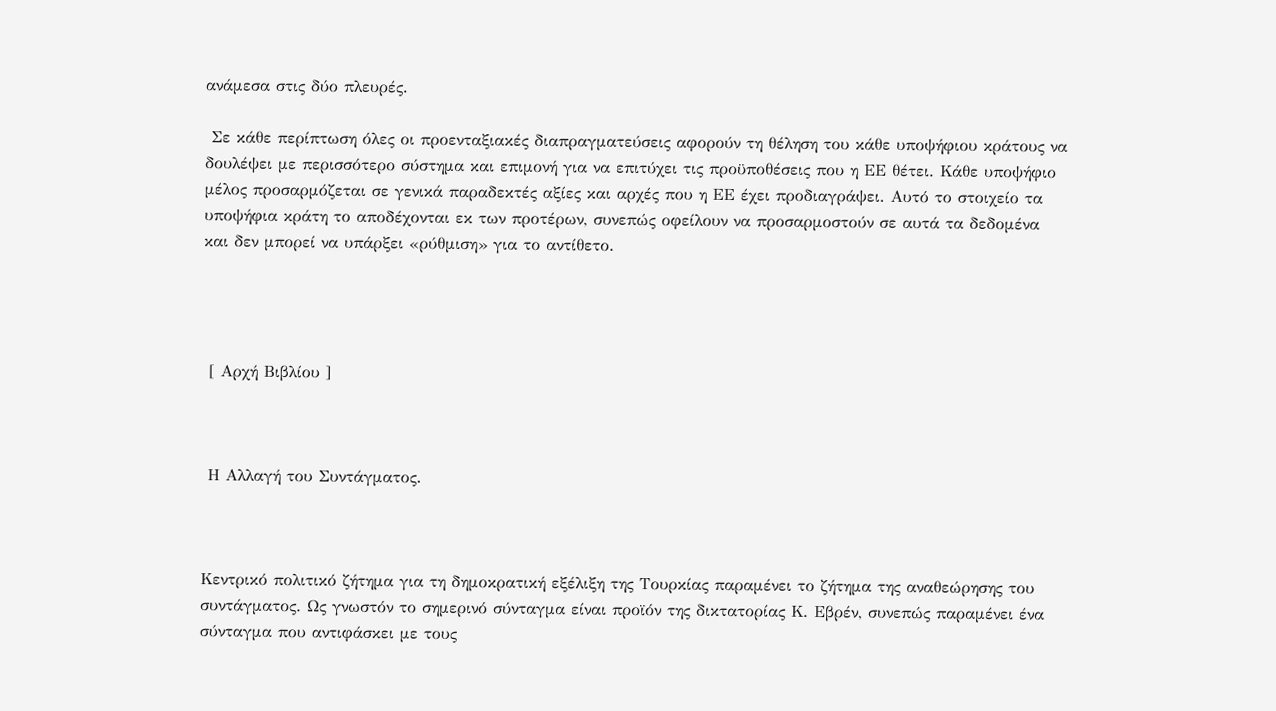ανάμεσα στις δύο πλευρές.

 Σε κάθε περίπτωση όλες οι προενταξιακές διαπραγματεύσεις αφορούν τη θέληση του κάθε υποψήφιου κράτους να δουλέψει με περισσότερο σύστημα και επιμονή για να επιτύχει τις προϋποθέσεις που η ΕΕ θέτει. Κάθε υποψήφιο μέλος προσαρμόζεται σε γενικά παραδεκτές αξίες και αρχές που η ΕΕ έχει προδιαγράψει. Αυτό το στοιχείο τα υποψήφια κράτη το αποδέχονται εκ των προτέρων, συνεπώς οφείλουν να προσαρμοστούν σε αυτά τα δεδομένα και δεν μπορεί να υπάρξει «ρύθμιση» για το αντίθετο.




 [ Αρχή Βιβλίου ]



 Η Αλλαγή του Συντάγματος.



Κεντρικό πολιτικό ζήτημα για τη δημοκρατική εξέλιξη της Τουρκίας παραμένει το ζήτημα της αναθεώρησης του συντάγματος. Ως γνωστόν το σημερινό σύνταγμα είναι προϊόν της δικτατορίας Κ. Εβρέν, συνεπώς παραμένει ένα σύνταγμα που αντιφάσκει με τους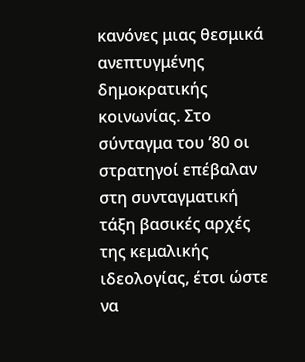κανόνες μιας θεσμικά ανεπτυγμένης δημοκρατικής κοινωνίας. Στο σύνταγμα του ’80 οι στρατηγοί επέβαλαν στη συνταγματική τάξη βασικές αρχές της κεμαλικής ιδεολογίας, έτσι ώστε να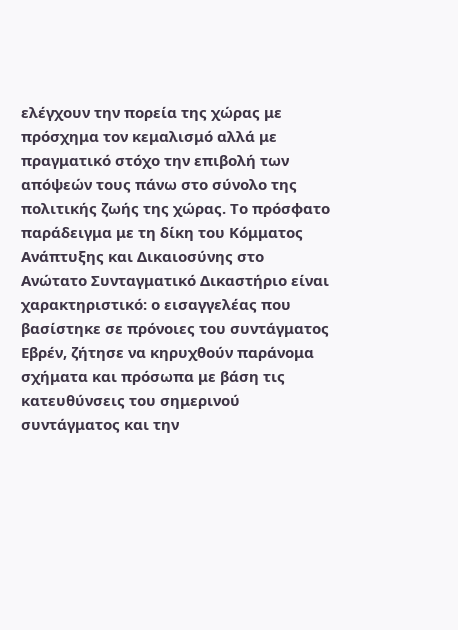ελέγχουν την πορεία της χώρας με πρόσχημα τον κεμαλισμό αλλά με πραγματικό στόχο την επιβολή των απόψεών τους πάνω στο σύνολο της πολιτικής ζωής της χώρας. Το πρόσφατο παράδειγμα με τη δίκη του Κόμματος Ανάπτυξης και Δικαιοσύνης στο Ανώτατο Συνταγματικό Δικαστήριο είναι χαρακτηριστικό: ο εισαγγελέας που βασίστηκε σε πρόνοιες του συντάγματος Εβρέν, ζήτησε να κηρυχθούν παράνομα σχήματα και πρόσωπα με βάση τις κατευθύνσεις του σημερινού συντάγματος και την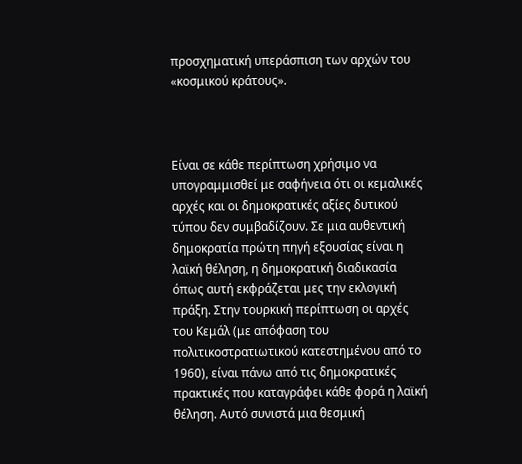προσχηματική υπεράσπιση των αρχών του «κοσμικού κράτους».



Είναι σε κάθε περίπτωση χρήσιμο να υπογραμμισθεί με σαφήνεια ότι οι κεμαλικές αρχές και οι δημοκρατικές αξίες δυτικού τύπου δεν συμβαδίζουν. Σε μια αυθεντική δημοκρατία πρώτη πηγή εξουσίας είναι η λαϊκή θέληση, η δημοκρατική διαδικασία όπως αυτή εκφράζεται μες την εκλογική πράξη. Στην τουρκική περίπτωση οι αρχές του Κεμάλ (με απόφαση του πολιτικοστρατιωτικού κατεστημένου από το 1960), είναι πάνω από τις δημοκρατικές πρακτικές που καταγράφει κάθε φορά η λαϊκή θέληση. Αυτό συνιστά μια θεσμική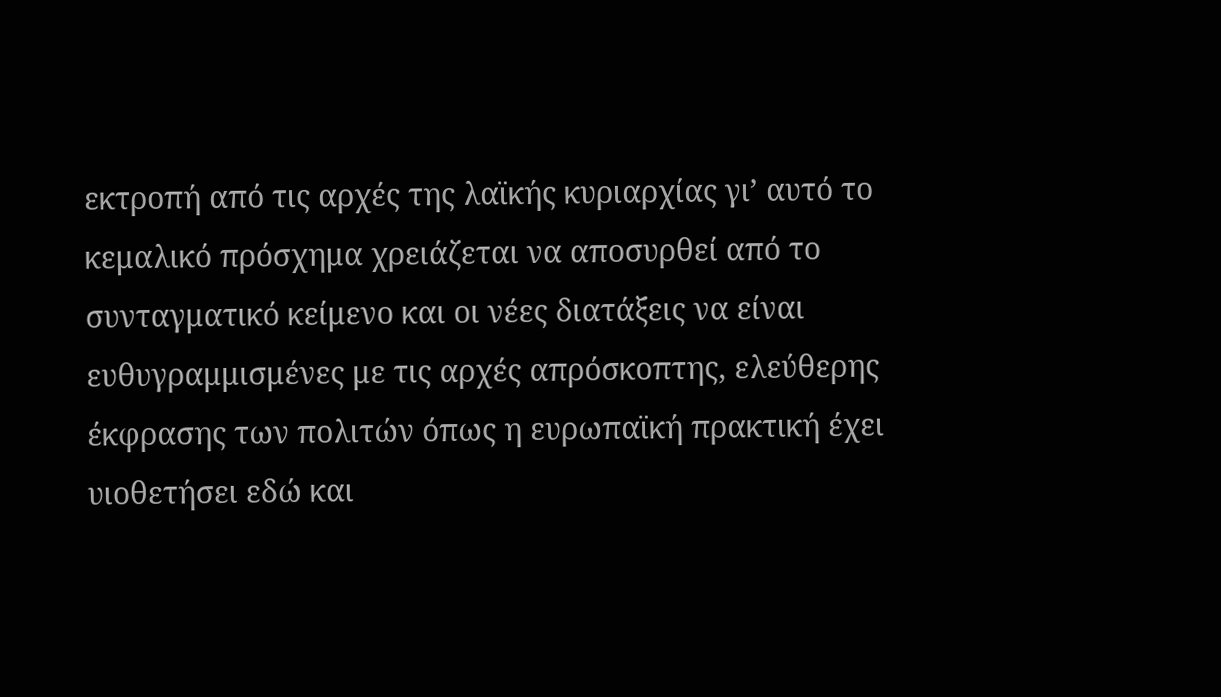εκτροπή από τις αρχές της λαϊκής κυριαρχίας γι’ αυτό το κεμαλικό πρόσχημα χρειάζεται να αποσυρθεί από το συνταγματικό κείμενο και οι νέες διατάξεις να είναι ευθυγραμμισμένες με τις αρχές απρόσκοπτης, ελεύθερης έκφρασης των πολιτών όπως η ευρωπαϊκή πρακτική έχει υιοθετήσει εδώ και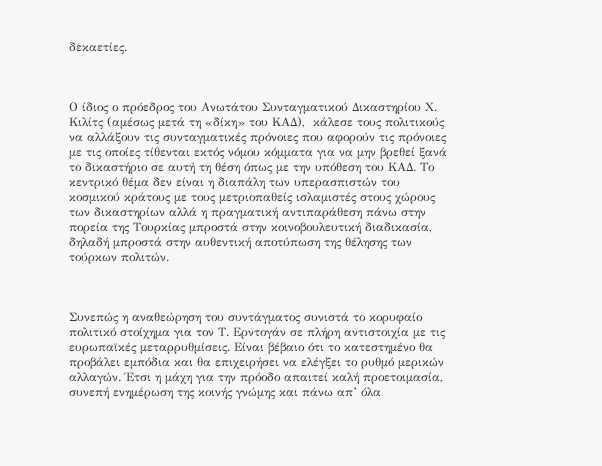δεκαετίες.



Ο ίδιος ο πρόεδρος του Ανωτάτου Συνταγματικού Δικαστηρίου Χ. Κιλίτς (αμέσως μετά τη «δίκη» του ΚΑΔ),  κάλεσε τους πολιτικούς να αλλάξουν τις συνταγματικές πρόνοιες που αφορούν τις πρόνοιες με τις οποίες τίθενται εκτός νόμου κόμματα για να μην βρεθεί ξανά το δικαστήριο σε αυτή τη θέση όπως με την υπόθεση του ΚΑΔ. Το κεντρικό θέμα δεν είναι η διαπάλη των υπερασπιστών του κοσμικού κράτους με τους μετριοπαθείς ισλαμιστές στους χώρους των δικαστηρίων αλλά η πραγματική αντιπαράθεση πάνω στην πορεία της Τουρκίας μπροστά στην κοινοβουλευτική διαδικασία, δηλαδή μπροστά στην αυθεντική αποτύπωση της θέλησης των τούρκων πολιτών.



Συνεπώς η αναθεώρηση του συντάγματος συνιστά το κορυφαίο πολιτικό στοίχημα για τον Τ. Ερντογάν σε πλήρη αντιστοιχία με τις ευρωπαϊκές μεταρρυθμίσεις. Είναι βέβαιο ότι το κατεστημένο θα προβάλει εμπόδια και θα επιχειρήσει να ελέγξει το ρυθμό μερικών αλλαγών. Έτσι η μάχη για την πρόοδο απαιτεί καλή προετοιμασία, συνεπή ενημέρωση της κοινής γνώμης και πάνω απ’ όλα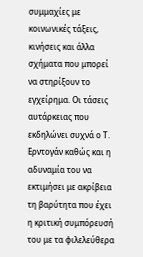συμμαχίες με κοινωνικές τάξεις, κινήσεις και άλλα σχήματα που μπορεί να στηρίξουν το εγχείρημα. Οι τάσεις αυτάρκειας που εκδηλώνει συχνά ο Τ. Ερντογάν καθώς και η αδυναμία του να εκτιμήσει με ακρίβεια τη βαρύτητα που έχει η κριτική συμπόρευσή του με τα φιλελεύθερα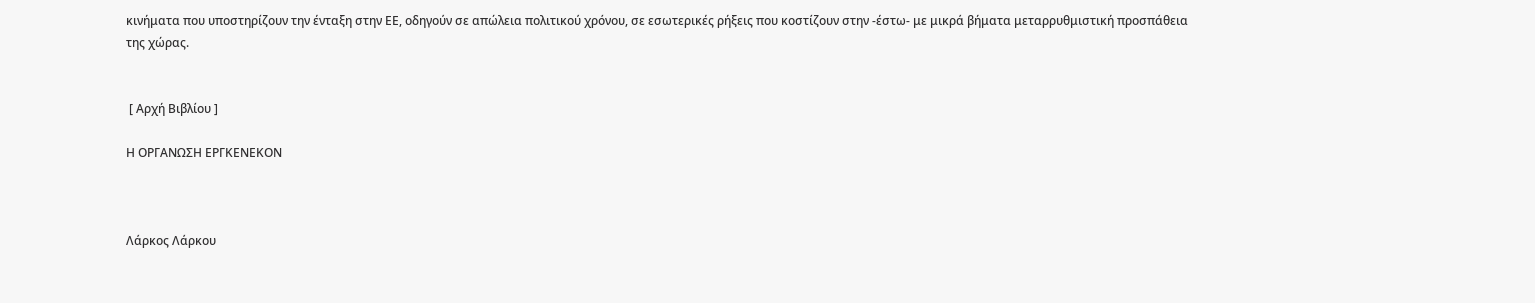κινήματα που υποστηρίζουν την ένταξη στην ΕΕ, οδηγούν σε απώλεια πολιτικού χρόνου, σε εσωτερικές ρήξεις που κοστίζουν στην -έστω- με μικρά βήματα μεταρρυθμιστική προσπάθεια της χώρας.


 [ Αρχή Βιβλίου ]

Η ΟΡΓΑΝΩΣΗ ΕΡΓΚΕΝΕΚΟΝ



Λάρκος Λάρκου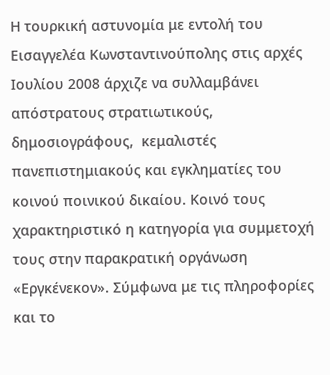Η τουρκική αστυνομία με εντολή του Εισαγγελέα Κωνσταντινούπολης στις αρχές Ιουλίου 2008 άρχιζε να συλλαμβάνει απόστρατους στρατιωτικούς, δημοσιογράφους,  κεμαλιστές πανεπιστημιακούς και εγκληματίες του κοινού ποινικού δικαίου. Κοινό τους χαρακτηριστικό η κατηγορία για συμμετοχή τους στην παρακρατική οργάνωση «Εργκένεκον». Σύμφωνα με τις πληροφορίες και το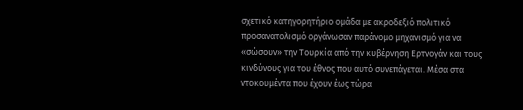σχετικό κατηγορητήριο ομάδα με ακροδεξιό πολιτικό προσανατολισμό οργάνωσαν παράνομο μηχανισμό για να «σώσουν» την Τουρκία από την κυβέρνηση Ερτνογάν και τους κινδύνους για του έθνος που αυτό συνεπάγεται. Μέσα στα ντοκουμέντα που έχουν έως τώρα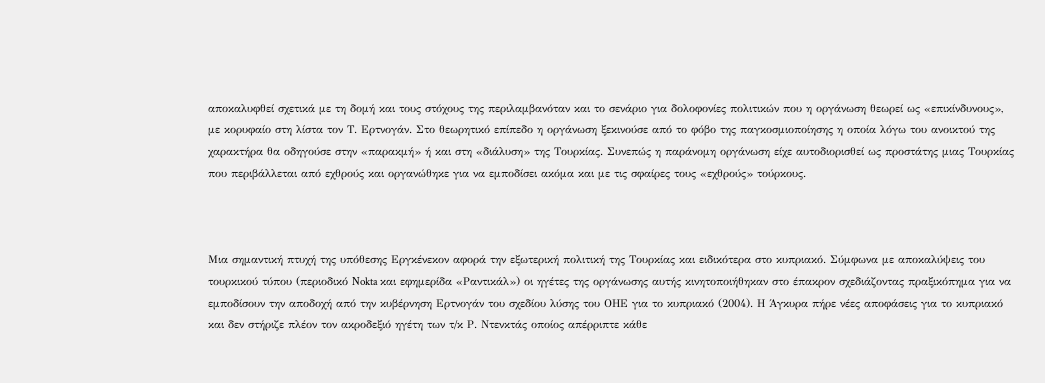αποκαλυφθεί σχετικά με τη δομή και τους στόχους της περιλαμβανόταν και το σενάριο για δολοφονίες πολιτικών που η οργάνωση θεωρεί ως «επικίνδυνους», με κορυφαίο στη λίστα τον Τ. Ερτνογάν. Στο θεωρητικό επίπεδο η οργάνωση ξεκινούσε από το φόβο της παγκοσμιοποίησης η οποία λόγω του ανοικτού της χαρακτήρα θα οδηγούσε στην «παρακμή» ή και στη «διάλυση» της Τουρκίας. Συνεπώς η παράνομη οργάνωση είχε αυτοδιορισθεί ως προστάτης μιας Τουρκίας που περιβάλλεται από εχθρούς και οργανώθηκε για να εμποδίσει ακόμα και με τις σφαίρες τους «εχθρούς» τούρκους.



Μια σημαντική πτυχή της υπόθεσης Εργκένεκον αφορά την εξωτερική πολιτική της Τουρκίας και ειδικότερα στο κυπριακό. Σύμφωνα με αποκαλύψεις του τουρκικού τύπου (περιοδικό Nokta και εφημερίδα «Ραντικάλ») οι ηγέτες της οργάνωσης αυτής κινητοποιήθηκαν στο έπακρον σχεδιάζοντας πραξικόπημα για να εμποδίσουν την αποδοχή από την κυβέρνηση Ερτνογάν του σχεδίου λύσης του ΟΗΕ για το κυπριακό (2004). Η Άγκυρα πήρε νέες αποφάσεις για το κυπριακό και δεν στήριζε πλέον τον ακροδεξιό ηγέτη των τ/κ Ρ. Ντενκτάς οποίος απέρριπτε κάθε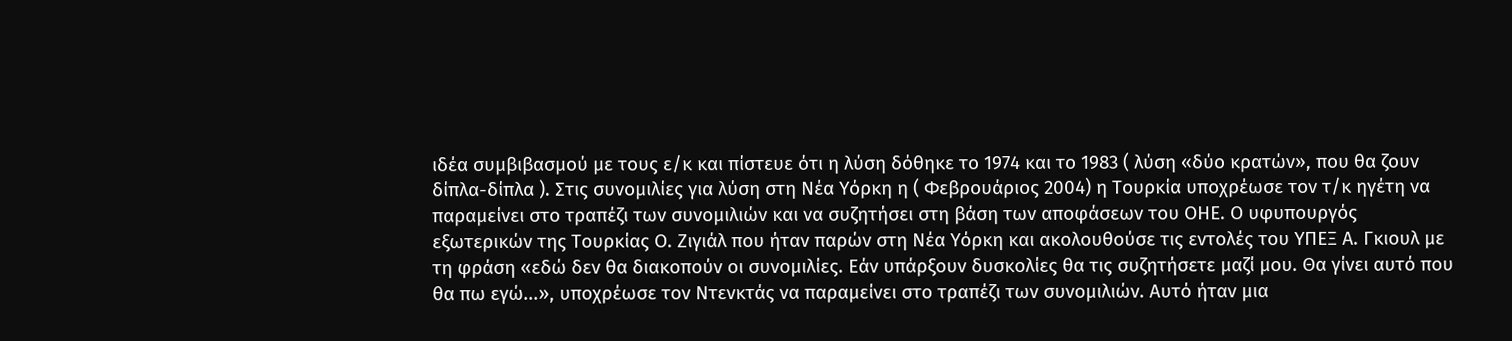ιδέα συμβιβασμού με τους ε/κ και πίστευε ότι η λύση δόθηκε το 1974 και το 1983 ( λύση «δύο κρατών», που θα ζουν δίπλα-δίπλα ). Στις συνομιλίες για λύση στη Νέα Υόρκη η ( Φεβρουάριος 2004) η Τουρκία υποχρέωσε τον τ/κ ηγέτη να παραμείνει στο τραπέζι των συνομιλιών και να συζητήσει στη βάση των αποφάσεων του ΟΗΕ. Ο υφυπουργός εξωτερικών της Τουρκίας Ο. Ζιγιάλ που ήταν παρών στη Νέα Υόρκη και ακολουθούσε τις εντολές του ΥΠΕΞ Α. Γκιουλ με τη φράση «εδώ δεν θα διακοπούν οι συνομιλίες. Εάν υπάρξουν δυσκολίες θα τις συζητήσετε μαζί μου. Θα γίνει αυτό που θα πω εγώ...», υποχρέωσε τον Ντενκτάς να παραμείνει στο τραπέζι των συνομιλιών. Αυτό ήταν μια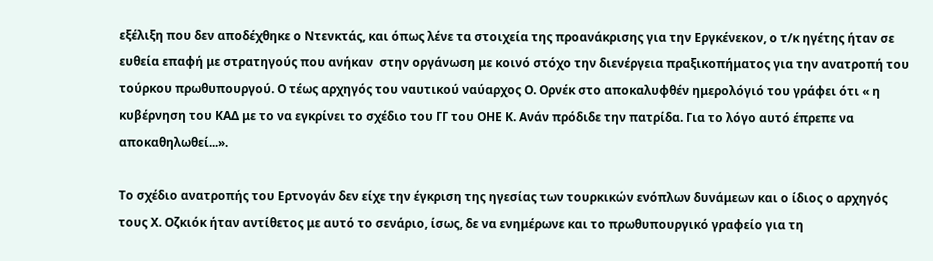εξέλιξη που δεν αποδέχθηκε ο Ντενκτάς, και όπως λένε τα στοιχεία της προανάκρισης για την Εργκένεκον, ο τ/κ ηγέτης ήταν σε ευθεία επαφή με στρατηγούς που ανήκαν  στην οργάνωση με κοινό στόχο την διενέργεια πραξικοπήματος για την ανατροπή του τούρκου πρωθυπουργού. Ο τέως αρχηγός του ναυτικού ναύαρχος Ο. Ορνέκ στο αποκαλυφθέν ημερολόγιό του γράφει ότι « η κυβέρνηση του ΚΑΔ με το να εγκρίνει το σχέδιο του ΓΓ του ΟΗΕ Κ. Ανάν πρόδιδε την πατρίδα. Για το λόγο αυτό έπρεπε να αποκαθηλωθεί...».

Το σχέδιο ανατροπής του Ερτνογάν δεν είχε την έγκριση της ηγεσίας των τουρκικών ενόπλων δυνάμεων και ο ίδιος ο αρχηγός τους Χ. Οζκιόκ ήταν αντίθετος με αυτό το σενάριο, ίσως, δε να ενημέρωνε και το πρωθυπουργικό γραφείο για τη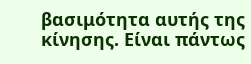βασιμότητα αυτής της κίνησης. Είναι πάντως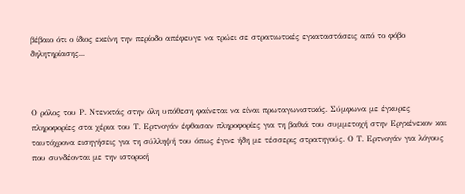βέβαιο ότι ο ίδιος εκείνη την περίοδο απέφευγε να τρώει σε στρατιωτικές εγκαταστάσεις από το φόβο δηλητηρίασης...



Ο ρόλος του Ρ. Ντενκτάς στην όλη υπόθεση φαίνεται να είναι πρωταγωνιστικός. Σύμφωνα με έγκυρες πληροφορίες στα χέρια του Τ. Ερτνογάν έφθασαν πληροφορίες για τη βαθιά του συμμετοχή στην Εργκένεκον και ταυτόχρονα εισηγήσεις για τη σύλληψή του όπως έγινε ήδη με τέσσερις στρατηγούς. Ο Τ. Ερτνογάν για λόγους που συνδέονται με την ιστορική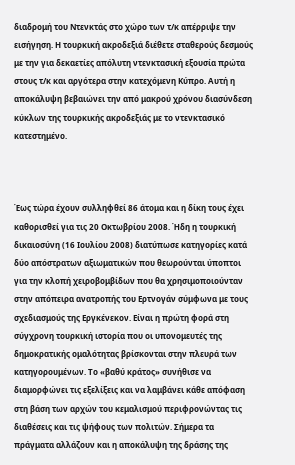διαδρομή του Ντενκτάς στο χώρο των τ/κ απέρριψε την εισήγηση. Η τουρκική ακροδεξιά διέθετε σταθερούς δεσμούς με την για δεκαετίες απόλυτη ντενκτασική εξουσία πρώτα στους τ/κ και αργότερα στην κατεχόμενη Κύπρο. Αυτή η αποκάλυψη βεβαιώνει την από μακρού χρόνου διασύνδεση κύκλων της τουρκικής ακροδεξιάς με το ντενκτασικό κατεστημένο.



Έως τώρα έχουν συλληφθεί 86 άτομα και η δίκη τους έχει καθορισθεί για τις 20 Οκτωβρίου 2008. Ήδη η τουρκική δικαιοσύνη (16 Ιουλίου 2008) διατύπωσε κατηγορίες κατά δύο απόστρατων αξιωματικών που θεωρούνται ύποπτοι για την κλοπή χειροβομβίδων που θα χρησιμοποιούνταν στην απόπειρα ανατροπής του Ερτνογάν σύμφωνα με τους σχεδιασμούς της Εργκένεκον. Είναι η πρώτη φορά στη σύγχρονη τουρκική ιστορία που οι υπονομευτές της δημοκρατικής ομαλότητας βρίσκονται στην πλευρά των κατηγορουμένων. Το «βαθύ κράτος» συνήθισε να διαμορφώνει τις εξελίξεις και να λαμβάνει κάθε απόφαση στη βάση των αρχών του κεμαλισμού περιφρονώντας τις διαθέσεις και τις ψήφους των πολιτών. Σήμερα τα πράγματα αλλάζουν και η αποκάλυψη της δράσης της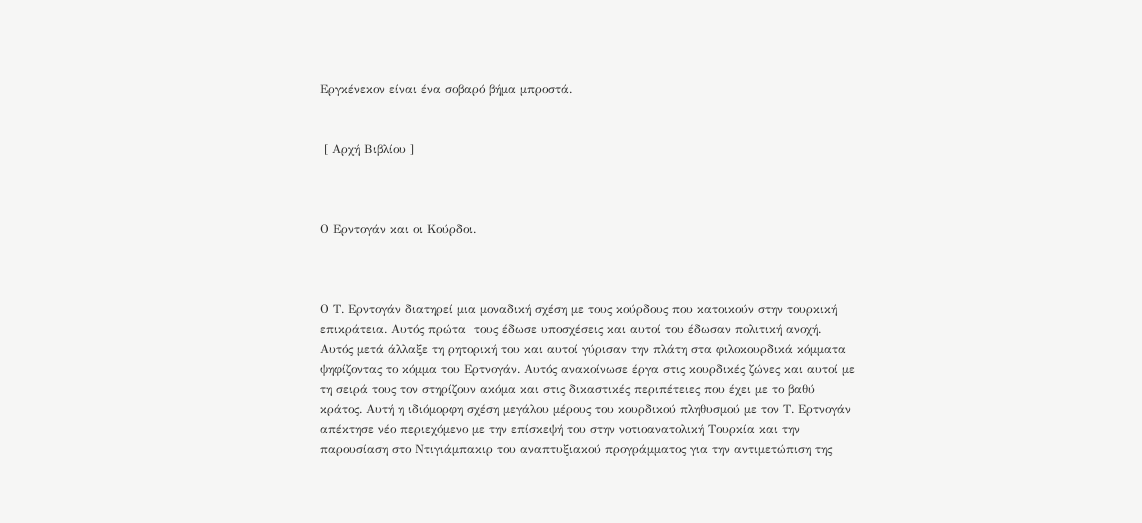Εργκένεκον είναι ένα σοβαρό βήμα μπροστά.


 [ Αρχή Βιβλίου ]



Ο Ερντογάν και οι Κούρδοι.



Ο Τ. Ερντογάν διατηρεί μια μοναδική σχέση με τους κούρδους που κατοικούν στην τουρκική επικράτεια. Αυτός πρώτα  τους έδωσε υποσχέσεις και αυτοί του έδωσαν πολιτική ανοχή. Αυτός μετά άλλαξε τη ρητορική του και αυτοί γύρισαν την πλάτη στα φιλοκουρδικά κόμματα ψηφίζοντας το κόμμα του Ερτνογάν. Αυτός ανακοίνωσε έργα στις κουρδικές ζώνες και αυτοί με τη σειρά τους τον στηρίζουν ακόμα και στις δικαστικές περιπέτειες που έχει με το βαθύ κράτος. Αυτή η ιδιόμορφη σχέση μεγάλου μέρους του κουρδικού πληθυσμού με τον Τ. Ερτνογάν απέκτησε νέο περιεχόμενο με την επίσκεψή του στην νοτιοανατολική Τουρκία και την παρουσίαση στο Ντιγιάμπακιρ του αναπτυξιακού προγράμματος για την αντιμετώπιση της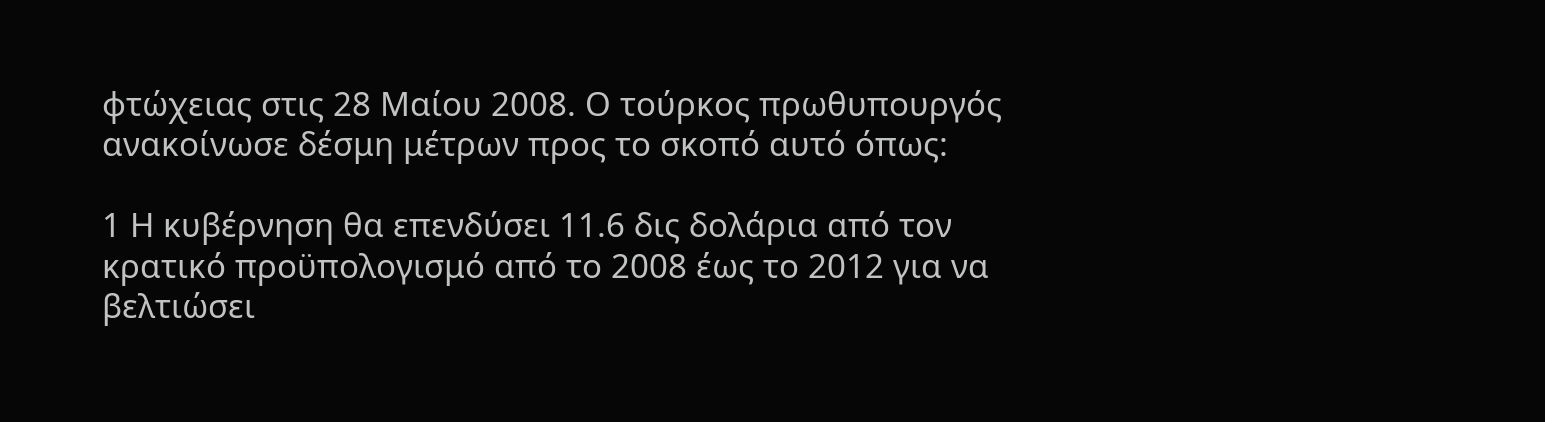φτώχειας στις 28 Μαίου 2008. Ο τούρκος πρωθυπουργός ανακοίνωσε δέσμη μέτρων προς το σκοπό αυτό όπως:

1 Η κυβέρνηση θα επενδύσει 11.6 δις δολάρια από τον κρατικό προϋπολογισμό από το 2008 έως το 2012 για να βελτιώσει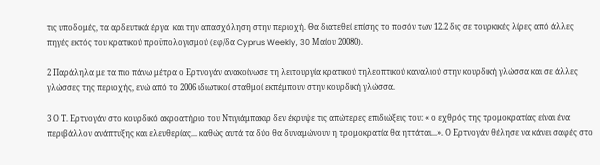τις υποδομές, τα αρδευτικά έργα  και την απασχόληση στην περιοχή. Θα διατεθεί επίσης το ποσόν των 12.2 δις σε τουρκικές λίρες από άλλες πηγές εκτός του κρατικού προϋπολογισμού (εφ/δα Cyprus Weekly, 30 Μαίου 20080).

2 Παράληλα με τα πιο πάνω μέτρα ο Ερτνογάν ανακοίνωσε τη λειτουργία κρατικού τηλεοπτικού καναλιού στην κουρδική γλώσσα και σε άλλες γλώσσες της περιοχής, ενώ από το 2006 ιδιωτικοί σταθμοί εκπέμπουν στην κουρδική γλώσσα.

3 Ο Τ. Ερτνογάν στο κουρδικό ακροατήριο του Ντιγιάμπακιρ δεν έκρυψε τις απώτερες επιδιώξεις του: « ο εχθρός της τρομοκρατίας είναι ένα περιβάλλον ανάπτυξης και ελευθερίας... καθώς αυτά τα δύο θα δυναμώνουν η τρομοκρατία θα ηττάται...». Ο Ερτνογάν θέλησε να κάνει σαφές στο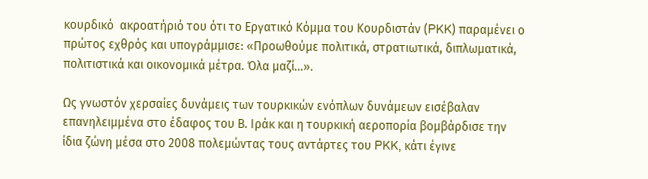κουρδικό  ακροατήριό του ότι το Εργατικό Κόμμα του Κουρδιστάν (PKK) παραμένει ο πρώτος εχθρός και υπογράμμισε: «Προωθούμε πολιτικά, στρατιωτικά, διπλωματικά, πολιτιστικά και οικονομικά μέτρα. Όλα μαζί...».

Ως γνωστόν χερσαίες δυνάμεις των τουρκικών ενόπλων δυνάμεων εισέβαλαν επανηλειμμένα στο έδαφος του Β. Ιράκ και η τουρκική αεροπορία βομβάρδισε την ίδια ζώνη μέσα στο 2008 πολεμώντας τους αντάρτες του PKK, κάτι έγινε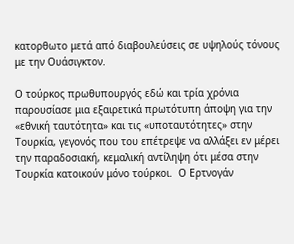κατορθωτο μετά από διαβουλεύσεις σε υψηλούς τόνους με την Ουάσιγκτον.

Ο τούρκος πρωθυπουργός εδώ και τρία χρόνια παρουσίασε μια εξαιρετικά πρωτότυπη άποψη για την «εθνική ταυτότητα» και τις «υποταυτότητες» στην Τουρκία, γεγονός που του επέτρεψε να αλλάξει εν μέρει την παραδοσιακή, κεμαλική αντίληψη ότι μέσα στην Τουρκία κατοικούν μόνο τούρκοι.  Ο Ερτνογάν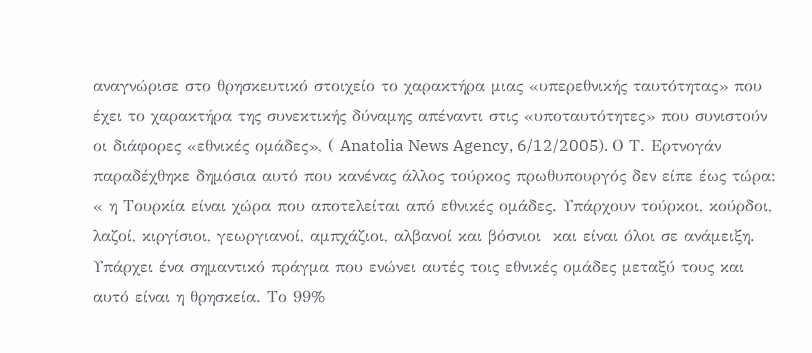αναγνώρισε στο θρησκευτικό στοιχείο το χαρακτήρα μιας «υπερεθνικής ταυτότητας» που  έχει το χαρακτήρα της συνεκτικής δύναμης απέναντι στις «υποταυτότητες» που συνιστούν οι διάφορες «εθνικές ομάδες», ( Anatolia News Agency, 6/12/2005). Ο Τ. Ερτνογάν παραδέχθηκε δημόσια αυτό που κανένας άλλος τούρκος πρωθυπουργός δεν είπε έως τώρα: « η Τουρκία είναι χώρα που αποτελείται από εθνικές ομάδες. Υπάρχουν τούρκοι, κούρδοι, λαζοί, κιργίσιοι, γεωργιανοί, αμπχάζιοι, αλβανοί και βόσνιοι  και είναι όλοι σε ανάμειξη. Υπάρχει ένα σημαντικό πράγμα που ενώνει αυτές τοις εθνικές ομάδες μεταξύ τους και αυτό είναι η θρησκεία. Το 99%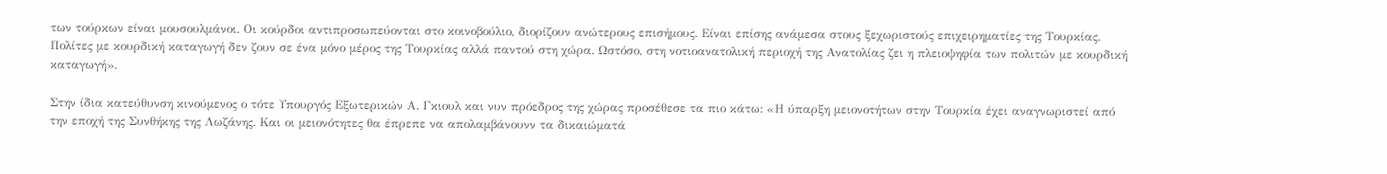των τούρκων είναι μουσουλμάνοι. Οι κούρδοι αντιπροσωπεύονται στο κοινοβούλιο, διορίζουν ανώτερους επισήμους. Είναι επίσης ανάμεσα στους ξεχωριστούς επιχειρηματίες της Τουρκίας. Πολίτες με κουρδική καταγωγή δεν ζουν σε ένα μόνο μέρος της Τουρκίας αλλά παντού στη χώρα. Ωστόσο, στη νοτιοανατολική περιοχή της Ανατολίας ζει η πλειοψηφία των πολιτών με κουρδική καταγωγή».

Στην ίδια κατεύθυνση κινούμενος ο τότε Υπουργός Εξωτερικών Α. Γκιουλ και νυν πρόεδρος της χώρας προσέθεσε τα πιο κάτω: «Η ύπαρξη μειονοτήτων στην Τουρκία έχει αναγνωριστεί από την εποχή της Συνθήκης της Λωζάνης. Και οι μειονότητες θα έπρεπε να απολαμβάνουνν τα δικαιώματά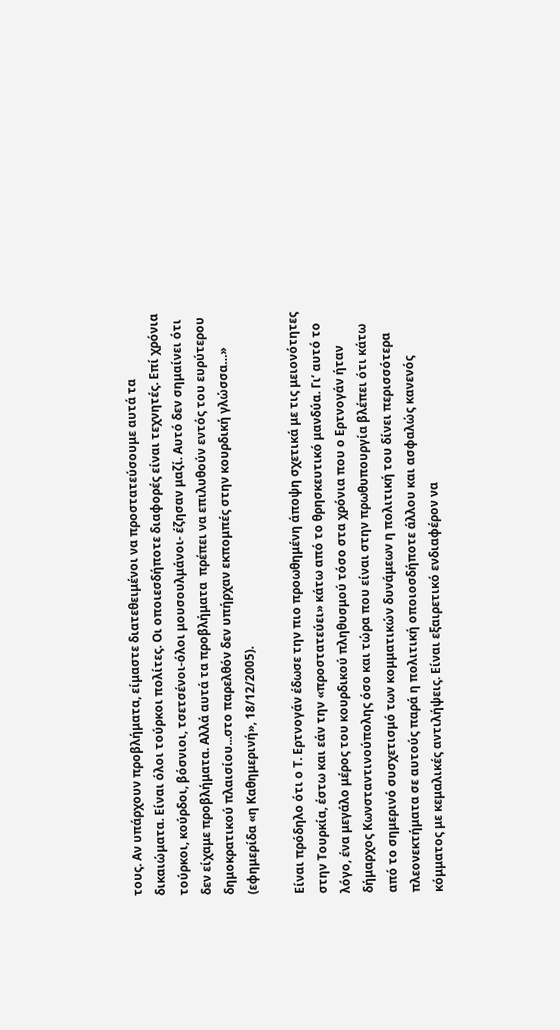τους. Αν υπάρχουν προβλήματα, είμαστε διατεθειμένοι να προστατεύσουμε αυτά τα δικαιώματα. Είναι όλοι τούρκοι πολίτες. Οι οποιεσδήποτε διαφορές είναι τεχνητές. Επί χρόνια τούρκοι, κούρδοι, βόσνιοι, τσετσένοι-όλοι μουσουλμάνοι- έζησαν μαζί. Αυτό δεν σημαίνει ότι δεν είχαμε προβλήματα. Αλλά αυτά τα προβλήματα  πρέπει να επιλυθούν εντός του ευρύτερου δημοκρατικού πλαισίου...στο παρελθόν δεν υπήρχαν εκπομπές στην κουρδική γλώσσα…» (εφημερίδα «η Καθημερινή», 18/12/2005).

Είναι πρόδηλο ότι ο Τ. Ερτνογάν έδωσε την πιο προωθημένη άποψη σχετικά με τις μειονότητες στην Τουρκία, έστω και εάν την «προστατεύει» κάτω από το θρησκευτικό μανδύα. Γι’ αυτό το λόγο, ένα μεγάλο μέρος του κουρδικού πληθυσμού τόσο στα χρόνια που ο Ερτνογάν ήταν δήμαρχος Κωνσταντινούπολης όσο και τώρα που είναι στην πρωθυπουργία βλέπει ότι κάτω από το σημερινό συσχετισμό των κομματικών δυνάμεων η πολιτική του δίνει περισσότερα πλεονεκτήματα σε αυτούς παρά η πολιτική οποιοσδήποτε άλλου και ασφαλώς κανενός κόμματος με κεμαλικές αντιλήψεις. Είναι εξαιρετικό ενδιαφέρον να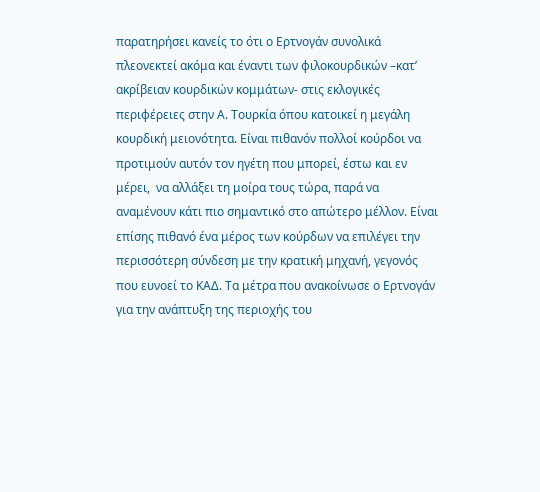παρατηρήσει κανείς το ότι ο Ερτνογάν συνολικά πλεονεκτεί ακόμα και έναντι των φιλοκουρδικών –κατ’ ακρίβειαν κουρδικών κομμάτων- στις εκλογικές περιφέρειες στην Α. Τουρκία όπου κατοικεί η μεγάλη κουρδική μειονότητα. Είναι πιθανόν πολλοί κούρδοι να προτιμούν αυτόν τον ηγέτη που μπορεί, έστω και εν μέρει,  να αλλάξει τη μοίρα τους τώρα, παρά να αναμένουν κάτι πιο σημαντικό στο απώτερο μέλλον. Είναι επίσης πιθανό ένα μέρος των κούρδων να επιλέγει την περισσότερη σύνδεση με την κρατική μηχανή, γεγονός που ευνοεί το ΚΑΔ. Τα μέτρα που ανακοίνωσε ο Ερτνογάν για την ανάπτυξη της περιοχής του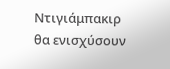Ντιγιάμπακιρ θα ενισχύσουν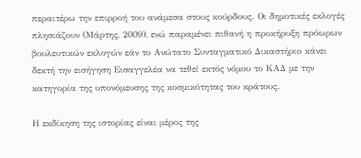περαιτέρω την επιρροή του ανάμεσα στους κούρδους. Οι δημοτικές εκλογές πλησιάζουν (Μάρτης, 2009), ενώ παραμένει πιθανή η προκήρυξη πρόωρων βουλευτικών εκλογών εάν το Ανώτατο Συνταγματικό Δικαστήριο κάνει δεκτή την εισήγηση Εισαγγελέα να τεθεί εκτός νόμου το ΚΑΔ με την κατηγορία της υπονόμευσης της κοσμικότητας του κράτους.

Η εκδίκηση της ιστορίας είναι μέρος της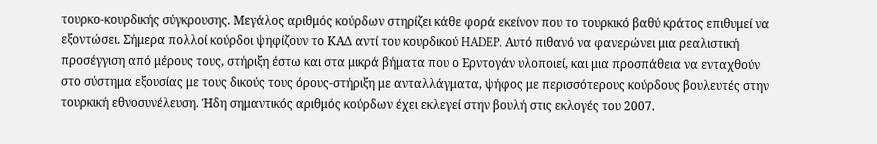τουρκο-κουρδικής σύγκρουσης. Μεγάλος αριθμός κούρδων στηρίζει κάθε φορά εκείνον που το τουρκικό βαθύ κράτος επιθυμεί να εξοντώσει. Σήμερα πολλοί κούρδοι ψηφίζουν το ΚΑΔ αντί του κουρδικού HADEP. Αυτό πιθανό να φανερώνει μια ρεαλιστική προσέγγιση από μέρους τους, στήριξη έστω και στα μικρά βήματα που ο Ερντογάν υλοποιεί, και μια προσπάθεια να ενταχθούν στο σύστημα εξουσίας με τους δικούς τους όρους-στήριξη με ανταλλάγματα, ψήφος με περισσότερους κούρδους βουλευτές στην τουρκική εθνοσυνέλευση. Ήδη σημαντικός αριθμός κούρδων έχει εκλεγεί στην βουλή στις εκλογές του 2007.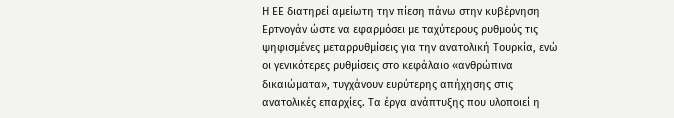Η ΕΕ διατηρεί αμείωτη την πίεση πάνω στην κυβέρνηση Ερτνογάν ώστε να εφαρμόσει με ταχύτερους ρυθμούς τις ψηφισμένες μεταρρυθμίσεις για την ανατολική Τουρκία, ενώ οι γενικότερες ρυθμίσεις στο κεφάλαιο «ανθρώπινα δικαιώματα», τυγχάνουν ευρύτερης απήχησης στις ανατολικές επαρχίες. Τα έργα ανάπτυξης που υλοποιεί η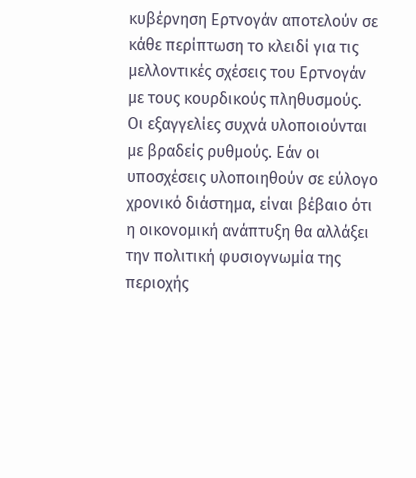κυβέρνηση Ερτνογάν αποτελούν σε κάθε περίπτωση το κλειδί για τις μελλοντικές σχέσεις του Ερτνογάν με τους κουρδικούς πληθυσμούς. Οι εξαγγελίες συχνά υλοποιούνται με βραδείς ρυθμούς. Εάν οι υποσχέσεις υλοποιηθούν σε εύλογο χρονικό διάστημα, είναι βέβαιο ότι η οικονομική ανάπτυξη θα αλλάξει την πολιτική φυσιογνωμία της περιοχής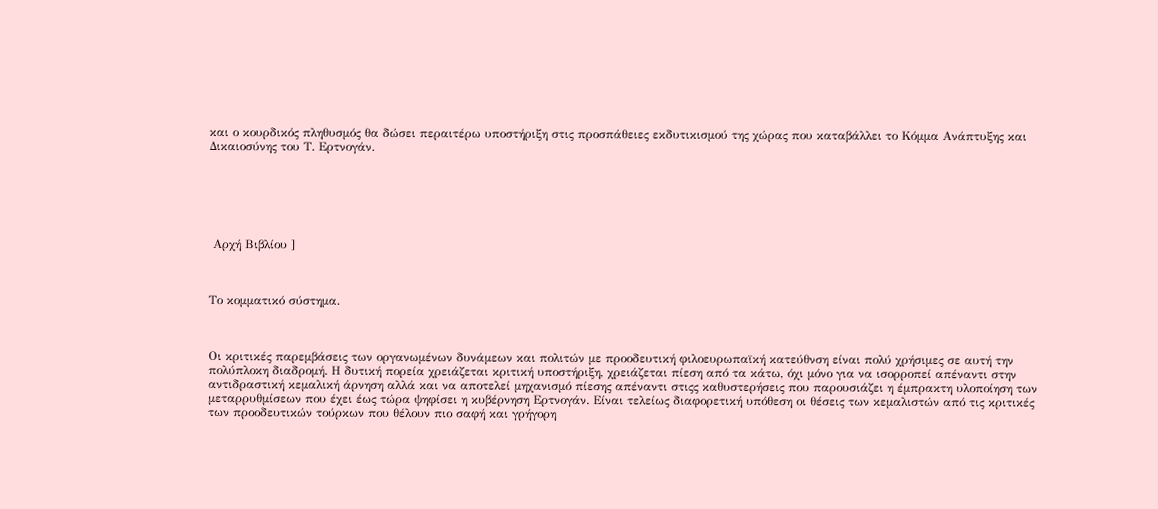και ο κουρδικός πληθυσμός θα δώσει περαιτέρω υποστήριξη στις προσπάθειες εκδυτικισμού της χώρας που καταβάλλει το Κόμμα Ανάπτυξης και Δικαιοσύνης του Τ. Ερτνογάν.






 Αρχή Βιβλίου ]



Το κομματικό σύστημα.



Οι κριτικές παρεμβάσεις των οργανωμένων δυνάμεων και πολιτών με προοδευτική φιλοευρωπαϊκή κατεύθνση είναι πολύ χρήσιμες σε αυτή την πολύπλοκη διαδρομή. Η δυτική πορεία χρειάζεται κριτική υποστήριξη, χρειάζεται πίεση από τα κάτω, όχι μόνο για να ισορροπεί απέναντι στην αντιδραστική κεμαλική άρνηση αλλά και να αποτελεί μηχανισμό πίεσης απέναντι στιςς καθυστερήσεις που παρουσιάζει η έμπρακτη υλοποίηση των μεταρρυθμίσεων που έχει έως τώρα ψηφίσει η κυβέρνηση Ερτνογάν. Είναι τελείως διαφορετική υπόθεση οι θέσεις των κεμαλιστών από τις κριτικές των προοδευτικών τούρκων που θέλουν πιο σαφή και γρήγορη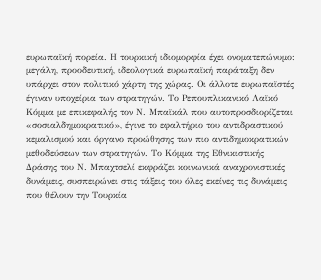ευρωπαϊκή πορεία. Η τουρκική ιδιομορφία έχει ονοματεπώνυμο: μεγάλη, προοδευτική, ιδεολογικά ευρωπαϊκή παράταξη δεν υπάρχει στον πολιτικό χάρτη της χώρας. Οι άλλοτε ευρωπαϊστές έγιναν υποχείρια των στρατηγών. Το Ρεπουπλικανικό Λαϊκό Κόμμα με επικεφαλής τον Ν. Μπαϊκάλ που αυτοπροσδιορίζεται «σοσιαλδημοκρατικό», έγινε το εφαλτήριο του αντιδραστικού κεμαλισμού και όργανο προώθησης των πιο αντιδημοκρατικών μεθοδεύσεων των στρατηγών. Το Κόμμα της Εθνικιστικής Δράσης του Ν. Μπαχτσελί εκφράζει κοινωνικά αναχρονιστικές δυνάμεις, συσπειρώνει στις τάξεις του όλες εκείνες τις δυνάμεις που θέλουν την Τουρκία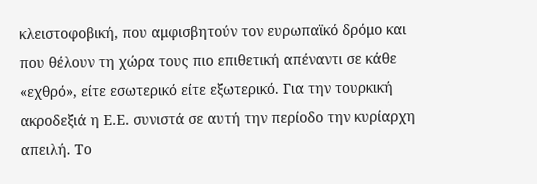κλειστοφοβική, που αμφισβητούν τον ευρωπαϊκό δρόμο και που θέλουν τη χώρα τους πιο επιθετική απέναντι σε κάθε «εχθρό», είτε εσωτερικό είτε εξωτερικό. Για την τουρκική ακροδεξιά η Ε.Ε. συνιστά σε αυτή την περίοδο την κυρίαρχη απειλή. Το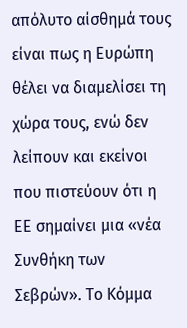απόλυτο αίσθημά τους είναι πως η Ευρώπη θέλει να διαμελίσει τη χώρα τους, ενώ δεν λείπουν και εκείνοι που πιστεύουν ότι η ΕΕ σημαίνει μια «νέα Συνθήκη των Σεβρών». Το Κόμμα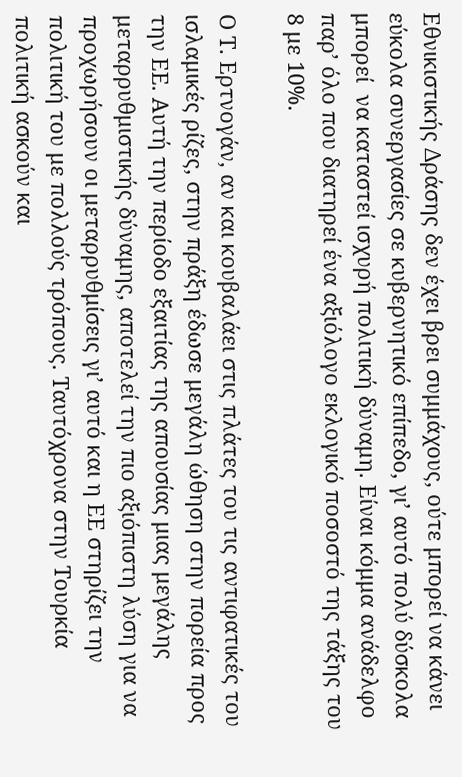Εθνικιστικής Δράσης δεν έχει βρει συμμάχους, ούτε μπορεί να κάνει εύκολα συνεργασίες σε κυβερνητικό επίπεδο, γι’ αυτό πολύ δύσκολα μπορεί  να καταστεί ισχυρή πολιτική δύναμη. Είναι κόμμα ανάδελφο παρ’ όλο που διατηρεί ένα αξιόλογο εκλογικό ποσοστό της τάξης του 8 με 10%.

Ο Τ. Ερτνογάν, αν και κουβαλάει στις πλάτες του τις αντιφατικές του ισλαμικές ρίζες, στην πράξη έδωσε μεγάλη ώθηση στην πορεία προς την ΕΕ. Αυτή την περίοδο εξαιτίας της απουσίας μιας μεγάλης μεταρρυθμιστικής δύναμης, αποτελεί την πιο αξιόπιστη λύση για να προχωρήσουν οι μεταρρυθμίσεις γι’ αυτό και η ΕΕ στηρίζει την πολιτική του με πολλούς τρόπους. Ταυτόχρονα στην Τουρκία πολιτική ασκούν και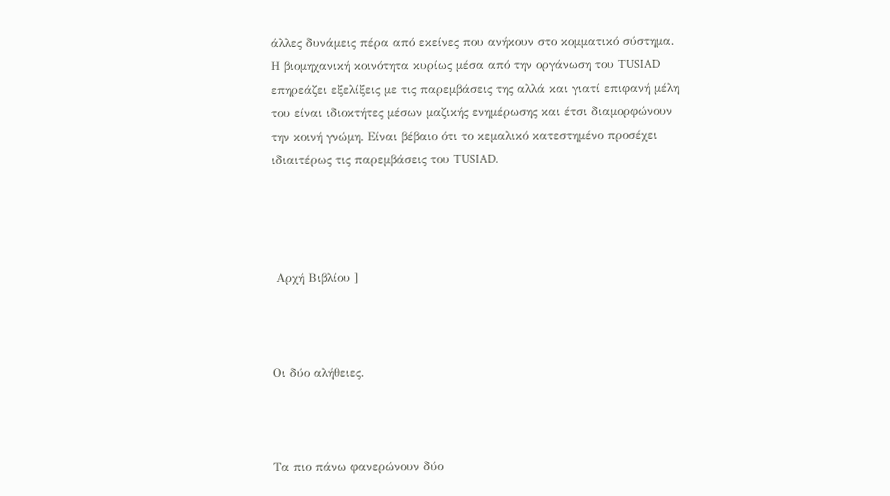άλλες δυνάμεις πέρα από εκείνες που ανήκουν στο κομματικό σύστημα. Η βιομηχανική κοινότητα κυρίως μέσα από την οργάνωση του TUSIAD επηρεάζει εξελίξεις με τις παρεμβάσεις της αλλά και γιατί επιφανή μέλη του είναι ιδιοκτήτες μέσων μαζικής ενημέρωσης και έτσι διαμορφώνουν την κοινή γνώμη. Είναι βέβαιο ότι το κεμαλικό κατεστημένο προσέχει ιδιαιτέρως τις παρεμβάσεις του TUSIAD.




 Αρχή Βιβλίου ]



Οι δύο αλήθειες.



Τα πιο πάνω φανερώνουν δύο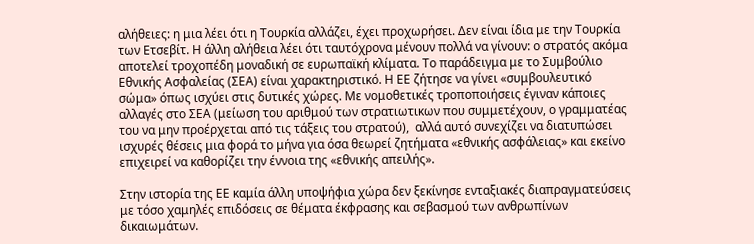αλήθειες: η μια λέει ότι η Τουρκία αλλάζει, έχει προχωρήσει. Δεν είναι ίδια με την Τουρκία των Ετσεβίτ. Η άλλη αλήθεια λέει ότι ταυτόχρονα μένουν πολλά να γίνουν: ο στρατός ακόμα αποτελεί τροχοπέδη μοναδική σε ευρωπαϊκή κλίματα. Το παράδειγμα με το Συμβούλιο Εθνικής Ασφαλείας (ΣΕΑ) είναι χαρακτηριστικό. Η ΕΕ ζήτησε να γίνει «συμβουλευτικό σώμα» όπως ισχύει στις δυτικές χώρες. Με νομοθετικές τροποποιήσεις έγιναν κάποιες αλλαγές στο ΣΕΑ (μείωση του αριθμού των στρατιωτικων που συμμετέχουν, ο γραμματέας του να μην προέρχεται από τις τάξεις του στρατού),  αλλά αυτό συνεχίζει να διατυπώσει ισχυρές θέσεις μια φορά το μήνα για όσα θεωρεί ζητήματα «εθνικής ασφάλειας» και εκείνο επιχειρεί να καθορίζει την έννοια της «εθνικής απειλής».

Στην ιστορία της ΕΕ καμία άλλη υποψήφια χώρα δεν ξεκίνησε ενταξιακές διαπραγματεύσεις με τόσο χαμηλές επιδόσεις σε θέματα έκφρασης και σεβασμού των ανθρωπίνων δικαιωμάτων.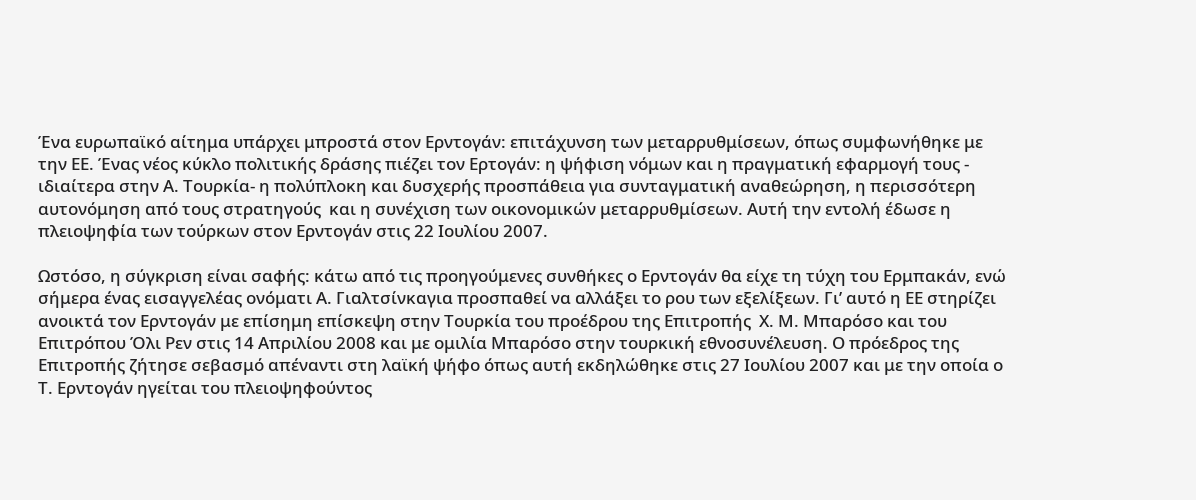Ένα ευρωπαϊκό αίτημα υπάρχει μπροστά στον Ερντογάν: επιτάχυνση των μεταρρυθμίσεων, όπως συμφωνήθηκε με την ΕΕ. Ένας νέος κύκλο πολιτικής δράσης πιέζει τον Ερτογάν: η ψήφιση νόμων και η πραγματική εφαρμογή τους - ιδιαίτερα στην Α. Τουρκία- η πολύπλοκη και δυσχερής προσπάθεια για συνταγματική αναθεώρηση, η περισσότερη αυτονόμηση από τους στρατηγούς  και η συνέχιση των οικονομικών μεταρρυθμίσεων. Αυτή την εντολή έδωσε η πλειοψηφία των τούρκων στον Ερντογάν στις 22 Ιουλίου 2007.

Ωστόσο, η σύγκριση είναι σαφής: κάτω από τις προηγούμενες συνθήκες ο Ερντογάν θα είχε τη τύχη του Ερμπακάν, ενώ σήμερα ένας εισαγγελέας ονόματι Α. Γιαλτσίνκαγια προσπαθεί να αλλάξει το ρου των εξελίξεων. Γι’ αυτό η ΕΕ στηρίζει ανοικτά τον Ερντογάν με επίσημη επίσκεψη στην Τουρκία του προέδρου της Επιτροπής  Χ. Μ. Μπαρόσο και του Επιτρόπου Όλι Ρεν στις 14 Απριλίου 2008 και με ομιλία Μπαρόσο στην τουρκική εθνοσυνέλευση. Ο πρόεδρος της Επιτροπής ζήτησε σεβασμό απέναντι στη λαϊκή ψήφο όπως αυτή εκδηλώθηκε στις 27 Ιουλίου 2007 και με την οποία ο Τ. Ερντογάν ηγείται του πλειοψηφούντος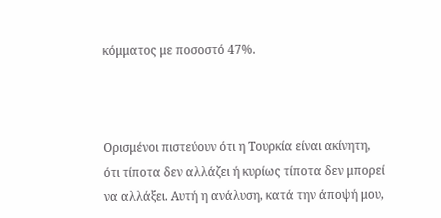κόμματος με ποσοστό 47%.



Ορισμένοι πιστεύουν ότι η Τουρκία είναι ακίνητη, ότι τίποτα δεν αλλάζει ή κυρίως τίποτα δεν μπορεί να αλλάξει. Αυτή η ανάλυση, κατά την άποψή μου,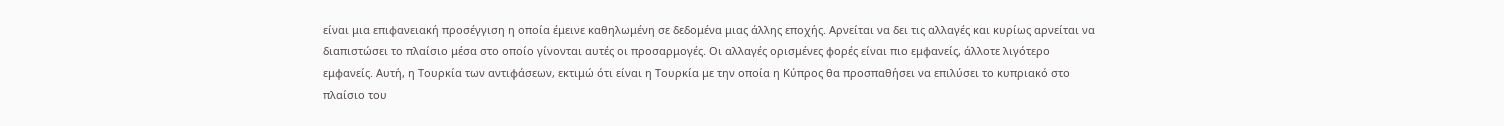είναι μια επιφανειακή προσέγγιση η οποία έμεινε καθηλωμένη σε δεδομένα μιας άλλης εποχής. Αρνείται να δει τις αλλαγές και κυρίως αρνείται να διαπιστώσει το πλαίσιο μέσα στο οποίο γίνονται αυτές οι προσαρμογές. Οι αλλαγές ορισμένες φορές είναι πιο εμφανείς, άλλοτε λιγότερο εμφανείς. Αυτή, η Τουρκία των αντιφάσεων, εκτιμώ ότι είναι η Τουρκία με την οποία η Κύπρος θα προσπαθήσει να επιλύσει το κυπριακό στο πλαίσιο του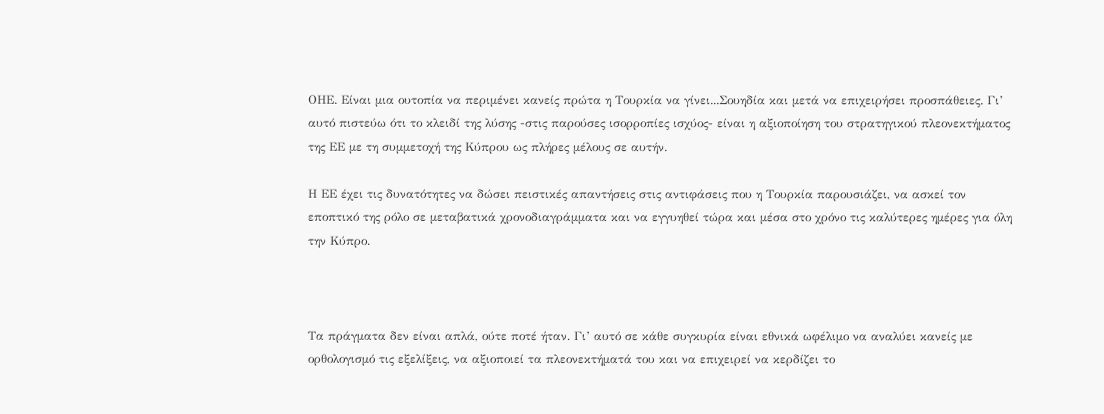ΟΗΕ. Είναι μια ουτοπία να περιμένει κανείς πρώτα η Τουρκία να γίνει...Σουηδία και μετά να επιχειρήσει προσπάθειες. Γι’ αυτό πιστεύω ότι το κλειδί της λύσης -στις παρούσες ισορροπίες ισχύος- είναι η αξιοποίηση του στρατηγικού πλεονεκτήματος της ΕΕ με τη συμμετοχή της Κύπρου ως πλήρες μέλους σε αυτήν.

Η ΕΕ έχει τις δυνατότητες να δώσει πειστικές απαντήσεις στις αντιφάσεις που η Τουρκία παρουσιάζει, να ασκεί τον εποπτικό της ρόλο σε μεταβατικά χρονοδιαγράμματα και να εγγυηθεί τώρα και μέσα στο χρόνο τις καλύτερες ημέρες για όλη την Κύπρο.



Τα πράγματα δεν είναι απλά, ούτε ποτέ ήταν. Γι’ αυτό σε κάθε συγκυρία είναι εθνικά ωφέλιμο να αναλύει κανείς με ορθολογισμό τις εξελίξεις, να αξιοποιεί τα πλεονεκτήματά του και να επιχειρεί να κερδίζει το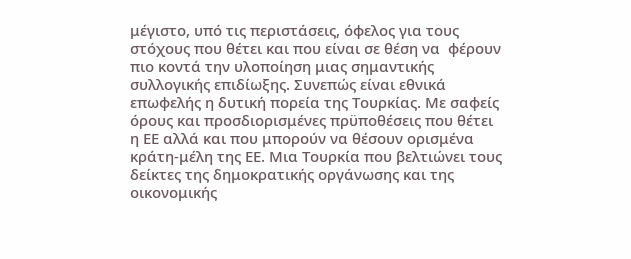μέγιστο, υπό τις περιστάσεις, όφελος για τους στόχους που θέτει και που είναι σε θέση να  φέρουν πιο κοντά την υλοποίηση μιας σημαντικής συλλογικής επιδίωξης. Συνεπώς είναι εθνικά επωφελής η δυτική πορεία της Τουρκίας. Με σαφείς όρους και προσδιορισμένες πρϋποθέσεις που θέτει η ΕΕ αλλά και που μπορούν να θέσουν ορισμένα κράτη-μέλη της ΕΕ. Μια Τουρκία που βελτιώνει τους δείκτες της δημοκρατικής οργάνωσης και της οικονομικής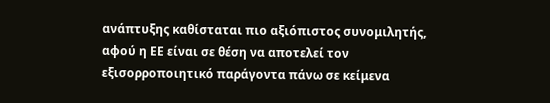ανάπτυξης καθίσταται πιο αξιόπιστος συνομιλητής, αφού η ΕΕ είναι σε θέση να αποτελεί τον εξισορροποιητικό παράγοντα πάνω σε κείμενα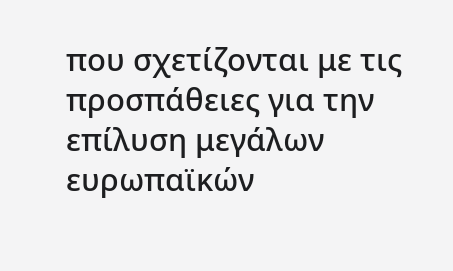που σχετίζονται με τις προσπάθειες για την επίλυση μεγάλων ευρωπαϊκών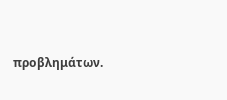προβλημάτων.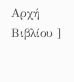Αρχή Βιβλίου ]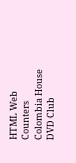HTML Web Counters
Colombia House DVD Club